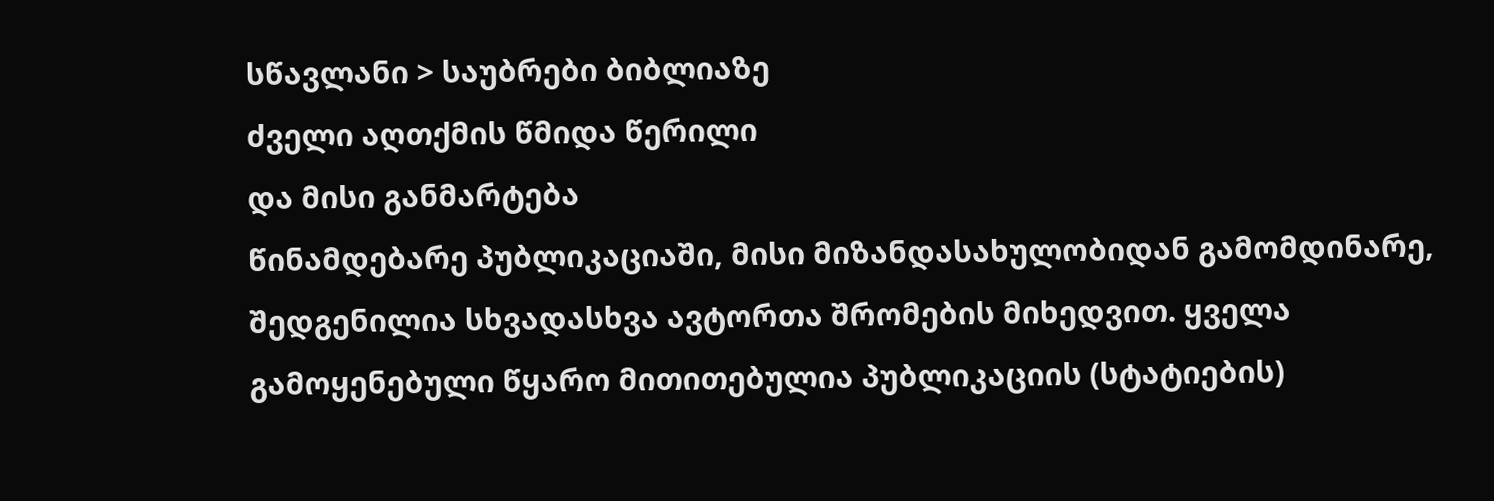სწავლანი > საუბრები ბიბლიაზე
ძველი აღთქმის წმიდა წერილი
და მისი განმარტება
წინამდებარე პუბლიკაციაში, მისი მიზანდასახულობიდან გამომდინარე, შედგენილია სხვადასხვა ავტორთა შრომების მიხედვით. ყველა გამოყენებული წყარო მითითებულია პუბლიკაციის (სტატიების)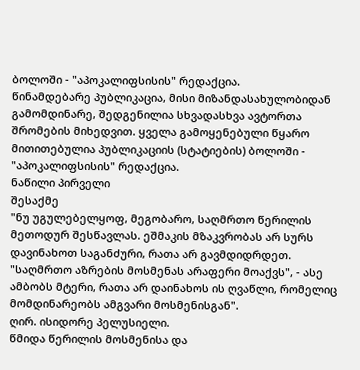ბოლოში - "აპოკალიფსისის" რედაქცია.
წინამდებარე პუბლიკაცია, მისი მიზანდასახულობიდან გამომდინარე, შედგენილია სხვადასხვა ავტორთა შრომების მიხედვით. ყველა გამოყენებული წყარო მითითებულია პუბლიკაციის (სტატიების) ბოლოში - "აპოკალიფსისის" რედაქცია.
ნაწილი პირველი
შესაქმე
"ნუ უგულებელყოფ, მეგობარო, საღმრთო წერილის მეთოდურ შესწავლას. ეშმაკის მზაკვრობას არ სურს დავინახოთ საგანძური, რათა არ გავმდიდრდეთ. "საღმრთო აზრების მოსმენას არაფერი მოაქვს", - ასე ამბობს მტერი, რათა არ დაინახოს ის ღვაწლი, რომელიც მომდინარეობს ამგვარი მოსმენისგან".
ღირ. ისიდორე პელუსიელი.
წმიდა წერილის მოსმენისა და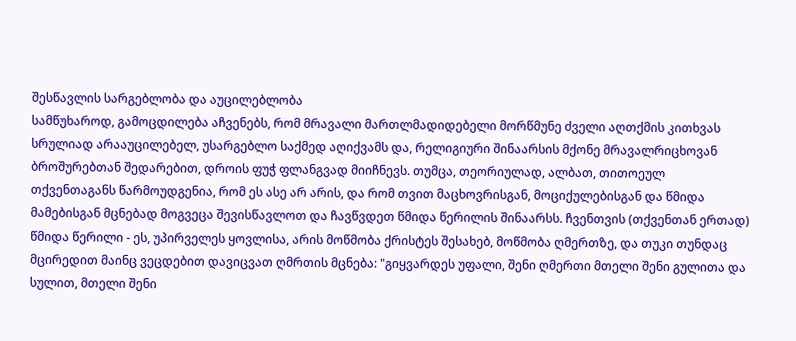შესწავლის სარგებლობა და აუცილებლობა
სამწუხაროდ, გამოცდილება აჩვენებს, რომ მრავალი მართლმადიდებელი მორწმუნე ძველი აღთქმის კითხვას სრულიად არააუცილებელ, უსარგებლო საქმედ აღიქვამს და, რელიგიური შინაარსის მქონე მრავალრიცხოვან ბროშურებთან შედარებით, დროის ფუჭ ფლანგვად მიიჩნევს. თუმცა, თეორიულად, ალბათ, თითოეულ თქვენთაგანს წარმოუდგენია, რომ ეს ასე არ არის, და რომ თვით მაცხოვრისგან, მოციქულებისგან და წმიდა მამებისგან მცნებად მოგვეცა შევისწავლოთ და ჩავწვდეთ წმიდა წერილის შინაარსს. ჩვენთვის (თქვენთან ერთად) წმიდა წერილი - ეს, უპირველეს ყოვლისა, არის მოწმობა ქრისტეს შესახებ, მოწმობა ღმერთზე, და თუკი თუნდაც მცირედით მაინც ვეცდებით დავიცვათ ღმრთის მცნება: "გიყვარდეს უფალი, შენი ღმერთი მთელი შენი გულითა და სულით, მთელი შენი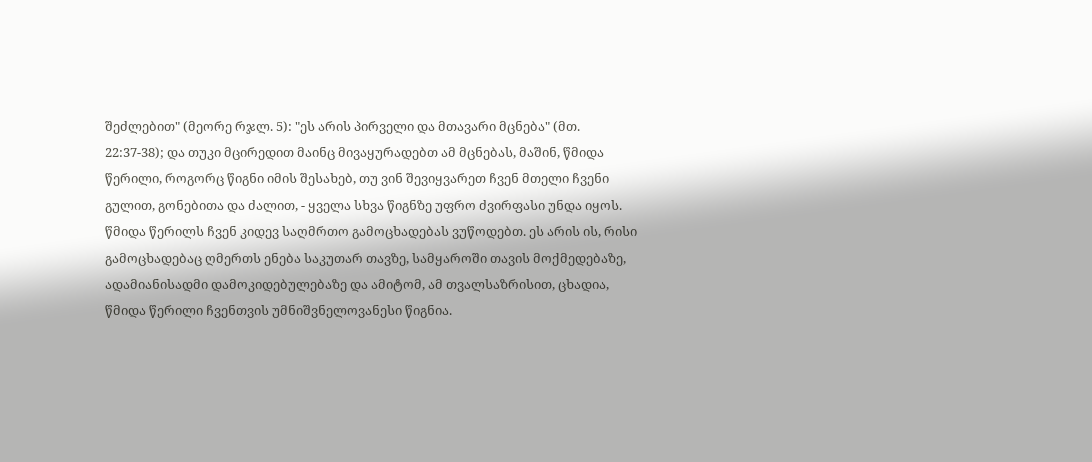შეძლებით" (მეორე რჯლ. 5): "ეს არის პირველი და მთავარი მცნება" (მთ. 22:37-38); და თუკი მცირედით მაინც მივაყურადებთ ამ მცნებას, მაშინ, წმიდა წერილი, როგორც წიგნი იმის შესახებ, თუ ვინ შევიყვარეთ ჩვენ მთელი ჩვენი გულით, გონებითა და ძალით, - ყველა სხვა წიგნზე უფრო ძვირფასი უნდა იყოს.
წმიდა წერილს ჩვენ კიდევ საღმრთო გამოცხადებას ვუწოდებთ. ეს არის ის, რისი გამოცხადებაც ღმერთს ენება საკუთარ თავზე, სამყაროში თავის მოქმედებაზე, ადამიანისადმი დამოკიდებულებაზე და ამიტომ, ამ თვალსაზრისით, ცხადია, წმიდა წერილი ჩვენთვის უმნიშვნელოვანესი წიგნია.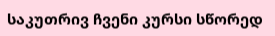საკუთრივ ჩვენი კურსი სწორედ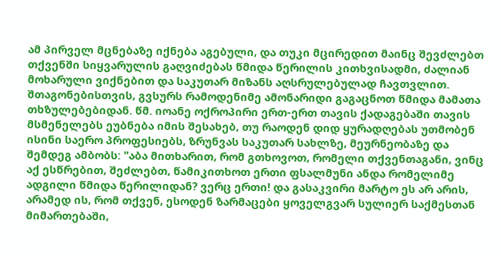ამ პირველ მცნებაზე იქნება აგებული, და თუკი მცირედით მაინც შევძლებთ თქვენში სიყვარულის გაღვიძებას წმიდა წერილის კითხვისადმი, ძალიან მოხარული ვიქნებით და საკუთარ მიზანს აღსრულებულად ჩავთვლით.
შთაგონებისთვის, გვსურს რამოდენიმე ამონარიდი გაგაცნოთ წმიდა მამათა თხზულებებიდან. წმ. იოანე ოქროპირი ერთ-ერთ თავის ქადაგებაში თავის მსმენელებს ეუბნება იმის შესახებ, თუ რაოდენ დიდ ყურადღებას უთმობენ ისინი საერო პროფესიებს, ზრუნვას საკუთარ სახლზე, მეურნეობაზე და შემდეგ ამბობს: "აბა მითხარით, რომ გთხოვოთ, რომელი თქვენთაგანი, ვინც აქ ესწრებით, შეძლებთ, წამიკითხოთ ერთი ფსალმუნი ანდა რომელიმე ადგილი წმიდა წერილიდან? ვერც ერთი! და გასაკვირი მარტო ეს არ არის, არამედ ის, რომ თქვენ, ესოდენ ზარმაცები ყოველგვარ სულიერ საქმესთან მიმართებაში,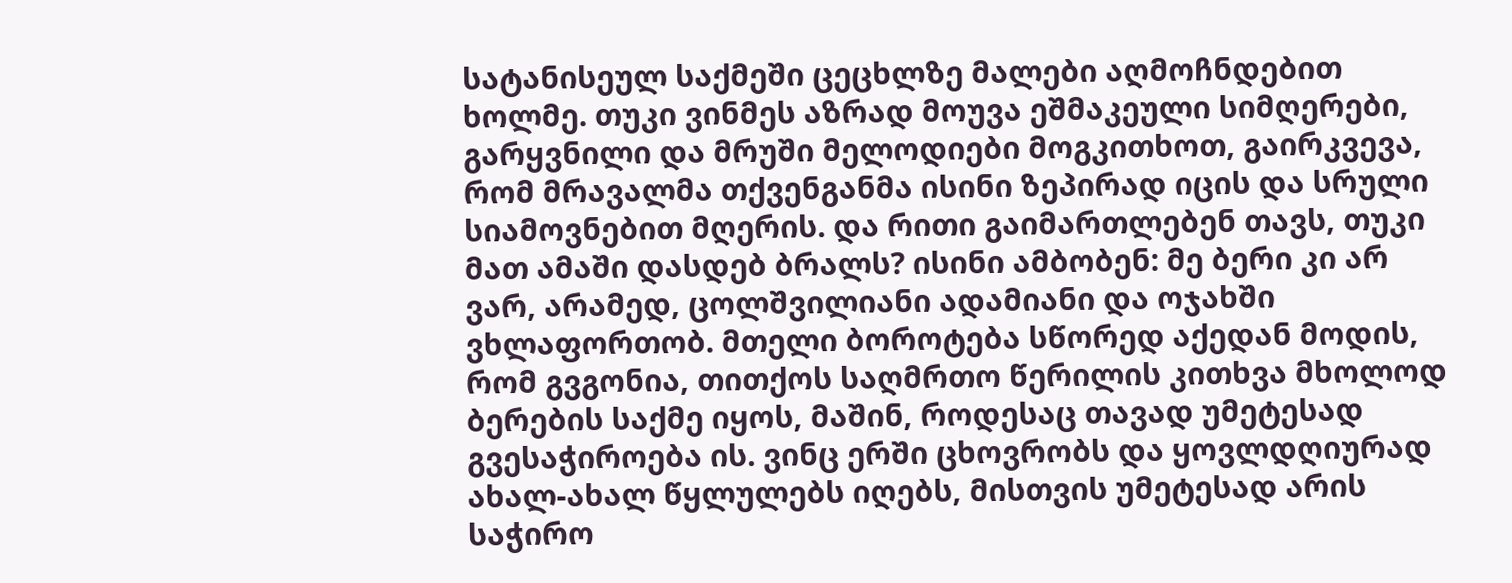სატანისეულ საქმეში ცეცხლზე მალები აღმოჩნდებით ხოლმე. თუკი ვინმეს აზრად მოუვა ეშმაკეული სიმღერები, გარყვნილი და მრუში მელოდიები მოგკითხოთ, გაირკვევა, რომ მრავალმა თქვენგანმა ისინი ზეპირად იცის და სრული სიამოვნებით მღერის. და რითი გაიმართლებენ თავს, თუკი მათ ამაში დასდებ ბრალს? ისინი ამბობენ: მე ბერი კი არ ვარ, არამედ, ცოლშვილიანი ადამიანი და ოჯახში ვხლაფორთობ. მთელი ბოროტება სწორედ აქედან მოდის, რომ გვგონია, თითქოს საღმრთო წერილის კითხვა მხოლოდ ბერების საქმე იყოს, მაშინ, როდესაც თავად უმეტესად გვესაჭიროება ის. ვინც ერში ცხოვრობს და ყოვლდღიურად ახალ-ახალ წყლულებს იღებს, მისთვის უმეტესად არის საჭირო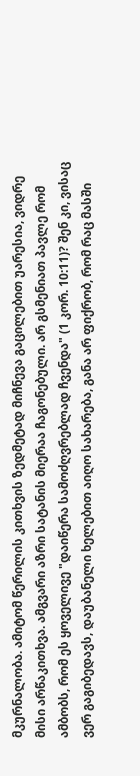მკურნალობა. ამიტომ წერილის კითხვის ზედმეტად მიჩნევა გაცილებით უარესია, ვიდრე მისი არწაკითხვა. ამგვარი აზრი სატანის მიერაა ჩაგონებული. არ გსმენიათ პავლე რომ ამბობს, რომ ეს ყოველივე "დაიწერა სამოძღვრებლად ჩვენდა" (1 კორ. 10:11)? შენ კი, ვისაც ვერ გაგიბედავს, დაუბანელი ხელებით აიღო სახარება, განა არ ფიქრობ, რომ რაც მასში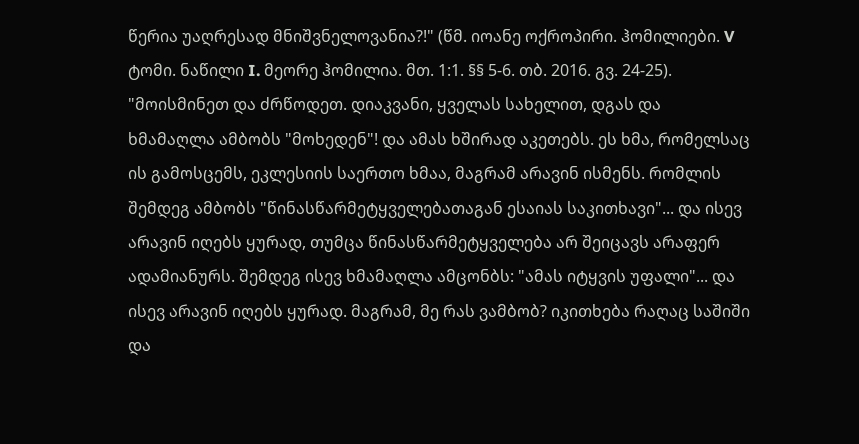წერია უაღრესად მნიშვნელოვანია?!" (წმ. იოანე ოქროპირი. ჰომილიები. V ტომი. ნაწილი I. მეორე ჰომილია. მთ. 1:1. §§ 5-6. თბ. 2016. გვ. 24-25).
"მოისმინეთ და ძრწოდეთ. დიაკვანი, ყველას სახელით, დგას და ხმამაღლა ამბობს "მოხედენ"! და ამას ხშირად აკეთებს. ეს ხმა, რომელსაც ის გამოსცემს, ეკლესიის საერთო ხმაა, მაგრამ არავინ ისმენს. რომლის შემდეგ ამბობს "წინასწარმეტყველებათაგან ესაიას საკითხავი"... და ისევ არავინ იღებს ყურად, თუმცა წინასწარმეტყველება არ შეიცავს არაფერ ადამიანურს. შემდეგ ისევ ხმამაღლა ამცონბს: "ამას იტყვის უფალი"... და ისევ არავინ იღებს ყურად. მაგრამ, მე რას ვამბობ? იკითხება რაღაც საშიში და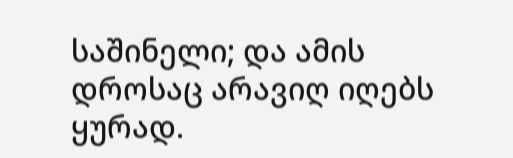საშინელი; და ამის დროსაც არავიღ იღებს ყურად.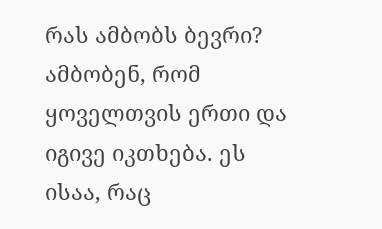რას ამბობს ბევრი? ამბობენ, რომ ყოველთვის ერთი და იგივე იკთხება. ეს ისაა, რაც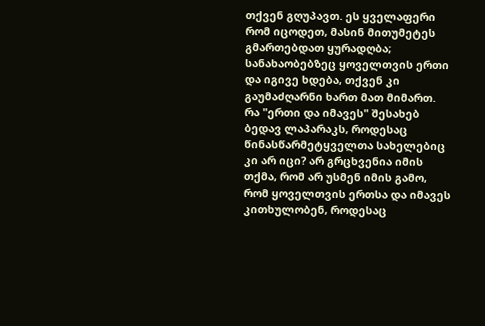თქვენ გღუპავთ. ეს ყველაფერი რომ იცოდეთ, მასინ მითუმეტეს გმართებდათ ყურადღბა; სანახაობებზეც ყოველთვის ერთი და იგივე ხდება, თქვენ კი გაუმაძღარნი ხართ მათ მიმართ.
რა "ერთი და იმავეს" შესახებ ბედავ ლაპარაკს, როდესაც წინასწარმეტყველთა სახელებიც კი არ იცი? არ გრცხვენია იმის თქმა, რომ არ უსმენ იმის გამო, რომ ყოველთვის ერთსა და იმავეს კითხულობენ, როდესაც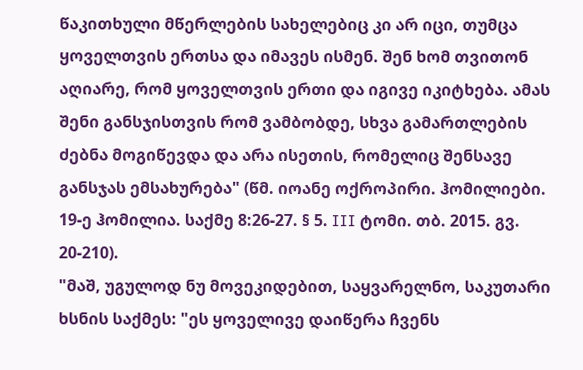წაკითხული მწერლების სახელებიც კი არ იცი, თუმცა ყოველთვის ერთსა და იმავეს ისმენ. შენ ხომ თვითონ აღიარე, რომ ყოველთვის ერთი და იგივე იკიტხება. ამას შენი განსჯისთვის რომ ვამბობდე, სხვა გამართლების ძებნა მოგიწევდა და არა ისეთის, რომელიც შენსავე განსჯას ემსახურება" (წმ. იოანე ოქროპირი. ჰომილიები. 19-ე ჰომილია. საქმე 8:26-27. § 5. III ტომი. თბ. 2015. გვ. 20-210).
"მაშ, უგულოდ ნუ მოვეკიდებით, საყვარელნო, საკუთარი ხსნის საქმეს: "ეს ყოველივე დაიწერა ჩვენს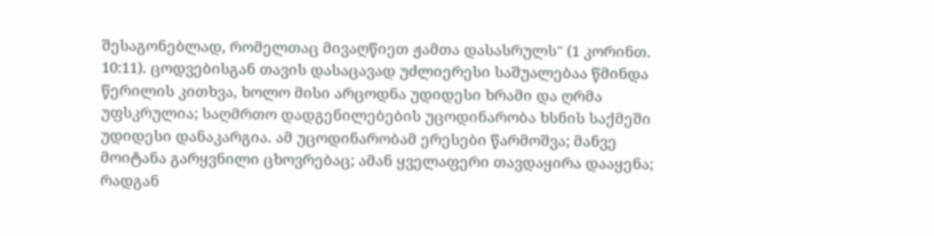შესაგონებლად, რომელთაც მივაღწიეთ ჟამთა დასასრულს" (1 კორინთ. 10:11). ცოდვებისგან თავის დასაცავად უძლიერესი საშუალებაა წმინდა წერილის კითხვა, ხოლო მისი არცოდნა უდიდესი ხრამი და ღრმა უფსკრულია; საღმრთო დადგენილებების უცოდინარობა ხსნის საქმეში უდიდესი დანაკარგია. ამ უცოდინარობამ ერესები წარმოშვა; მანვე მოიტანა გარყვნილი ცხოვრებაც; ამან ყველაფერი თავდაყირა დააყენა; რადგან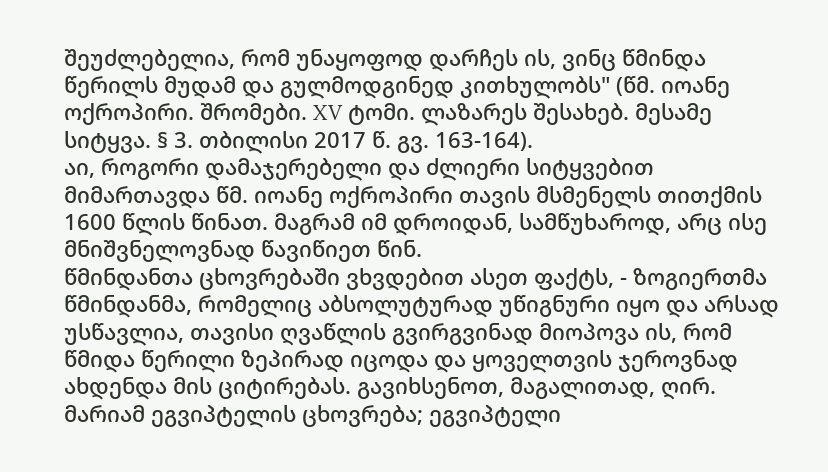შეუძლებელია, რომ უნაყოფოდ დარჩეს ის, ვინც წმინდა წერილს მუდამ და გულმოდგინედ კითხულობს" (წმ. იოანე ოქროპირი. შრომები. XV ტომი. ლაზარეს შესახებ. მესამე სიტყვა. § 3. თბილისი 2017 წ. გვ. 163-164).
აი, როგორი დამაჯერებელი და ძლიერი სიტყვებით მიმართავდა წმ. იოანე ოქროპირი თავის მსმენელს თითქმის 1600 წლის წინათ. მაგრამ იმ დროიდან, სამწუხაროდ, არც ისე მნიშვნელოვნად წავიწიეთ წინ.
წმინდანთა ცხოვრებაში ვხვდებით ასეთ ფაქტს, - ზოგიერთმა წმინდანმა, რომელიც აბსოლუტურად უწიგნური იყო და არსად უსწავლია, თავისი ღვაწლის გვირგვინად მიოპოვა ის, რომ წმიდა წერილი ზეპირად იცოდა და ყოველთვის ჯეროვნად ახდენდა მის ციტირებას. გავიხსენოთ, მაგალითად, ღირ. მარიამ ეგვიპტელის ცხოვრება; ეგვიპტელი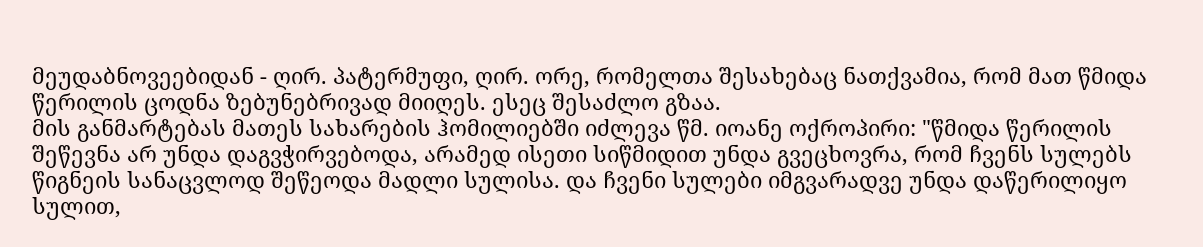მეუდაბნოვეებიდან - ღირ. პატერმუფი, ღირ. ორე, რომელთა შესახებაც ნათქვამია, რომ მათ წმიდა წერილის ცოდნა ზებუნებრივად მიიღეს. ესეც შესაძლო გზაა.
მის განმარტებას მათეს სახარების ჰომილიებში იძლევა წმ. იოანე ოქროპირი: "წმიდა წერილის შეწევნა არ უნდა დაგვჭირვებოდა, არამედ ისეთი სიწმიდით უნდა გვეცხოვრა, რომ ჩვენს სულებს წიგნეის სანაცვლოდ შეწეოდა მადლი სულისა. და ჩვენი სულები იმგვარადვე უნდა დაწერილიყო სულით,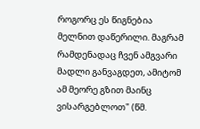როგორც ეს წიგნებია მელნით დაწერილი. მაგრამ რამდენადაც ჩვენ ამგვარი მადლი განვაგდეთ, ამიტომ ამ მეორე გზით მაინც ვისარგებლოთ" (წმ.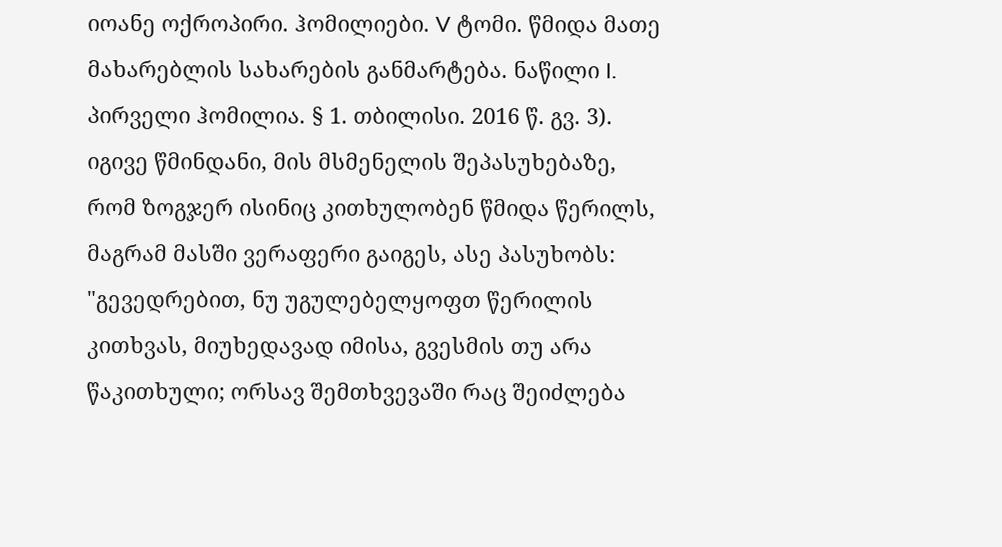იოანე ოქროპირი. ჰომილიები. V ტომი. წმიდა მათე მახარებლის სახარების განმარტება. ნაწილი I. პირველი ჰომილია. § 1. თბილისი. 2016 წ. გვ. 3).
იგივე წმინდანი, მის მსმენელის შეპასუხებაზე, რომ ზოგჯერ ისინიც კითხულობენ წმიდა წერილს, მაგრამ მასში ვერაფერი გაიგეს, ასე პასუხობს: "გევედრებით, ნუ უგულებელყოფთ წერილის კითხვას, მიუხედავად იმისა, გვესმის თუ არა წაკითხული; ორსავ შემთხვევაში რაც შეიძლება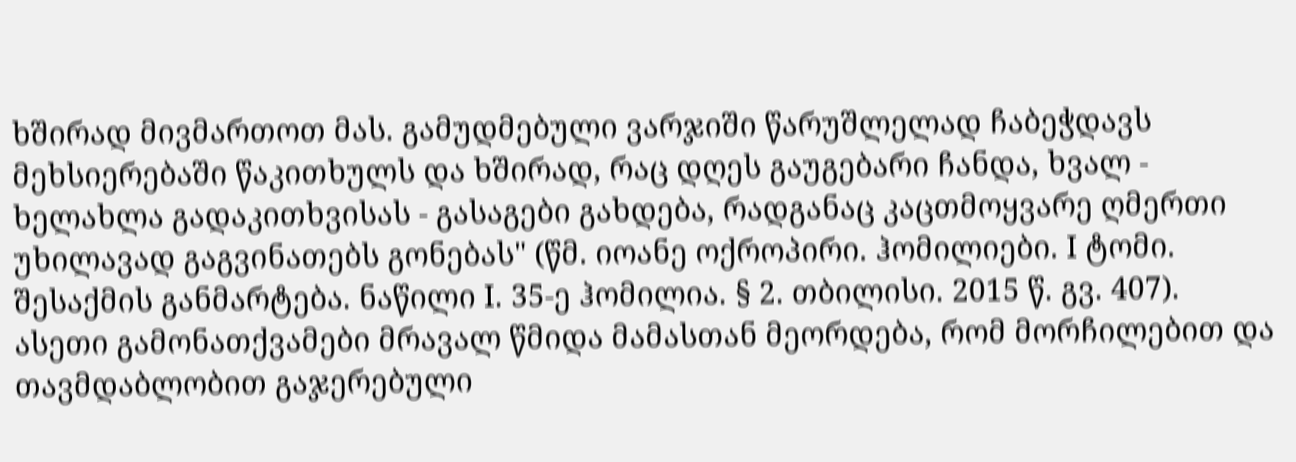ხშირად მივმართოთ მას. გამუდმებული ვარჯიში წარუშლელად ჩაბეჭდავს მეხსიერებაში წაკითხულს და ხშირად, რაც დღეს გაუგებარი ჩანდა, ხვალ - ხელახლა გადაკითხვისას - გასაგები გახდება, რადგანაც კაცთმოყვარე ღმერთი უხილავად გაგვინათებს გონებას" (წმ. იოანე ოქროპირი. ჰომილიები. I ტომი. შესაქმის განმარტება. ნაწილი I. 35-ე ჰომილია. § 2. თბილისი. 2015 წ. გვ. 407).
ასეთი გამონათქვამები მრავალ წმიდა მამასთან მეორდება, რომ მორჩილებით და თავმდაბლობით გაჯერებული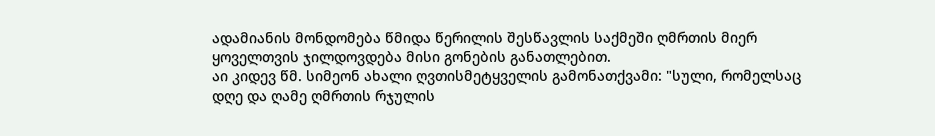ადამიანის მონდომება წმიდა წერილის შესწავლის საქმეში ღმრთის მიერ ყოველთვის ჯილდოვდება მისი გონების განათლებით.
აი კიდევ წმ. სიმეონ ახალი ღვთისმეტყველის გამონათქვამი: "სული, რომელსაც დღე და ღამე ღმრთის რჯულის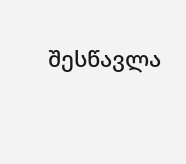შესწავლა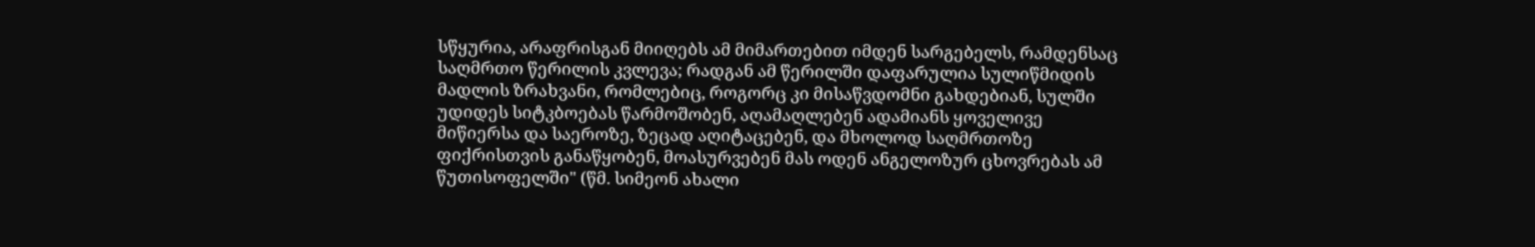სწყურია, არაფრისგან მიიღებს ამ მიმართებით იმდენ სარგებელს, რამდენსაც საღმრთო წერილის კვლევა; რადგან ამ წერილში დაფარულია სულიწმიდის მადლის ზრახვანი, რომლებიც, როგორც კი მისაწვდომნი გახდებიან, სულში უდიდეს სიტკბოებას წარმოშობენ, აღამაღლებენ ადამიანს ყოველივე მიწიერსა და საეროზე, ზეცად აღიტაცებენ, და მხოლოდ საღმრთოზე ფიქრისთვის განაწყობენ, მოასურვებენ მას ოდენ ანგელოზურ ცხოვრებას ამ წუთისოფელში" (წმ. სიმეონ ახალი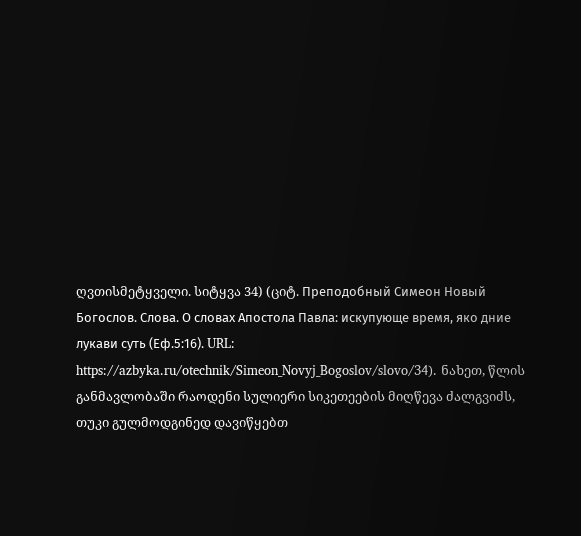ღვთისმეტყველი. სიტყვა 34) (ციტ. Преподобный Симеон Новый Богослов. Слова. О словах Апостола Павла: искупующе время, яко дние лукави суть (Еф.5:16). URL: https://azbyka.ru/otechnik/Simeon_Novyj_Bogoslov/slovo/34). ნახეთ, წლის განმავლობაში რაოდენი სულიერი სიკეთეების მიღწევა ძალგვიძს, თუკი გულმოდგინედ დავიწყებთ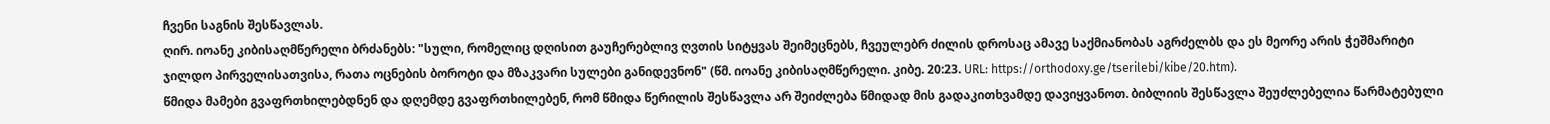ჩვენი საგნის შესწავლას.
ღირ. იოანე კიბისაღმწერელი ბრძანებს: "სული, რომელიც დღისით გაუჩერებლივ ღვთის სიტყვას შეიმეცნებს, ჩვეულებრ ძილის დროსაც ამავე საქმიანობას აგრძელბს და ეს მეორე არის ჭეშმარიტი ჯილდო პირველისათვისა, რათა ოცნების ბოროტი და მზაკვარი სულები განიდევნონ" (წმ. იოანე კიბისაღმწერელი. კიბე. 20:23. URL: https://orthodoxy.ge/tserilebi/kibe/20.htm).
წმიდა მამები გვაფრთხილებდნენ და დღემდე გვაფრთხილებენ, რომ წმიდა წერილის შესწავლა არ შეიძლება წმიდად მის გადაკითხვამდე დავიყვანოთ. ბიბლიის შესწავლა შეუძლებელია წარმატებული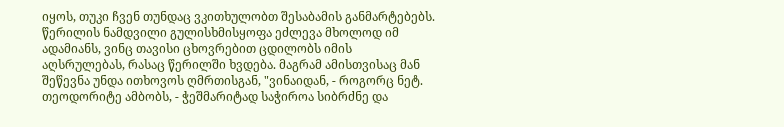იყოს, თუკი ჩვენ თუნდაც ვკითხულობთ შესაბამის განმარტებებს. წერილის ნამდვილი გულისხმისყოფა ეძლევა მხოლოდ იმ ადამიანს, ვინც თავისი ცხოვრებით ცდილობს იმის აღსრულებას, რასაც წერილში ხვდება. მაგრამ ამისთვისაც მან შეწევნა უნდა ითხოვოს ღმრთისგან, "ვინაიდან, - როგორც ნეტ. თეოდორიტე ამბობს, - ჭეშმარიტად საჭიროა სიბრძნე და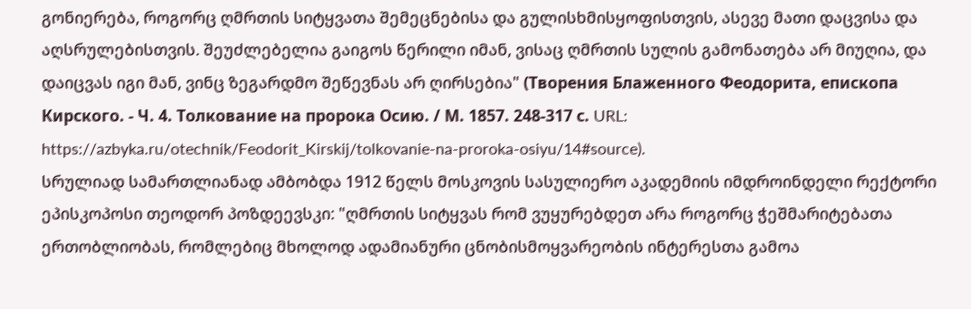გონიერება, როგორც ღმრთის სიტყვათა შემეცნებისა და გულისხმისყოფისთვის, ასევე მათი დაცვისა და აღსრულებისთვის. შეუძლებელია გაიგოს წერილი იმან, ვისაც ღმრთის სულის გამონათება არ მიუღია, და დაიცვას იგი მან, ვინც ზეგარდმო შეწევნას არ ღირსებია" (Творения Блаженного Феодорита, епископа Кирского. - Ч. 4. Толкование на пророка Осию. / М. 1857. 248-317 с. URL: https://azbyka.ru/otechnik/Feodorit_Kirskij/tolkovanie-na-proroka-osiyu/14#source).
სრულიად სამართლიანად ამბობდა 1912 წელს მოსკოვის სასულიერო აკადემიის იმდროინდელი რექტორი ეპისკოპოსი თეოდორ პოზდეევსკი: "ღმრთის სიტყვას რომ ვუყურებდეთ არა როგორც ჭეშმარიტებათა ერთობლიობას, რომლებიც მხოლოდ ადამიანური ცნობისმოყვარეობის ინტერესთა გამოა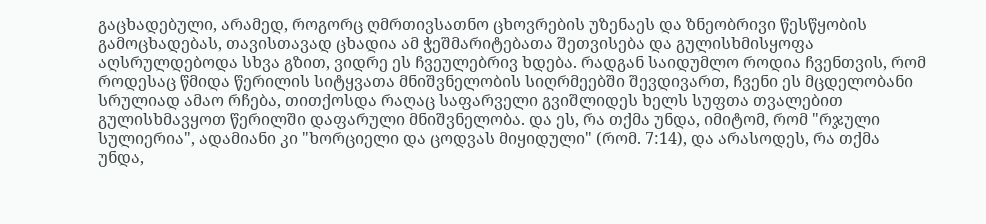გაცხადებული, არამედ, როგორც ღმრთივსათნო ცხოვრების უზენაეს და ზნეობრივი წესწყობის გამოცხადებას, თავისთავად ცხადია ამ ჭეშმარიტებათა შეთვისება და გულისხმისყოფა აღსრულდებოდა სხვა გზით, ვიდრე ეს ჩვეულებრივ ხდება. რადგან საიდუმლო როდია ჩვენთვის, რომ როდესაც წმიდა წერილის სიტყვათა მნიშვნელობის სიღრმეებში შევდივართ, ჩვენი ეს მცდელობანი სრულიად ამაო რჩება, თითქოსდა რაღაც საფარველი გვიშლიდეს ხელს სუფთა თვალებით გულისხმავყოთ წერილში დაფარული მნიშვნელობა. და ეს, რა თქმა უნდა, იმიტომ, რომ "რჯული სულიერია", ადამიანი კი "ხორციელი და ცოდვას მიყიდული" (რომ. 7:14), და არასოდეს, რა თქმა უნდა,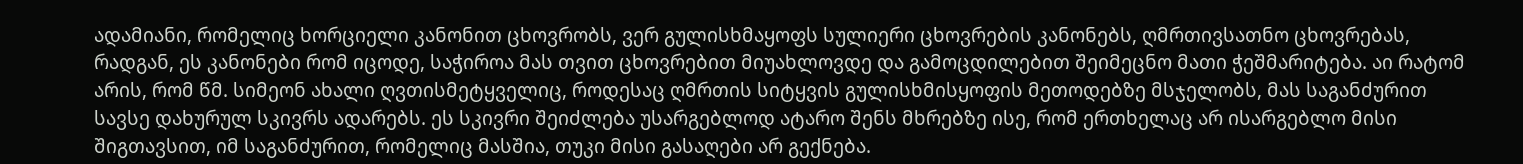ადამიანი, რომელიც ხორციელი კანონით ცხოვრობს, ვერ გულისხმაყოფს სულიერი ცხოვრების კანონებს, ღმრთივსათნო ცხოვრებას, რადგან, ეს კანონები რომ იცოდე, საჭიროა მას თვით ცხოვრებით მიუახლოვდე და გამოცდილებით შეიმეცნო მათი ჭეშმარიტება. აი რატომ არის, რომ წმ. სიმეონ ახალი ღვთისმეტყველიც, როდესაც ღმრთის სიტყვის გულისხმისყოფის მეთოდებზე მსჯელობს, მას საგანძურით სავსე დახურულ სკივრს ადარებს. ეს სკივრი შეიძლება უსარგებლოდ ატარო შენს მხრებზე ისე, რომ ერთხელაც არ ისარგებლო მისი შიგთავსით, იმ საგანძურით, რომელიც მასშია, თუკი მისი გასაღები არ გექნება.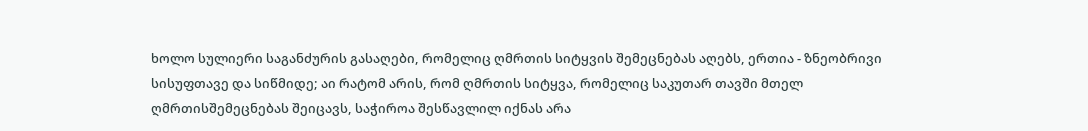ხოლო სულიერი საგანძურის გასაღები, რომელიც ღმრთის სიტყვის შემეცნებას აღებს, ერთია - ზნეობრივი სისუფთავე და სიწმიდე; აი რატომ არის, რომ ღმრთის სიტყვა, რომელიც საკუთარ თავში მთელ ღმრთისშემეცნებას შეიცავს, საჭიროა შესწავლილ იქნას არა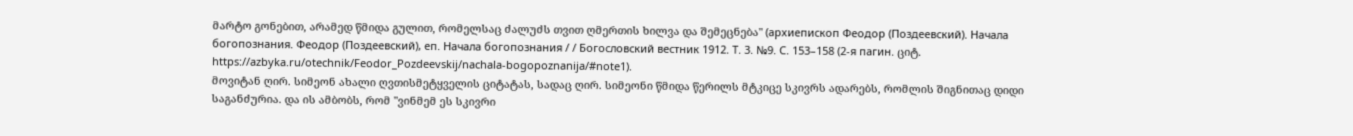მარტო გონებით, არამედ წმიდა გულით, რომელსაც ძალუძს თვით ღმერთის ხილვა და შემეცნება" (архиепископ Феодор (Поздеевский). Начала богопознания. Феодор (Поздеевский), еп. Начала богопознания / / Богословский вестник 1912. Т. 3. №9. С. 153–158 (2-я пагин. ციტ. https://azbyka.ru/otechnik/Feodor_Pozdeevskij/nachala-bogopoznanija/#note1).
მოვიტან ღირ. სიმეონ ახალი ღვთისმეტყველის ციტატას, სადაც ღირ. სიმეონი წმიდა წერილს მტკიცე სკივრს ადარებს, რომლის შიგნითაც დიდი საგანძურია. და ის ამბობს, რომ "ვინმემ ეს სკივრი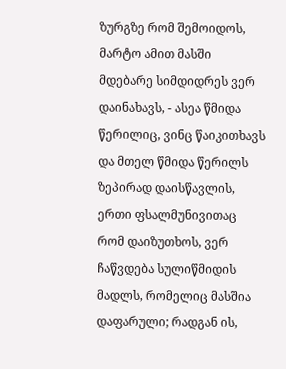ზურგზე რომ შემოიდოს, მარტო ამით მასში მდებარე სიმდიდრეს ვერ დაინახავს, - ასეა წმიდა წერილიც, ვინც წაიკითხავს და მთელ წმიდა წერილს ზეპირად დაისწავლის, ერთი ფსალმუნივითაც რომ დაიზუთხოს, ვერ ჩაწვდება სულიწმიდის მადლს, რომელიც მასშია დაფარული; რადგან ის,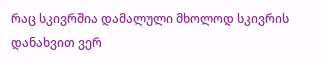რაც სკივრშია დამალული მხოლოდ სკივრის დანახვით ვერ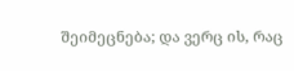შეიმეცნება; და ვერც ის, რაც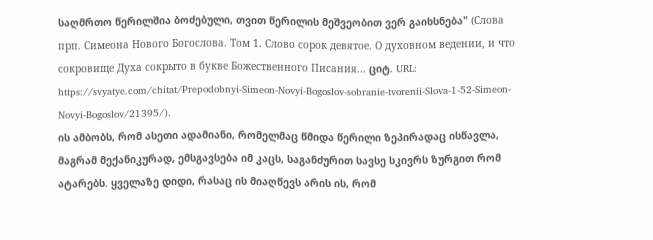საღმრთო წერილშია ბოძებული, თვით წერილის მეშვეობით ვერ გაიხსნება" (Слова прп. Симеона Нового Богослова. Том 1. Слово сорок девятое. О духовном ведении, и что сокровище Духа сокрыто в букве Божественного Писания... ციტ. URL: https://svyatye.com/chitat/Prepodobnyi-Simeon-Novyi-Bogoslov-sobranie-tvorenii-Slova-1-52-Simeon-Novyi-Bogoslov/21395/).
ის ამბობს, რომ ასეთი ადამიანი, რომელმაც წმიდა წერილი ზეპირადაც ისწავლა, მაგრამ მექანიკურად, ემსგავსება იმ კაცს, საგანძურით სავსე სკივრს ზურგით რომ ატარებს. ყველაზე დიდი, რასაც ის მიაღწევს არის ის, რომ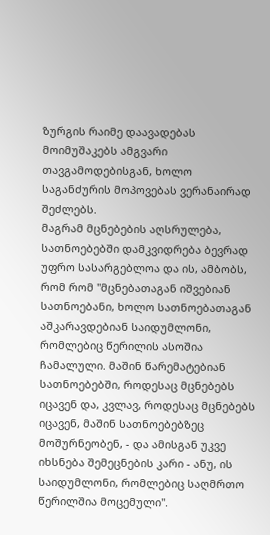ზურგის რაიმე დაავადებას მოიმუშაკებს ამგვარი თავგამოდებისგან, ხოლო საგანძურის მოპოვებას ვერანაირად შეძლებს.
მაგრამ მცნებების აღსრულება, სათნოებებში დამკვიდრება ბევრად უფრო სასარგებლოა და ის, ამბობს, რომ რომ "მცნებათაგან იშვებიან სათნოებანი, ხოლო სათნოებათაგან აშკარავდებიან საიდუმლონი, რომლებიც წერილის ასოშია ჩამალული. მაშინ წარემატებიან სათნოებებში, როდესაც მცნებებს იცავენ და, კვლავ, როდესაც მცნებებს იცავენ, მაშინ სათნოებებზეც მოშურნეობენ, - და ამისგან უკვე იხსნება შემეცნების კარი - ანუ, ის საიდუმლონი, რომლებიც საღმრთო წერილშია მოცემული".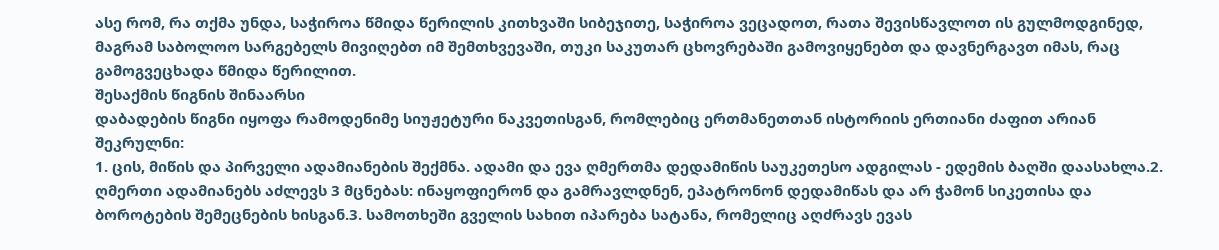ასე რომ, რა თქმა უნდა, საჭიროა წმიდა წერილის კითხვაში სიბეჯითე, საჭიროა ვეცადოთ, რათა შევისწავლოთ ის გულმოდგინედ, მაგრამ საბოლოო სარგებელს მივიღებთ იმ შემთხვევაში, თუკი საკუთარ ცხოვრებაში გამოვიყენებთ და დავნერგავთ იმას, რაც გამოგვეცხადა წმიდა წერილით.
შესაქმის წიგნის შინაარსი
დაბადების წიგნი იყოფა რამოდენიმე სიუჟეტური ნაკვეთისგან, რომლებიც ერთმანეთთან ისტორიის ერთიანი ძაფით არიან შეკრულნი:
1. ცის, მიწის და პირველი ადამიანების შექმნა. ადამი და ევა ღმერთმა დედამიწის საუკეთესო ადგილას - ედემის ბაღში დაასახლა.2. ღმერთი ადამიანებს აძლევს 3 მცნებას: ინაყოფიერონ და გამრავლდნენ, ეპატრონონ დედამიწას და არ ჭამონ სიკეთისა და ბოროტების შემეცნების ხისგან.3. სამოთხეში გველის სახით იპარება სატანა, რომელიც აღძრავს ევას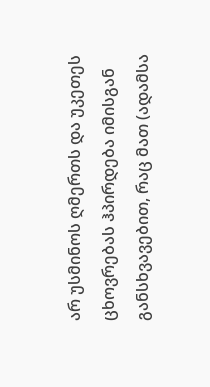არ უსმინოს ღმერთს და უკეთეს ცხოვრებას ჰპირდება იმისგან განსხვავებით, რაც მათ (ადამსა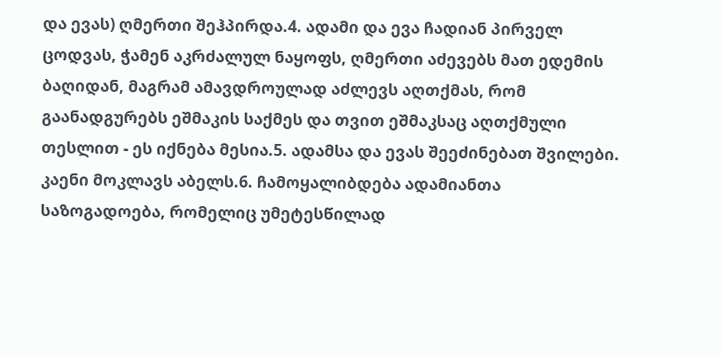და ევას) ღმერთი შეჰპირდა.4. ადამი და ევა ჩადიან პირველ ცოდვას, ჭამენ აკრძალულ ნაყოფს, ღმერთი აძევებს მათ ედემის ბაღიდან, მაგრამ ამავდროულად აძლევს აღთქმას, რომ გაანადგურებს ეშმაკის საქმეს და თვით ეშმაკსაც აღთქმული თესლით - ეს იქნება მესია.5. ადამსა და ევას შეეძინებათ შვილები. კაენი მოკლავს აბელს.6. ჩამოყალიბდება ადამიანთა საზოგადოება, რომელიც უმეტესწილად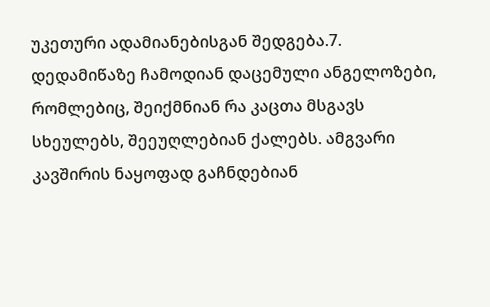უკეთური ადამიანებისგან შედგება.7. დედამიწაზე ჩამოდიან დაცემული ანგელოზები, რომლებიც, შეიქმნიან რა კაცთა მსგავს სხეულებს, შეეუღლებიან ქალებს. ამგვარი კავშირის ნაყოფად გაჩნდებიან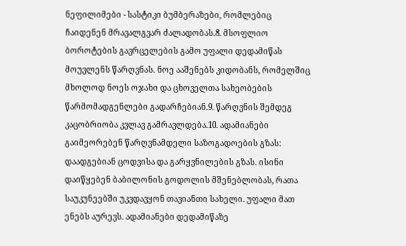ნეფილიმები - სასტიკი ბუმბერაზები, რომლებიც ჩაიდენენ მრავალგვარ ძალადობას.8. მსოფლიო ბოროტების გავრცელების გამო უფალი დედამიწას მოუვლენს წარღვნას. ნოე ააშენებს კიდობანს, რომელშიც მხოლოდ ნოეს ოჯახი და ცხოველთა სახეობების წარმომადგენლები გადარჩებიან.9. წარღვნის შემდეგ კაცობრიობა კვლავ გამრავლდება.10. ადამიანები გაიმეორებენ წარღვნამდელი საზოგადოების გზას: დაადგებიან ცოდვისა და გარყვნილების გზას. ისინი დაიწყებენ ბაბილონის გოდოლის მშენებლობას, რათა საუკუნეებში უკვდავყონ თავიანთი სახელი. უფალი მათ ენებს აურევს. ადამიანები დედამიწაზე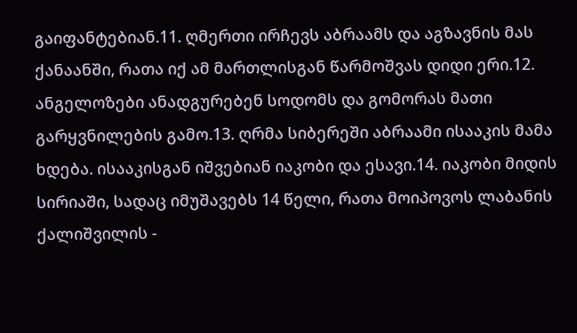გაიფანტებიან.11. ღმერთი ირჩევს აბრაამს და აგზავნის მას ქანაანში, რათა იქ ამ მართლისგან წარმოშვას დიდი ერი.12. ანგელოზები ანადგურებენ სოდომს და გომორას მათი გარყვნილების გამო.13. ღრმა სიბერეში აბრაამი ისააკის მამა ხდება. ისააკისგან იშვებიან იაკობი და ესავი.14. იაკობი მიდის სირიაში, სადაც იმუშავებს 14 წელი, რათა მოიპოვოს ლაბანის ქალიშვილის -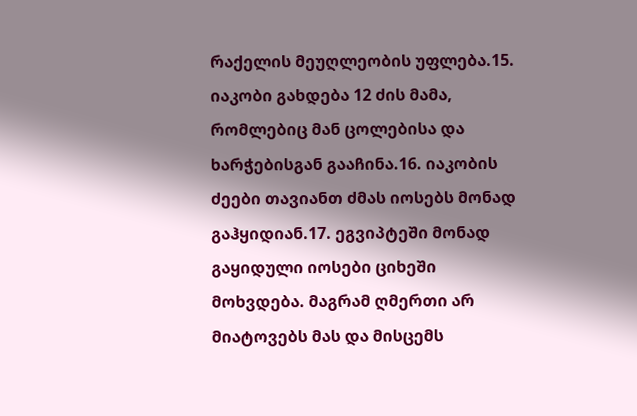რაქელის მეუღლეობის უფლება.15. იაკობი გახდება 12 ძის მამა, რომლებიც მან ცოლებისა და ხარჭებისგან გააჩინა.16. იაკობის ძეები თავიანთ ძმას იოსებს მონად გაჰყიდიან.17. ეგვიპტეში მონად გაყიდული იოსები ციხეში მოხვდება. მაგრამ ღმერთი არ მიატოვებს მას და მისცემს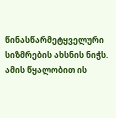წინასწარმეტყველური სიზმრების ახსნის ნიჭს. ამის წყალობით ის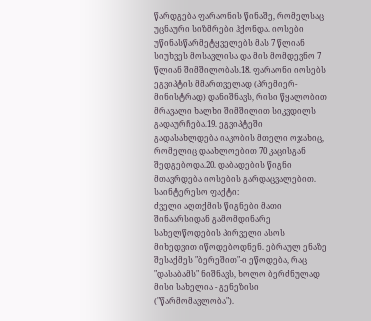წარდგება ფარაონის წინაშე, რომელსაც უცნაური სიზმრები ჰქონდა. იოსები უწინასწარმეტყველებს მას 7 წლიან სიუხვეს მოსავლისა და მის მომდევნო 7 წლიან შიმშილობას.18. ფარაონი იოსებს ეგვიპტის მმართველად (პრემიერ-მინისტრად) დანიშნავს, რისი წყალობით მრავალი ხალხი შიმშილით სიკვდილს გადაურჩება.19. ეგვიპტეში გადასახლდება იაკობის მთელი ოჯახიც, რომელიც დაახლოებით 70 კაცისგან შედგებოდა.20. დაბადების წიგნი მთავრდება იოსების გარდაცვალებით.
საინტერესო ფაქტი:
ძველი აღთქმის წიგნები მათი შინაარსიდან გამომდინარე სახელწოდების პირველი ასოს მიხედვით იწოდებოდნენ. ებრაულ ენაზე შესაქმეს "ბერეშით"-ი ეწოდება, რაც "დასაბამს" ნიშნავს, ხოლო ბერძნულად მისი სახელია - გენეზისი ("წარმომავლობა").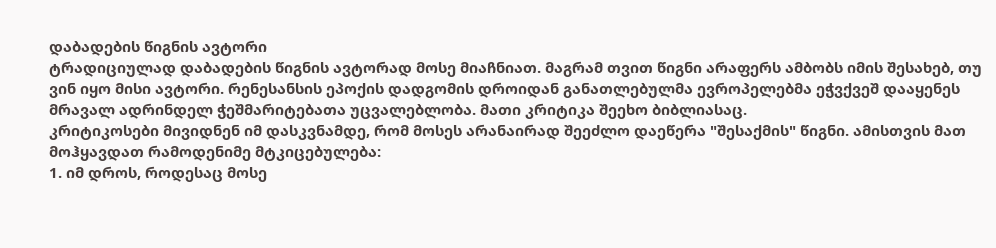დაბადების წიგნის ავტორი
ტრადიციულად დაბადების წიგნის ავტორად მოსე მიაჩნიათ. მაგრამ თვით წიგნი არაფერს ამბობს იმის შესახებ, თუ ვინ იყო მისი ავტორი. რენესანსის ეპოქის დადგომის დროიდან განათლებულმა ევროპელებმა ეჭვქვეშ დააყენეს მრავალ ადრინდელ ჭეშმარიტებათა უცვალებლობა. მათი კრიტიკა შეეხო ბიბლიასაც.
კრიტიკოსები მივიდნენ იმ დასკვნამდე, რომ მოსეს არანაირად შეეძლო დაეწერა "შესაქმის" წიგნი. ამისთვის მათ მოჰყავდათ რამოდენიმე მტკიცებულება:
1. იმ დროს, როდესაც მოსე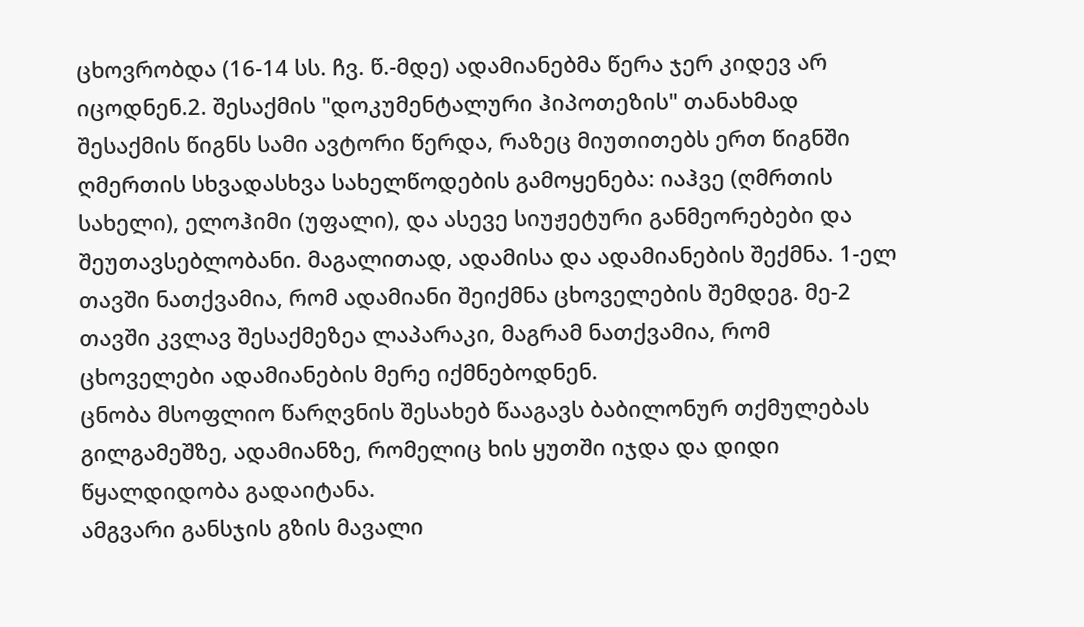ცხოვრობდა (16-14 სს. ჩვ. წ.-მდე) ადამიანებმა წერა ჯერ კიდევ არ იცოდნენ.2. შესაქმის "დოკუმენტალური ჰიპოთეზის" თანახმად შესაქმის წიგნს სამი ავტორი წერდა, რაზეც მიუთითებს ერთ წიგნში ღმერთის სხვადასხვა სახელწოდების გამოყენება: იაჰვე (ღმრთის სახელი), ელოჰიმი (უფალი), და ასევე სიუჟეტური განმეორებები და შეუთავსებლობანი. მაგალითად, ადამისა და ადამიანების შექმნა. 1-ელ თავში ნათქვამია, რომ ადამიანი შეიქმნა ცხოველების შემდეგ. მე-2 თავში კვლავ შესაქმეზეა ლაპარაკი, მაგრამ ნათქვამია, რომ ცხოველები ადამიანების მერე იქმნებოდნენ.
ცნობა მსოფლიო წარღვნის შესახებ წააგავს ბაბილონურ თქმულებას გილგამეშზე, ადამიანზე, რომელიც ხის ყუთში იჯდა და დიდი წყალდიდობა გადაიტანა.
ამგვარი განსჯის გზის მავალი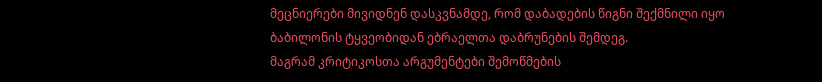მეცნიერები მივიდნენ დასკვნამდე, რომ დაბადების წიგნი შექმნილი იყო ბაბილონის ტყვეობიდან ებრაელთა დაბრუნების შემდეგ.
მაგრამ კრიტიკოსთა არგუმენტები შემოწმების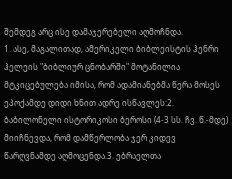შემდეგ არც ისე დამაჯერებელი აღმოჩნდა.
1. ასე, მაგალითად, ამერიკელი ბიბლეისტის ჰენრი ჰელეის "ბიბლიურ ცნობარში" მოტანილია მტკიცებულება იმისა, რომ ადამიანებმა წერა მოსეს ეპოქამდე დიდი ხნით ადრე ისწავლეს:2. ბაბილონელი ისტორიკოსი ბეროსი (4-3 სს. ჩვ. წ.-მდე) მიიჩნევდა, რომ დამწერლობა ჯერ კიდევ წარღვნამდე აღმოცენდა.3. ებრაელთა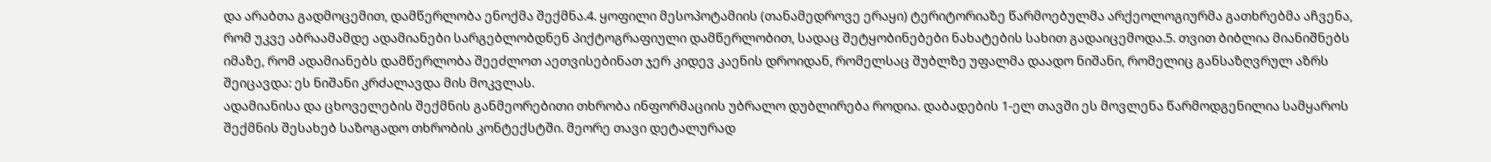და არაბთა გადმოცემით, დამწერლობა ენოქმა შექმნა.4. ყოფილი მესოპოტამიის (თანამედროვე ერაყი) ტერიტორიაზე წარმოებულმა არქეოლოგიურმა გათხრებმა აჩვენა, რომ უკვე აბრაამამდე ადამიანები სარგებლობდნენ პიქტოგრაფიული დამწერლობით, სადაც შეტყობინებები ნახატების სახით გადაიცემოდა.5. თვით ბიბლია მიანიშნებს იმაზე, რომ ადამიანებს დამწერლობა შეეძლოთ აეთვისებინათ ჯერ კიდევ კაენის დროიდან, რომელსაც შუბლზე უფალმა დაადო ნიშანი, რომელიც განსაზღვრულ აზრს შეიცავდა: ეს ნიშანი კრძალავდა მის მოკვლას.
ადამიანისა და ცხოველების შექმნის განმეორებითი თხრობა ინფორმაციის უბრალო დუბლირება როდია. დაბადების 1-ელ თავში ეს მოვლენა წარმოდგენილია სამყაროს შექმნის შესახებ საზოგადო თხრობის კონტექსტში. მეორე თავი დეტალურად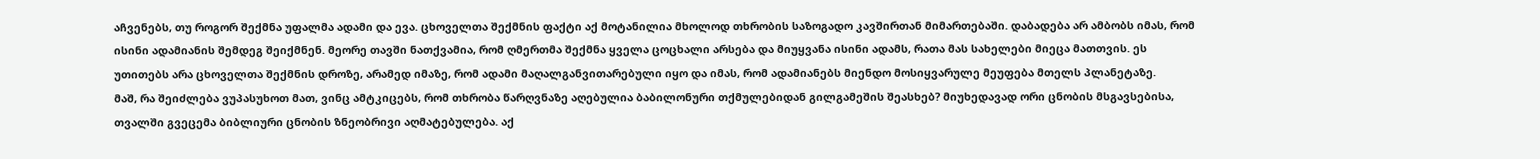აჩვენებს, თუ როგორ შექმნა უფალმა ადამი და ევა. ცხოველთა შექმნის ფაქტი აქ მოტანილია მხოლოდ თხრობის საზოგადო კავშირთან მიმართებაში. დაბადება არ ამბობს იმას, რომ ისინი ადამიანის შემდეგ შეიქმნენ. მეორე თავში ნათქვამია, რომ ღმერთმა შექმნა ყველა ცოცხალი არსება და მიუყვანა ისინი ადამს, რათა მას სახელები მიეცა მათთვის. ეს უთითებს არა ცხოველთა შექმნის დროზე, არამედ იმაზე, რომ ადამი მაღალგანვითარებული იყო და იმას, რომ ადამიანებს მიენდო მოსიყვარულე მეუფება მთელს პლანეტაზე.
მაშ, რა შეიძლება ვუპასუხოთ მათ, ვინც ამტკიცებს, რომ თხრობა წარღვნაზე აღებულია ბაბილონური თქმულებიდან გილგამეშის შეასხებ? მიუხედავად ორი ცნობის მსგავსებისა, თვალში გვეცემა ბიბლიური ცნობის ზნეობრივი აღმატებულება. აქ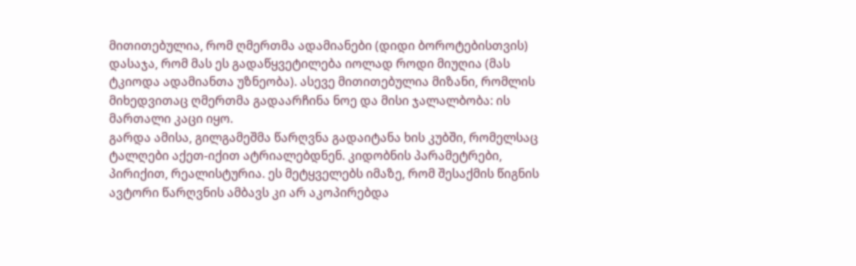მითითებულია, რომ ღმერთმა ადამიანები (დიდი ბოროტებისთვის) დასაჯა, რომ მას ეს გადაწყვეტილება იოლად როდი მიუღია (მას ტკიოდა ადამიანთა უზნეობა). ასევე მითითებულია მიზანი, რომლის მიხედვითაც ღმერთმა გადაარჩინა ნოე და მისი ჯალალბობა: ის მართალი კაცი იყო.
გარდა ამისა, გილგამეშმა წარღვნა გადაიტანა ხის კუბში, რომელსაც ტალღები აქეთ-იქით ატრიალებდნენ. კიდობნის პარამეტრები, პირიქით, რეალისტურია. ეს მეტყველებს იმაზე, რომ შესაქმის წიგნის ავტორი წარღვნის ამბავს კი არ აკოპირებდა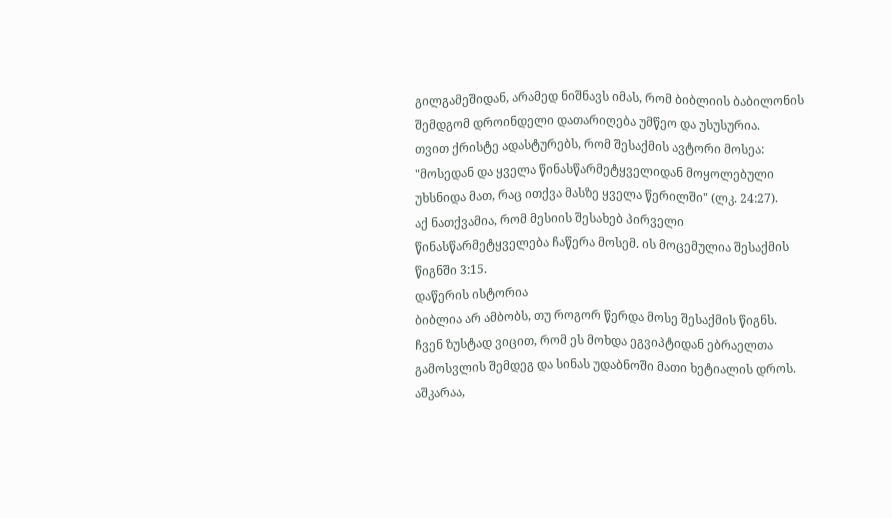გილგამეშიდან, არამედ ნიშნავს იმას, რომ ბიბლიის ბაბილონის შემდგომ დროინდელი დათარიღება უმწეო და უსუსურია.
თვით ქრისტე ადასტურებს, რომ შესაქმის ავტორი მოსეა:
"მოსედან და ყველა წინასწარმეტყველიდან მოყოლებული უხსნიდა მათ, რაც ითქვა მასზე ყველა წერილში" (ლკ. 24:27).
აქ ნათქვამია, რომ მესიის შესახებ პირველი წინასწარმეტყველება ჩაწერა მოსემ. ის მოცემულია შესაქმის წიგნში 3:15.
დაწერის ისტორია
ბიბლია არ ამბობს, თუ როგორ წერდა მოსე შესაქმის წიგნს. ჩვენ ზუსტად ვიცით, რომ ეს მოხდა ეგვიპტიდან ებრაელთა გამოსვლის შემდეგ და სინას უდაბნოში მათი ხეტიალის დროს. აშკარაა,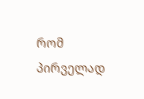რომ პირველად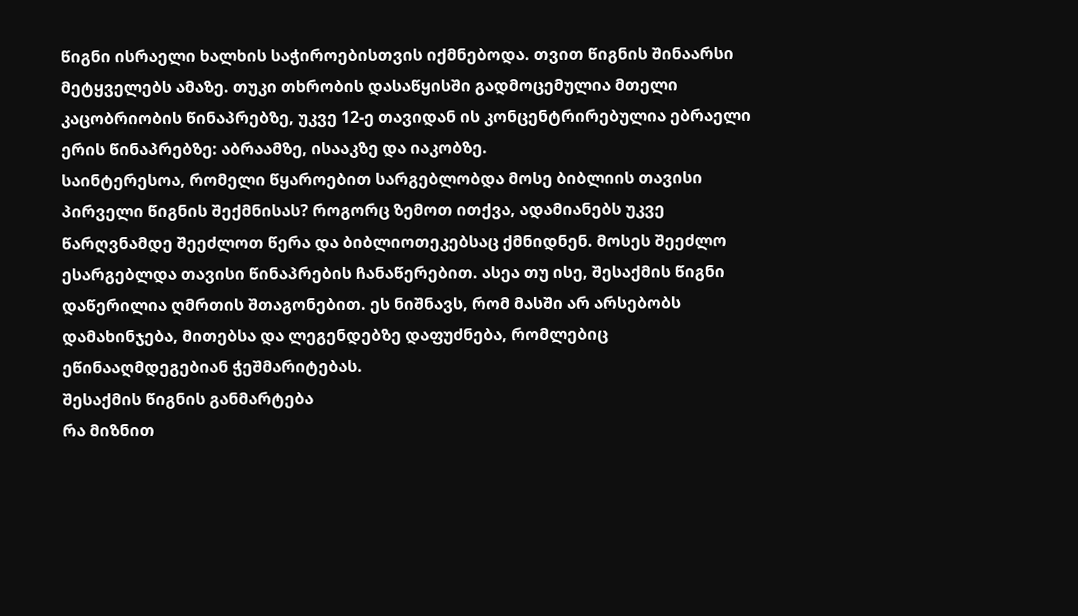წიგნი ისრაელი ხალხის საჭიროებისთვის იქმნებოდა. თვით წიგნის შინაარსი მეტყველებს ამაზე. თუკი თხრობის დასაწყისში გადმოცემულია მთელი კაცობრიობის წინაპრებზე, უკვე 12-ე თავიდან ის კონცენტრირებულია ებრაელი ერის წინაპრებზე: აბრაამზე, ისააკზე და იაკობზე.
საინტერესოა, რომელი წყაროებით სარგებლობდა მოსე ბიბლიის თავისი პირველი წიგნის შექმნისას? როგორც ზემოთ ითქვა, ადამიანებს უკვე წარღვნამდე შეეძლოთ წერა და ბიბლიოთეკებსაც ქმნიდნენ. მოსეს შეეძლო ესარგებლდა თავისი წინაპრების ჩანაწერებით. ასეა თუ ისე, შესაქმის წიგნი დაწერილია ღმრთის შთაგონებით. ეს ნიშნავს, რომ მასში არ არსებობს დამახინჯება, მითებსა და ლეგენდებზე დაფუძნება, რომლებიც ეწინააღმდეგებიან ჭეშმარიტებას.
შესაქმის წიგნის განმარტება
რა მიზნით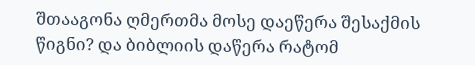შთააგონა ღმერთმა მოსე დაეწერა შესაქმის წიგნი? და ბიბლიის დაწერა რატომ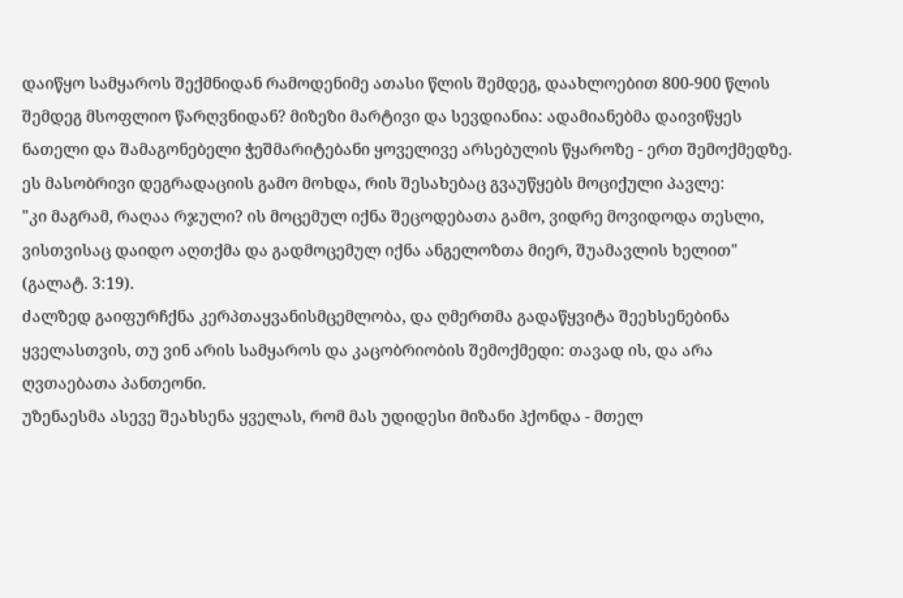დაიწყო სამყაროს შექმნიდან რამოდენიმე ათასი წლის შემდეგ, დაახლოებით 800-900 წლის შემდეგ მსოფლიო წარღვნიდან? მიზეზი მარტივი და სევდიანია: ადამიანებმა დაივიწყეს ნათელი და შამაგონებელი ჭეშმარიტებანი ყოველივე არსებულის წყაროზე - ერთ შემოქმედზე.
ეს მასობრივი დეგრადაციის გამო მოხდა, რის შესახებაც გვაუწყებს მოციქული პავლე:
"კი მაგრამ, რაღაა რჯული? ის მოცემულ იქნა შეცოდებათა გამო, ვიდრე მოვიდოდა თესლი, ვისთვისაც დაიდო აღთქმა და გადმოცემულ იქნა ანგელოზთა მიერ, შუამავლის ხელით" (გალატ. 3:19).
ძალზედ გაიფურჩქნა კერპთაყვანისმცემლობა, და ღმერთმა გადაწყვიტა შეეხსენებინა ყველასთვის, თუ ვინ არის სამყაროს და კაცობრიობის შემოქმედი: თავად ის, და არა ღვთაებათა პანთეონი.
უზენაესმა ასევე შეახსენა ყველას, რომ მას უდიდესი მიზანი ჰქონდა - მთელ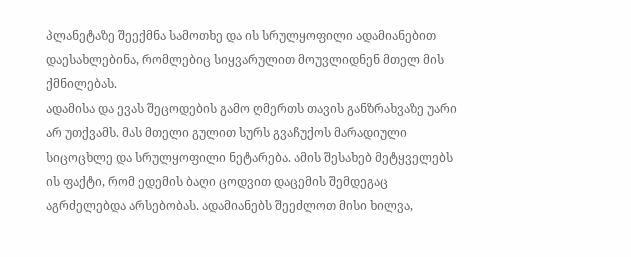პლანეტაზე შეექმნა სამოთხე და ის სრულყოფილი ადამიანებით დაესახლებინა, რომლებიც სიყვარულით მოუვლიდნენ მთელ მის ქმნილებას.
ადამისა და ევას შეცოდების გამო ღმერთს თავის განზრახვაზე უარი არ უთქვამს. მას მთელი გულით სურს გვაჩუქოს მარადიული სიცოცხლე და სრულყოფილი ნეტარება. ამის შესახებ მეტყველებს ის ფაქტი, რომ ედემის ბაღი ცოდვით დაცემის შემდეგაც აგრძელებდა არსებობას. ადამიანებს შეეძლოთ მისი ხილვა,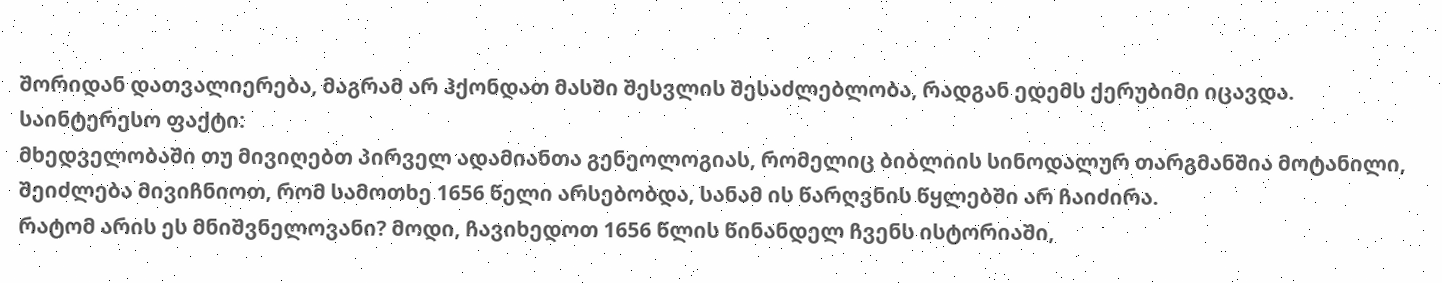შორიდან დათვალიერება, მაგრამ არ ჰქონდათ მასში შესვლის შესაძლებლობა, რადგან ედემს ქერუბიმი იცავდა.
საინტერესო ფაქტი:
მხედველობაში თუ მივიღებთ პირველ ადამიანთა გენეოლოგიას, რომელიც ბიბლიის სინოდალურ თარგმანშია მოტანილი, შეიძლება მივიჩნიოთ, რომ სამოთხე 1656 წელი არსებობდა, სანამ ის წარღვნის წყლებში არ ჩაიძირა.
რატომ არის ეს მნიშვნელოვანი? მოდი, ჩავიხედოთ 1656 წლის წინანდელ ჩვენს ისტორიაში,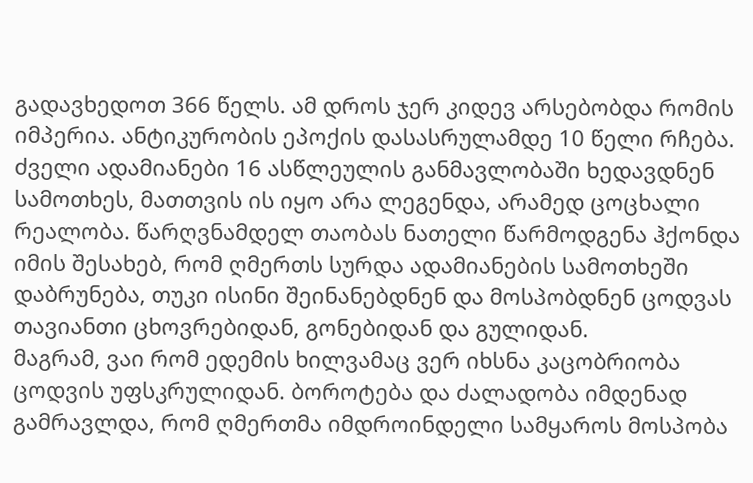გადავხედოთ 366 წელს. ამ დროს ჯერ კიდევ არსებობდა რომის იმპერია. ანტიკურობის ეპოქის დასასრულამდე 10 წელი რჩება. ძველი ადამიანები 16 ასწლეულის განმავლობაში ხედავდნენ სამოთხეს, მათთვის ის იყო არა ლეგენდა, არამედ ცოცხალი რეალობა. წარღვნამდელ თაობას ნათელი წარმოდგენა ჰქონდა იმის შესახებ, რომ ღმერთს სურდა ადამიანების სამოთხეში დაბრუნება, თუკი ისინი შეინანებდნენ და მოსპობდნენ ცოდვას თავიანთი ცხოვრებიდან, გონებიდან და გულიდან.
მაგრამ, ვაი რომ ედემის ხილვამაც ვერ იხსნა კაცობრიობა ცოდვის უფსკრულიდან. ბოროტება და ძალადობა იმდენად გამრავლდა, რომ ღმერთმა იმდროინდელი სამყაროს მოსპობა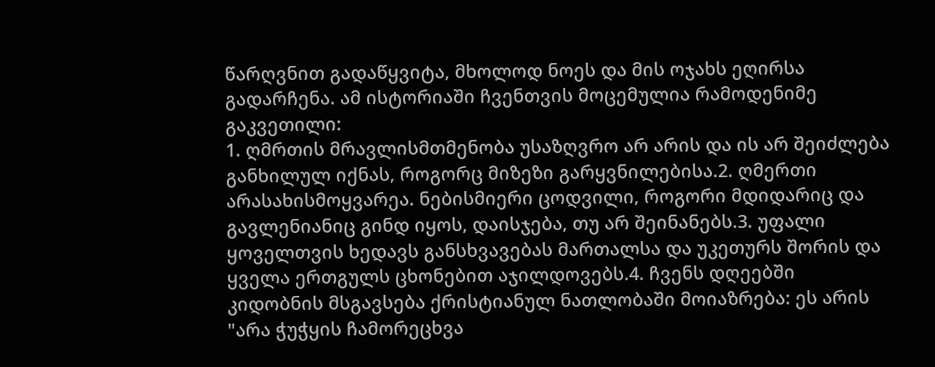წარღვნით გადაწყვიტა, მხოლოდ ნოეს და მის ოჯახს ეღირსა გადარჩენა. ამ ისტორიაში ჩვენთვის მოცემულია რამოდენიმე გაკვეთილი:
1. ღმრთის მრავლისმთმენობა უსაზღვრო არ არის და ის არ შეიძლება განხილულ იქნას, როგორც მიზეზი გარყვნილებისა.2. ღმერთი არასახისმოყვარეა. ნებისმიერი ცოდვილი, როგორი მდიდარიც და გავლენიანიც გინდ იყოს, დაისჯება, თუ არ შეინანებს.3. უფალი ყოველთვის ხედავს განსხვავებას მართალსა და უკეთურს შორის და ყველა ერთგულს ცხონებით აჯილდოვებს.4. ჩვენს დღეებში კიდობნის მსგავსება ქრისტიანულ ნათლობაში მოიაზრება: ეს არის "არა ჭუჭყის ჩამორეცხვა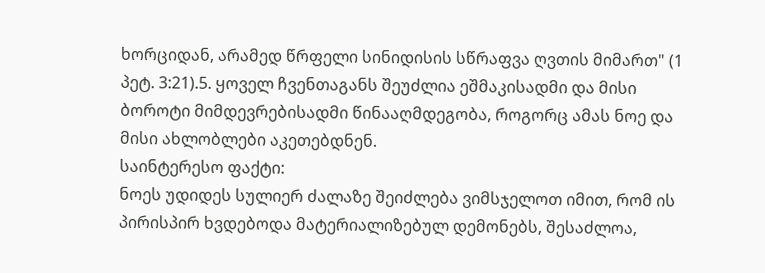ხორციდან, არამედ წრფელი სინიდისის სწრაფვა ღვთის მიმართ" (1 პეტ. 3:21).5. ყოველ ჩვენთაგანს შეუძლია ეშმაკისადმი და მისი ბოროტი მიმდევრებისადმი წინააღმდეგობა, როგორც ამას ნოე და მისი ახლობლები აკეთებდნენ.
საინტერესო ფაქტი:
ნოეს უდიდეს სულიერ ძალაზე შეიძლება ვიმსჯელოთ იმით, რომ ის პირისპირ ხვდებოდა მატერიალიზებულ დემონებს, შესაძლოა,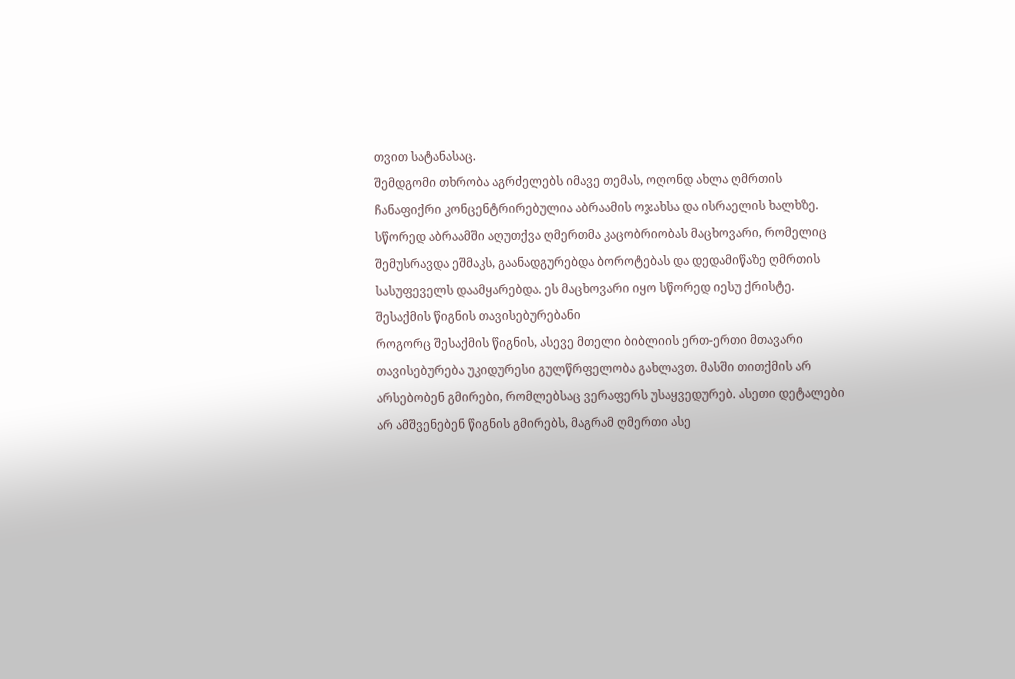თვით სატანასაც.
შემდგომი თხრობა აგრძელებს იმავე თემას, ოღონდ ახლა ღმრთის ჩანაფიქრი კონცენტრირებულია აბრაამის ოჯახსა და ისრაელის ხალხზე. სწორედ აბრაამში აღუთქვა ღმერთმა კაცობრიობას მაცხოვარი, რომელიც შემუსრავდა ეშმაკს, გაანადგურებდა ბოროტებას და დედამიწაზე ღმრთის სასუფეველს დაამყარებდა. ეს მაცხოვარი იყო სწორედ იესუ ქრისტე.
შესაქმის წიგნის თავისებურებანი
როგორც შესაქმის წიგნის, ასევე მთელი ბიბლიის ერთ-ერთი მთავარი თავისებურება უკიდურესი გულწრფელობა გახლავთ. მასში თითქმის არ არსებობენ გმირები, რომლებსაც ვერაფერს უსაყვედურებ. ასეთი დეტალები არ ამშვენებენ წიგნის გმირებს, მაგრამ ღმერთი ასე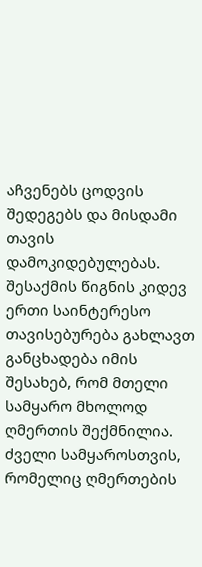აჩვენებს ცოდვის შედეგებს და მისდამი თავის დამოკიდებულებას.
შესაქმის წიგნის კიდევ ერთი საინტერესო თავისებურება გახლავთ განცხადება იმის შესახებ, რომ მთელი სამყარო მხოლოდ ღმერთის შექმნილია. ძველი სამყაროსთვის, რომელიც ღმერთების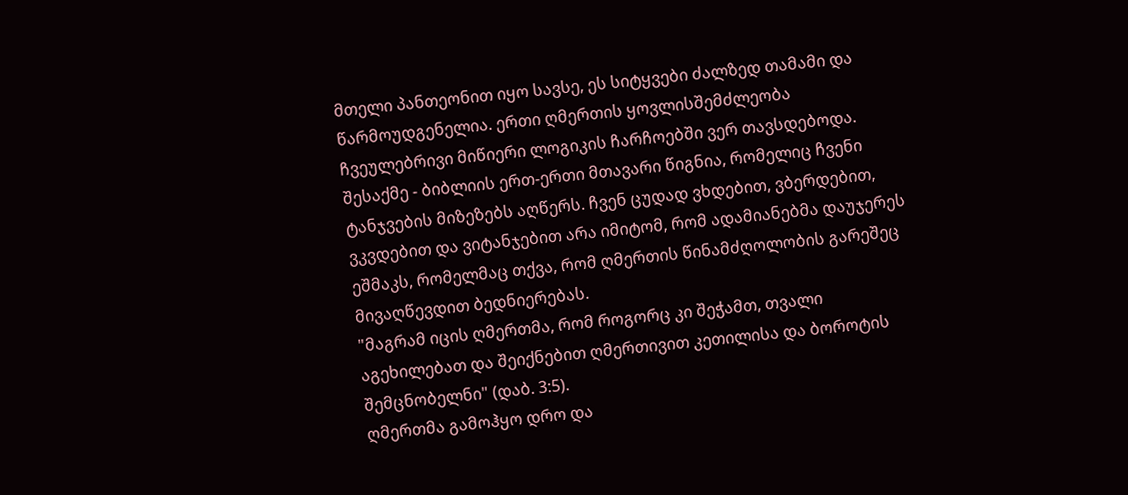მთელი პანთეონით იყო სავსე, ეს სიტყვები ძალზედ თამამი და წარმოუდგენელია. ერთი ღმერთის ყოვლისშემძლეობა ჩვეულებრივი მიწიერი ლოგიკის ჩარჩოებში ვერ თავსდებოდა.
შესაქმე - ბიბლიის ერთ-ერთი მთავარი წიგნია, რომელიც ჩვენი ტანჯვების მიზეზებს აღწერს. ჩვენ ცუდად ვხდებით, ვბერდებით, ვკვდებით და ვიტანჯებით არა იმიტომ, რომ ადამიანებმა დაუჯერეს ეშმაკს, რომელმაც თქვა, რომ ღმერთის წინამძღოლობის გარეშეც მივაღწევდით ბედნიერებას.
"მაგრამ იცის ღმერთმა, რომ როგორც კი შეჭამთ, თვალი აგეხილებათ და შეიქნებით ღმერთივით კეთილისა და ბოროტის შემცნობელნი" (დაბ. 3:5).
ღმერთმა გამოჰყო დრო და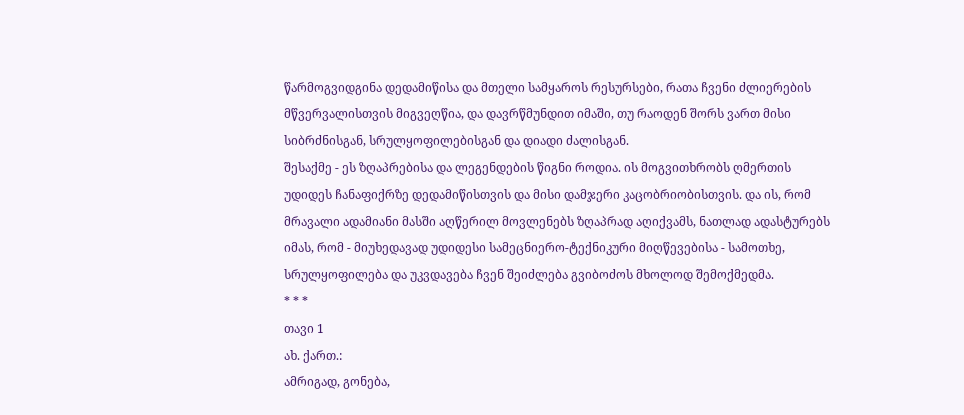წარმოგვიდგინა დედამიწისა და მთელი სამყაროს რესურსები, რათა ჩვენი ძლიერების მწვერვალისთვის მიგვეღწია, და დავრწმუნდით იმაში, თუ რაოდენ შორს ვართ მისი სიბრძნისგან, სრულყოფილებისგან და დიადი ძალისგან.
შესაქმე - ეს ზღაპრებისა და ლეგენდების წიგნი როდია. ის მოგვითხრობს ღმერთის უდიდეს ჩანაფიქრზე დედამიწისთვის და მისი დამჯერი კაცობრიობისთვის. და ის, რომ მრავალი ადამიანი მასში აღწერილ მოვლენებს ზღაპრად აღიქვამს, ნათლად ადასტურებს იმას, რომ - მიუხედავად უდიდესი სამეცნიერო-ტექნიკური მიღწევებისა - სამოთხე, სრულყოფილება და უკვდავება ჩვენ შეიძლება გვიბოძოს მხოლოდ შემოქმედმა.
* * *
თავი 1
ახ. ქართ.:
ამრიგად, გონება,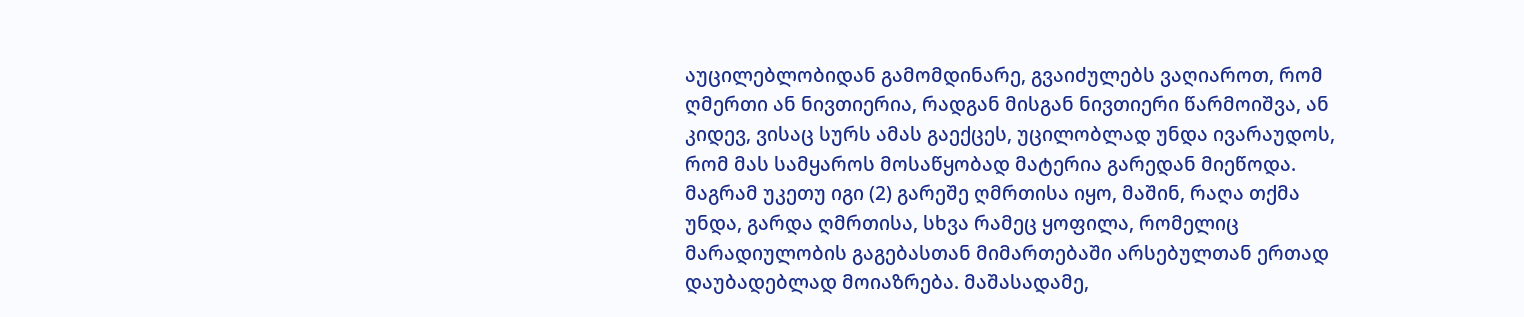აუცილებლობიდან გამომდინარე, გვაიძულებს ვაღიაროთ, რომ ღმერთი ან ნივთიერია, რადგან მისგან ნივთიერი წარმოიშვა, ან კიდევ, ვისაც სურს ამას გაექცეს, უცილობლად უნდა ივარაუდოს, რომ მას სამყაროს მოსაწყობად მატერია გარედან მიეწოდა. მაგრამ უკეთუ იგი (2) გარეშე ღმრთისა იყო, მაშინ, რაღა თქმა უნდა, გარდა ღმრთისა, სხვა რამეც ყოფილა, რომელიც მარადიულობის გაგებასთან მიმართებაში არსებულთან ერთად დაუბადებლად მოიაზრება. მაშასადამე,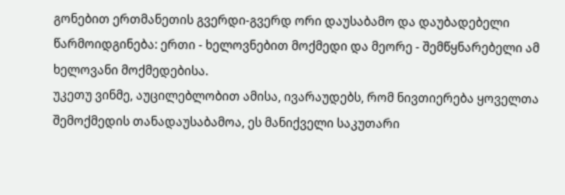გონებით ერთმანეთის გვერდი-გვერდ ორი დაუსაბამო და დაუბადებელი წარმოიდგინება: ერთი - ხელოვნებით მოქმედი და მეორე - შემწყნარებელი ამ ხელოვანი მოქმედებისა.
უკეთუ ვინმე, აუცილებლობით ამისა, ივარაუდებს, რომ ნივთიერება ყოველთა შემოქმედის თანადაუსაბამოა, ეს მანიქველი საკუთარი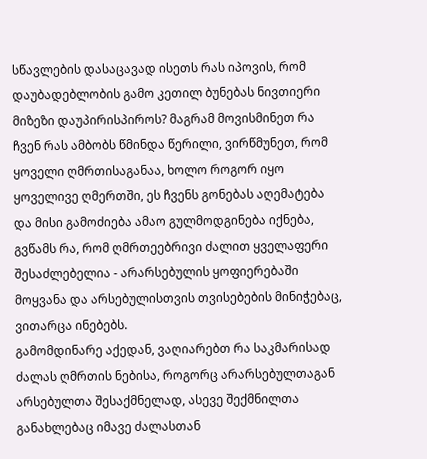სწავლების დასაცავად ისეთს რას იპოვის, რომ დაუბადებლობის გამო კეთილ ბუნებას ნივთიერი მიზეზი დაუპირისპიროს? მაგრამ მოვისმინეთ რა ჩვენ რას ამბობს წმინდა წერილი, ვირწმუნეთ, რომ ყოველი ღმრთისაგანაა, ხოლო როგორ იყო ყოველივე ღმერთში, ეს ჩვენს გონებას აღემატება და მისი გამოძიება ამაო გულმოდგინება იქნება, გვწამს რა, რომ ღმრთეებრივი ძალით ყველაფერი შესაძლებელია - არარსებულის ყოფიერებაში მოყვანა და არსებულისთვის თვისებების მინიჭებაც, ვითარცა ინებებს.
გამომდინარე აქედან, ვაღიარებთ რა საკმარისად ძალას ღმრთის ნებისა, როგორც არარსებულთაგან არსებულთა შესაქმნელად, ასევე შექმნილთა განახლებაც იმავე ძალასთან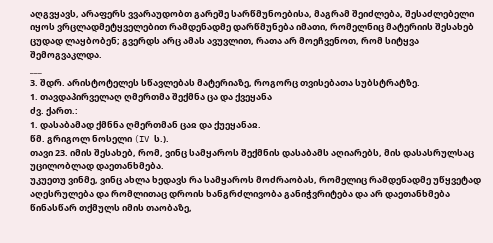აღგვყავს, არაფერს ვვარაუდობთ გარეშე სარწმუნოებისა, მაგრამ შეიძლება, შესაძლებელი იყოს ვრცლადმეტყველებით რამდენადმე დარწმუნება იმათი, რომელნიც მატერიის შესახებ ცუდად ლაყბობენ; გვერდს არც ამას ავუვლით, რათა არ მოეჩვენოთ, რომ სიტყვა შემოგვაკლდა.
___
3. შდრ. არისტოტელეს სწავლებას მატერიაზე, როგორც თვისებათა სუბსტრატზე.
1. თავდაპირველაღ ღმერთმა შექმნა ცა და ქვეყანა
ძვ. ქართ.:
1. დასაბამად ქმნნა ღმერთმან ცაჲ და ქუეყანაჲ.
წმ. გრიგოლ ნოსელი (IV ს.).
თავი 23. იმის შესახებ, რომ, ვინც სამყაროს შექმნის დასაბამს აღიარებს, მის დასასრულსაც უცილობლად დაეთანხმება.
უკუეთუ ვინმე, ვინც ახლა ხედავს რა სამყაროს მოძრაობას, რომელიც რამდენადმე უწყვეტად აღესრულება და რომლითაც დროის ხანგრძლივობა განიჭვრიტება და არ დაეთანხმება წინასწარ თქმულს იმის თაობაზე,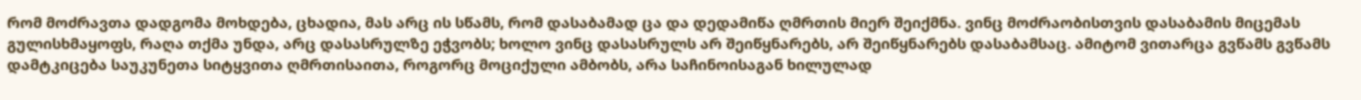რომ მოძრავთა დადგომა მოხდება, ცხადია, მას არც ის სწამს, რომ დასაბამად ცა და დედამიწა ღმრთის მიერ შეიქმნა. ვინც მოძრაობისთვის დასაბამის მიცემას გულისხმაყოფს, რაღა თქმა უნდა, არც დასასრულზე ეჭვობს; ხოლო ვინც დასასრულს არ შეიწყნარებს, არ შეიწყნარებს დასაბამსაც. ამიტომ ვითარცა გვწამს გვწამს დამტკიცება საუკუნეთა სიტყვითა ღმრთისაითა, როგორც მოციქული ამბობს, არა საჩინოისაგან ხილულად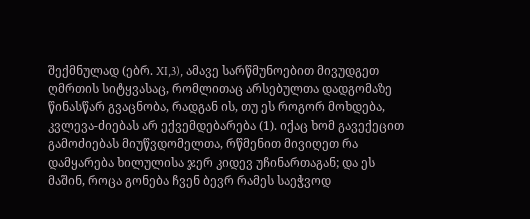შექმნულად (ებრ. XI,3), ამავე სარწმუნოებით მივუდგეთ ღმრთის სიტყვასაც, რომლითაც არსებულთა დადგომაზე წინასწარ გვაცნობა, რადგან ის, თუ ეს როგორ მოხდება, კვლევა-ძიებას არ ექვემდებარება (1). იქაც ხომ გავექეცით გამოძიებას მიუწვდომელთა, რწმენით მივიღეთ რა დამყარება ხილულისა ჯერ კიდევ უჩინართაგან; და ეს მაშინ, როცა გონება ჩვენ ბევრ რამეს საეჭვოდ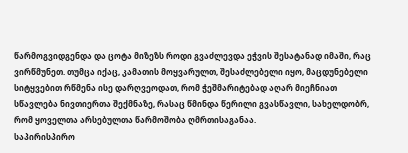წარმოგვიდგენდა და ცოტა მიზეზს როდი გვაძლევდა ეჭვის შესატანად იმაში, რაც ვირწმუნეთ. თუმცა იქაც, კამათის მოყვარულთ, შესაძლებელი იყო, მაცდუნებელი სიტყვებით რწმენა ისე დარღვეოდათ, რომ ჭეშმარიტებად აღარ მიეჩნიათ სწავლება ნივთიერთა შექმნაზე, რასაც წმინდა წერილი გვასწავლი, სახელდობრ, რომ ყოველთა არსებულთა წარმოშობა ღმრთისაგანაა.
საპირისპირო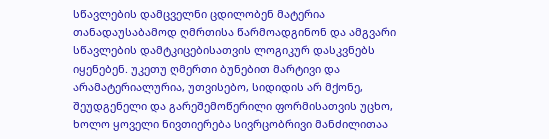სწავლების დამცველნი ცდილობენ მატერია თანადაუსაბამოდ ღმრთისა წარმოადგინონ და ამგვარი სწავლების დამტკიცებისათვის ლოგიკურ დასკვნებს იყენებენ. უკეთუ ღმერთი ბუნებით მარტივი და არამატერიალურია, უთვისებო, სიდიდის არ მქონე, შეუდგენელი და გარეშემოწერილი ფორმისათვის უცხო, ხოლო ყოველი ნივთიერება სივრცობრივი მანძილითაა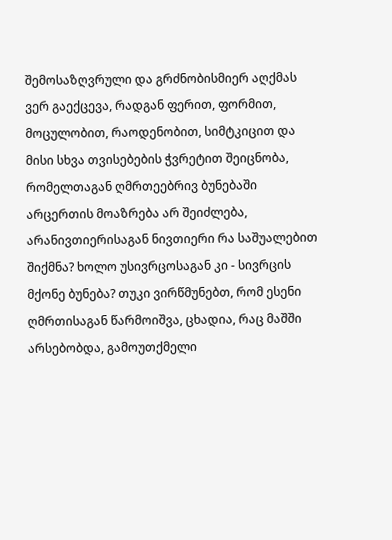შემოსაზღვრული და გრძნობისმიერ აღქმას ვერ გაექცევა, რადგან ფერით, ფორმით, მოცულობით, რაოდენობით, სიმტკიცით და მისი სხვა თვისებების ჭვრეტით შეიცნობა, რომელთაგან ღმრთეებრივ ბუნებაში არცერთის მოაზრება არ შეიძლება, არანივთიერისაგან ნივთიერი რა საშუალებით შიქმნა? ხოლო უსივრცოსაგან კი - სივრცის მქონე ბუნება? თუკი ვირწმუნებთ, რომ ესენი ღმრთისაგან წარმოიშვა, ცხადია, რაც მაშში არსებობდა, გამოუთქმელი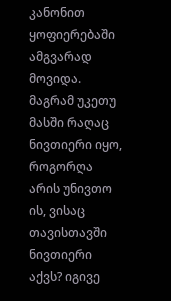კანონით ყოფიერებაში ამგვარად მოვიდა. მაგრამ უკეთუ მასში რაღაც ნივთიერი იყო, როგორღა არის უნივთო ის, ვისაც თავისთავში ნივთიერი აქვს? იგივე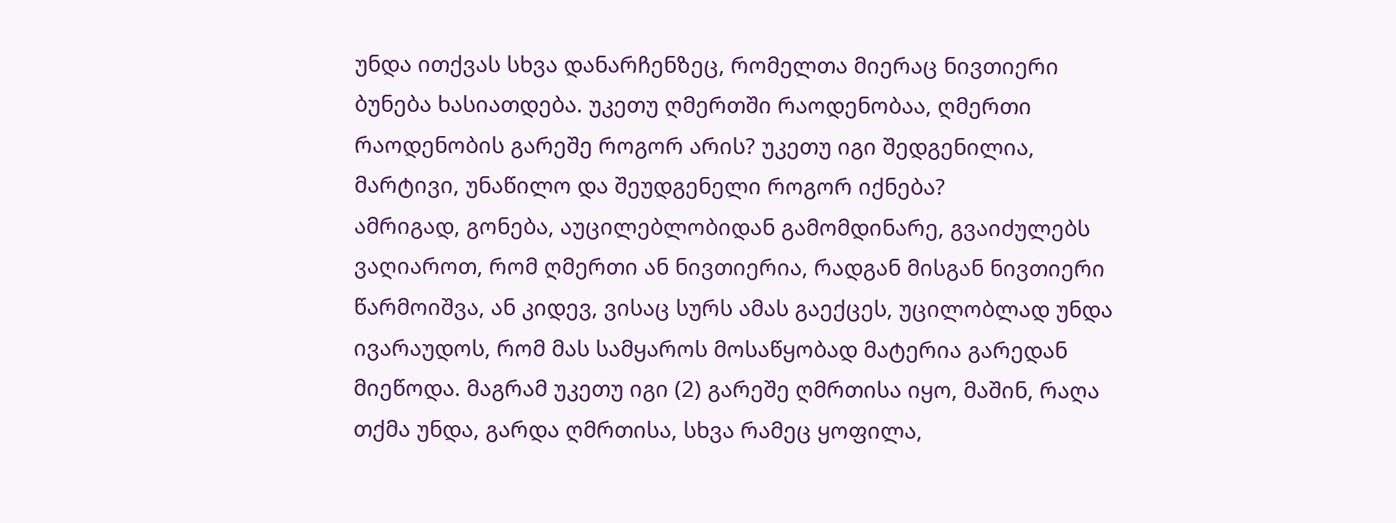უნდა ითქვას სხვა დანარჩენზეც, რომელთა მიერაც ნივთიერი ბუნება ხასიათდება. უკეთუ ღმერთში რაოდენობაა, ღმერთი რაოდენობის გარეშე როგორ არის? უკეთუ იგი შედგენილია, მარტივი, უნაწილო და შეუდგენელი როგორ იქნება?
ამრიგად, გონება, აუცილებლობიდან გამომდინარე, გვაიძულებს ვაღიაროთ, რომ ღმერთი ან ნივთიერია, რადგან მისგან ნივთიერი წარმოიშვა, ან კიდევ, ვისაც სურს ამას გაექცეს, უცილობლად უნდა ივარაუდოს, რომ მას სამყაროს მოსაწყობად მატერია გარედან მიეწოდა. მაგრამ უკეთუ იგი (2) გარეშე ღმრთისა იყო, მაშინ, რაღა თქმა უნდა, გარდა ღმრთისა, სხვა რამეც ყოფილა,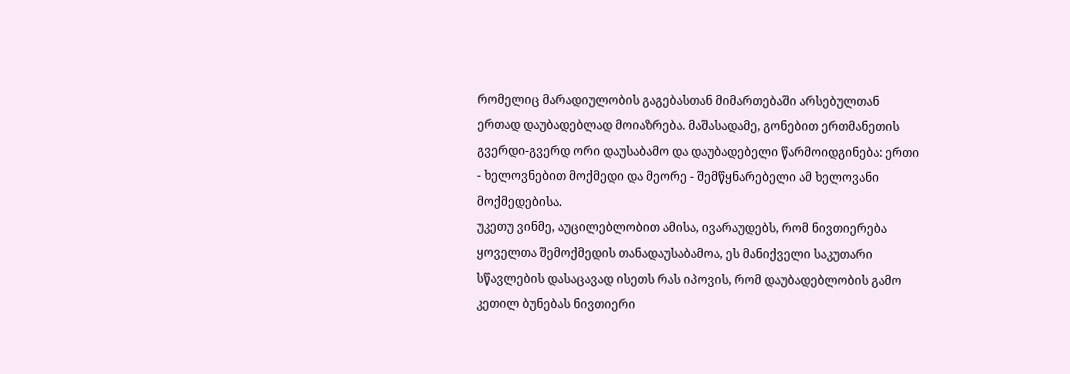რომელიც მარადიულობის გაგებასთან მიმართებაში არსებულთან ერთად დაუბადებლად მოიაზრება. მაშასადამე, გონებით ერთმანეთის გვერდი-გვერდ ორი დაუსაბამო და დაუბადებელი წარმოიდგინება: ერთი - ხელოვნებით მოქმედი და მეორე - შემწყნარებელი ამ ხელოვანი მოქმედებისა.
უკეთუ ვინმე, აუცილებლობით ამისა, ივარაუდებს, რომ ნივთიერება ყოველთა შემოქმედის თანადაუსაბამოა, ეს მანიქველი საკუთარი სწავლების დასაცავად ისეთს რას იპოვის, რომ დაუბადებლობის გამო კეთილ ბუნებას ნივთიერი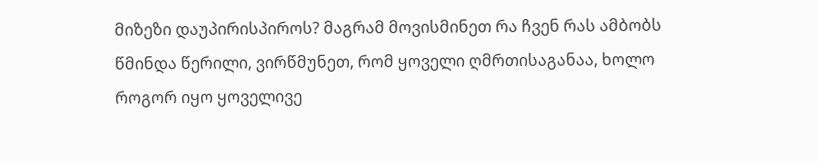მიზეზი დაუპირისპიროს? მაგრამ მოვისმინეთ რა ჩვენ რას ამბობს წმინდა წერილი, ვირწმუნეთ, რომ ყოველი ღმრთისაგანაა, ხოლო როგორ იყო ყოველივე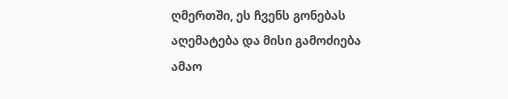ღმერთში, ეს ჩვენს გონებას აღემატება და მისი გამოძიება ამაო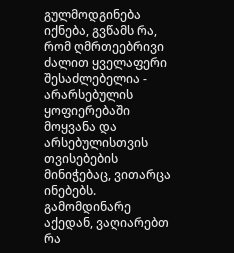გულმოდგინება იქნება, გვწამს რა, რომ ღმრთეებრივი ძალით ყველაფერი შესაძლებელია - არარსებულის ყოფიერებაში მოყვანა და არსებულისთვის თვისებების მინიჭებაც, ვითარცა ინებებს.
გამომდინარე აქედან, ვაღიარებთ რა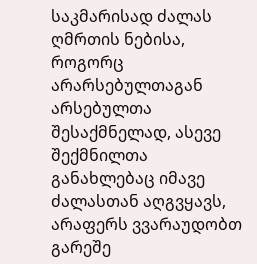საკმარისად ძალას ღმრთის ნებისა, როგორც არარსებულთაგან არსებულთა შესაქმნელად, ასევე შექმნილთა განახლებაც იმავე ძალასთან აღგვყავს, არაფერს ვვარაუდობთ გარეშე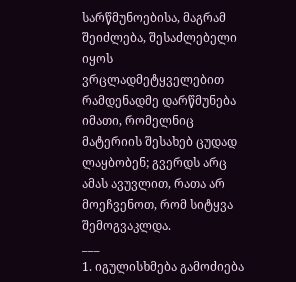სარწმუნოებისა, მაგრამ შეიძლება, შესაძლებელი იყოს ვრცლადმეტყველებით რამდენადმე დარწმუნება იმათი, რომელნიც მატერიის შესახებ ცუდად ლაყბობენ; გვერდს არც ამას ავუვლით, რათა არ მოეჩვენოთ, რომ სიტყვა შემოგვაკლდა.
___
1. იგულისხმება გამოძიება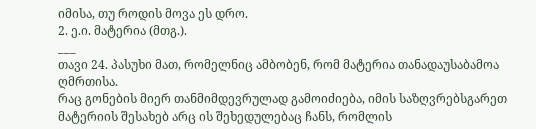იმისა, თუ როდის მოვა ეს დრო.
2. ე.ი. მატერია (მთგ.).
___
თავი 24. პასუხი მათ, რომელნიც ამბობენ, რომ მატერია თანადაუსაბამოა ღმრთისა.
რაც გონების მიერ თანმიმდევრულად გამოიძიება, იმის საზღვრებსგარეთ მატერიის შესახებ არც ის შეხედულებაც ჩანს, რომლის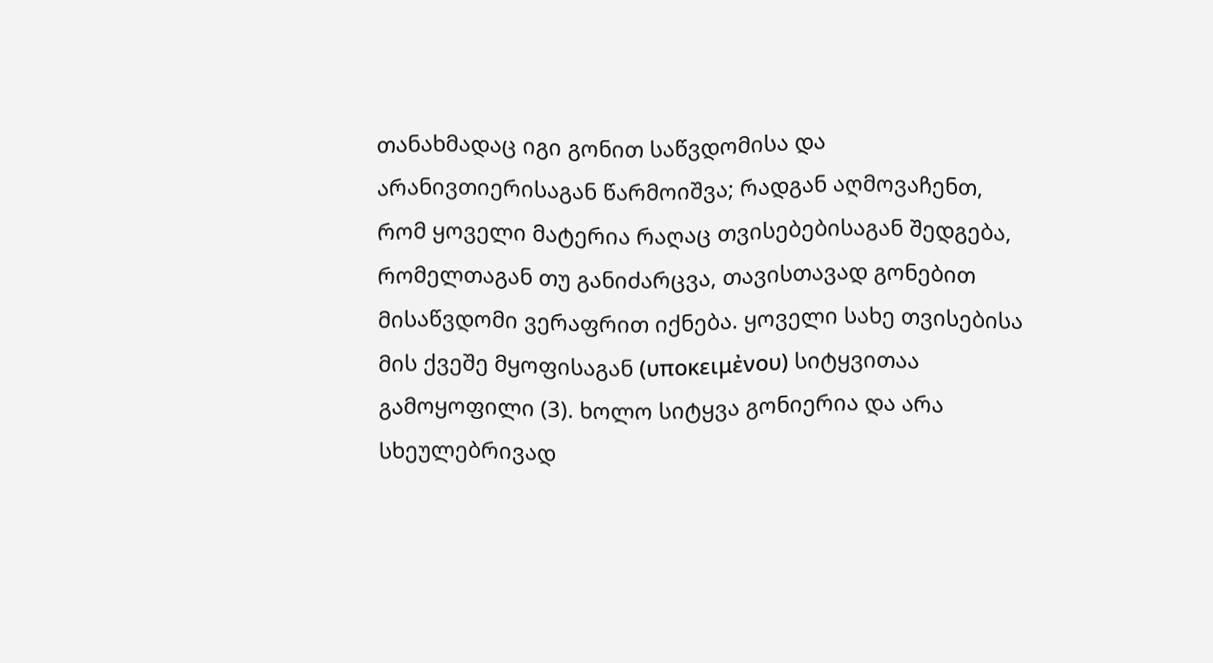თანახმადაც იგი გონით საწვდომისა და არანივთიერისაგან წარმოიშვა; რადგან აღმოვაჩენთ, რომ ყოველი მატერია რაღაც თვისებებისაგან შედგება, რომელთაგან თუ განიძარცვა, თავისთავად გონებით მისაწვდომი ვერაფრით იქნება. ყოველი სახე თვისებისა მის ქვეშე მყოფისაგან (υποκειμἐνου) სიტყვითაა გამოყოფილი (3). ხოლო სიტყვა გონიერია და არა სხეულებრივად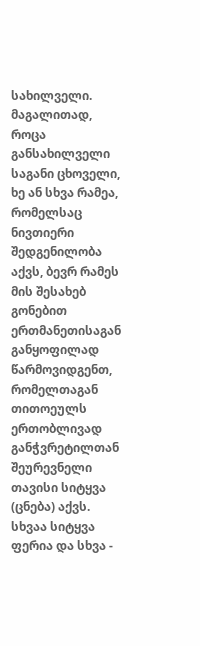სახილველი. მაგალითად, როცა განსახილველი საგანი ცხოველი, ხე ან სხვა რამეა, რომელსაც ნივთიერი შედგენილობა აქვს, ბევრ რამეს მის შესახებ გონებით ერთმანეთისაგან განყოფილად წარმოვიდგენთ, რომელთაგან თითოეულს ერთობლივად განჭვრეტილთან შეურევნელი თავისი სიტყვა (ცნება) აქვს. სხვაა სიტყვა ფერია და სხვა -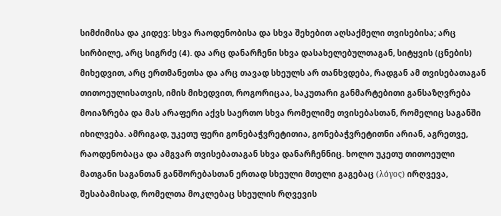სიმძიმისა და კიდევ: სხვა რაოდენობისა და სხვა შეხებით აღსაქმელი თვისებისა; არც სირბილე, არც სიგრძე (4). და არც დანარჩენი სხვა დასახელებულთაგან, სიტყვის (ცნების) მიხედვით, არც ერთმანეთსა და არც თავად სხეულს არ თანხვდება, რადგან ამ თვისებათაგან თითოეულისათვის, იმის მიხედვით, როგორიცაა, საკუთარი განმარტებითი განსაზღვრება მოიაზრება და მას არაფერი აქვს საერთო სხვა რომელიმე თვისებასთან, რომელიც საგანში იხილვება. ამრიგად, უკეთუ ფერი გონებაჭვრეტითია, გონებაჭვრეტითნი არიან, აგრეთვე, რაოდენობაცა და ამგვარ თვისებათაგან სხვა დანარჩენნიც. ხოლო უკეთუ თითოეული მათგანი საგანთან განშორებასთან ერთად სხეული მთელი გაგებაც (λόγος) ირღვევა, შესაბამისად, რომელთა მოკლებაც სხეულის რღვევის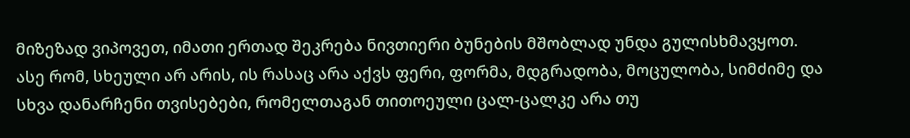მიზეზად ვიპოვეთ, იმათი ერთად შეკრება ნივთიერი ბუნების მშობლად უნდა გულისხმავყოთ.
ასე რომ, სხეული არ არის, ის რასაც არა აქვს ფერი, ფორმა, მდგრადობა, მოცულობა, სიმძიმე და სხვა დანარჩენი თვისებები, რომელთაგან თითოეული ცალ-ცალკე არა თუ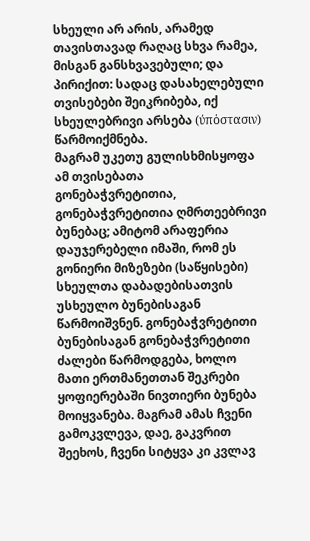სხეული არ არის, არამედ თავისთავად რაღაც სხვა რამეა, მისგან განსხვავებული; და პირიქით: სადაც დასახელებული თვისებები შეიკრიბება, იქ სხეულებრივი არსება (ύπὁστασιν) წარმოიქმნება.
მაგრამ უკეთუ გულისხმისყოფა ამ თვისებათა გონებაჭვრეტითია, გონებაჭვრეტითია ღმრთეებრივი ბუნებაც; ამიტომ არაფერია დაუჯერებელი იმაში, რომ ეს გონიერი მიზეზები (საწყისები) სხეულთა დაბადებისათვის უსხეულო ბუნებისაგან წარმოიშვნენ. გონებაჭვრეტითი ბუნებისაგან გონებაჭვრეტითი ძალები წარმოდგება, ხოლო მათი ერთმანეთთან შეკრები ყოფიერებაში ნივთიერი ბუნება მოიყვანება. მაგრამ ამას ჩვენი გამოკვლევა, დაე, გაკვრით შეეხოს, ჩვენი სიტყვა კი კვლავ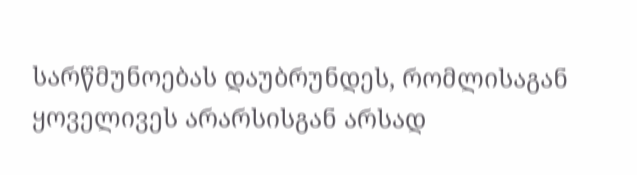სარწმუნოებას დაუბრუნდეს, რომლისაგან ყოველივეს არარსისგან არსად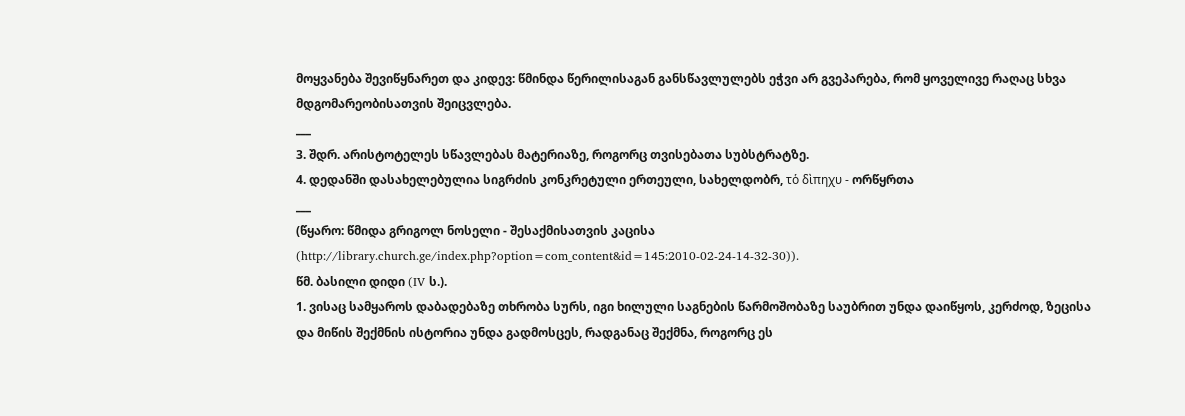მოყვანება შევიწყნარეთ და კიდევ: წმინდა წერილისაგან განსწავლულებს ეჭვი არ გვეპარება, რომ ყოველივე რაღაც სხვა მდგომარეობისათვის შეიცვლება.
___
3. შდრ. არისტოტელეს სწავლებას მატერიაზე, როგორც თვისებათა სუბსტრატზე.
4. დედანში დასახელებულია სიგრძის კონკრეტული ერთეული, სახელდობრ, τὁ δὶπηχυ - ორწყრთა
___
(წყარო: წმიდა გრიგოლ ნოსელი - შესაქმისათვის კაცისა (http://library.church.ge/index.php?option=com_content&id=145:2010-02-24-14-32-30)).
წმ. ბასილი დიდი (IV ს.).
1. ვისაც სამყაროს დაბადებაზე თხრობა სურს, იგი ხილული საგნების წარმოშობაზე საუბრით უნდა დაიწყოს, კერძოდ, ზეცისა და მიწის შექმნის ისტორია უნდა გადმოსცეს, რადგანაც შექმნა, როგორც ეს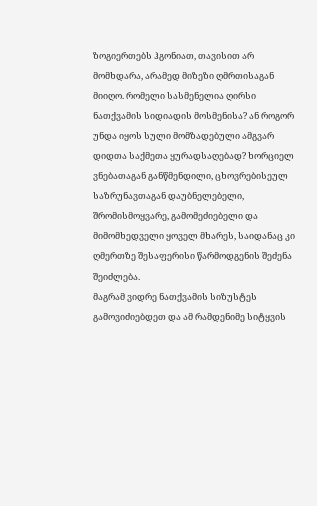ზოგიერთებს ჰგონიათ, თავისით არ მომხდარა, არამედ მიზეზი ღმრთისაგან მიიღო. რომელი სასმენელია ღირსი ნათქვამის სიდიადის მოსმენისა? ან როგორ უნდა იყოს სული მომზადებული ამგვარ დიდთა საქმეთა ყურადსაღებად? ხორციელ ვნებათაგან განწმენდილი, ცხოვრებისეულ საზრუნავთაგან დაუბნელებელი, შრომისმოყვარე, გამომეძიებელი და მიმომხედველი ყოველ მხარეს, საიდანაც კი ღმერთზე შესაფერისი წარმოდგენის შეძენა შეიძლება.
მაგრამ ვიდრე ნათქვამის სიზუსტეს გამოვიძიებდეთ და ამ რამდენიმე სიტყვის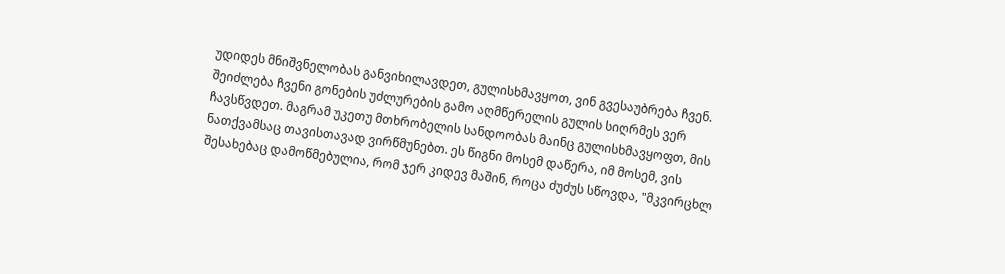უდიდეს მნიშვნელობას განვიხილავდეთ, გულისხმავყოთ, ვინ გვესაუბრება ჩვენ. შეიძლება ჩვენი გონების უძლურების გამო აღმწერელის გულის სიღრმეს ვერ ჩავსწვდეთ. მაგრამ უკეთუ მთხრობელის სანდოობას მაინც გულისხმავყოფთ, მის ნათქვამსაც თავისთავად ვირწმუნებთ. ეს წიგნი მოსემ დაწერა, იმ მოსემ, ვის შესახებაც დამოწმებულია, რომ ჯერ კიდევ მაშინ, როცა ძუძუს სწოვდა, "მკვირცხლ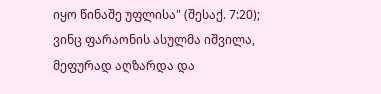იყო წინაშე უფლისა" (შესაქ. 7:20); ვინც ფარაონის ასულმა იშვილა, მეფურად აღზარდა და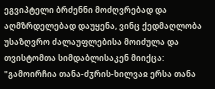ეგვიპტელი ბრძენნი მოძღვრებად და აღმზრდელებად დაუყენა, ვინც ქედმაღლობა უსაზღვრო ძალაუფლებისა მოიძულა და თვისტომთა სიმდაბლისაკენ მიიქცა: "გამოირჩია თანა-ძჳრის-ხილვაჲ ერსა თანა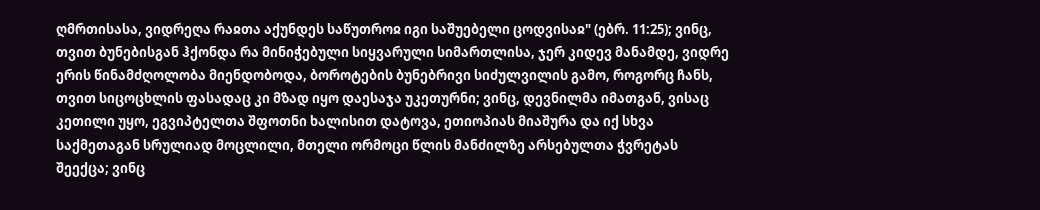ღმრთისასა, ვიდრეღა რაჲთა აქუნდეს საწუთროჲ იგი საშუებელი ცოდვისაჲ" (ებრ. 11:25); ვინც, თვით ბუნებისგან ჰქონდა რა მინიჭებული სიყვარული სიმართლისა, ჯერ კიდევ მანამდე, ვიდრე ერის წინამძღოლობა მიენდობოდა, ბოროტების ბუნებრივი სიძულვილის გამო, როგორც ჩანს, თვით სიცოცხლის ფასადაც კი მზად იყო დაესაჯა უკეთურნი; ვინც, დევნილმა იმათგან, ვისაც კეთილი უყო, ეგვიპტელთა შფოთნი ხალისით დატოვა, ეთიოპიას მიაშურა და იქ სხვა საქმეთაგან სრულიად მოცლილი, მთელი ორმოცი წლის მანძილზე არსებულთა ჭვრეტას შეექცა; ვინც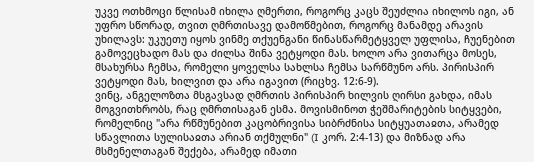უკვე ოთხმოცი წლისამ იხილა ღმერთი, როგორც კაცს შეუძლია იხილოს იგი, ან უფრო სწორად, თვით ღმრთისავე დამოწმებით, როგორც მანამდე არავის უხილავს: უკუეთუ იყოს ვინმე თქუენგანი წინასწარმეტყველ უფლისა, ჩუენებით გამოვეცხადო მას და ძილსა შინა ვეტყოდი მას. ხოლო არა ვითარცა მოსეს, მსახურსა ჩემსა, რომელი ყოველსა სახლსა ჩემსა სარწმუნო არს. პირისპირ ვეტყოდი მას, ხილვით და არა იგავით (რიცხვ. 12:6-9).
ვინც, ანგელოზთა მსგავსად ღმრთის პირისპირ ხილვის ღირსი გახდა, იმას მოგვითხრობს, რაც ღმრთისაგან ესმა. მოვისმინოთ ჭეშმარიტების სიტყვები, რომელნიც "არა რწმუნებით კაცობრივისა სიბრძნისა სიტყუათაჲთა, არამედ სწავლითა სულისაჲთა არიან თქმულნი" (I კორ. 2:4-13) და მიზნად არა მსმენელთაგან შექება, არამედ იმათი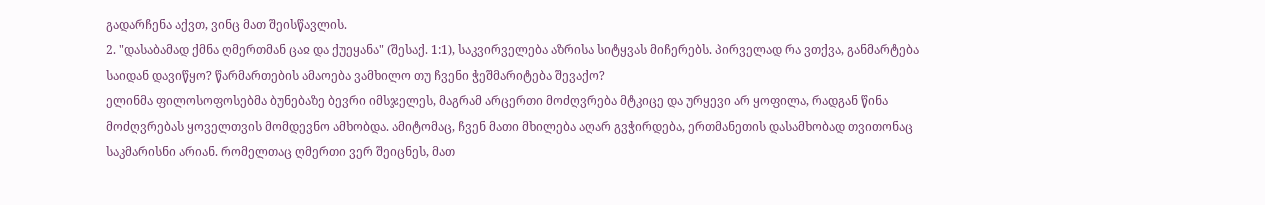გადარჩენა აქვთ, ვინც მათ შეისწავლის.
2. "დასაბამად ქმნა ღმერთმან ცაჲ და ქუეყანა" (შესაქ. 1:1), საკვირველება აზრისა სიტყვას მიჩერებს. პირველად რა ვთქვა, განმარტება საიდან დავიწყო? წარმართების ამაოება ვამხილო თუ ჩვენი ჭეშმარიტება შევაქო?
ელინმა ფილოსოფოსებმა ბუნებაზე ბევრი იმსჯელეს, მაგრამ არცერთი მოძღვრება მტკიცე და ურყევი არ ყოფილა, რადგან წინა მოძღვრებას ყოველთვის მომდევნო ამხობდა. ამიტომაც, ჩვენ მათი მხილება აღარ გვჭირდება, ერთმანეთის დასამხობად თვითონაც საკმარისნი არიან. რომელთაც ღმერთი ვერ შეიცნეს, მათ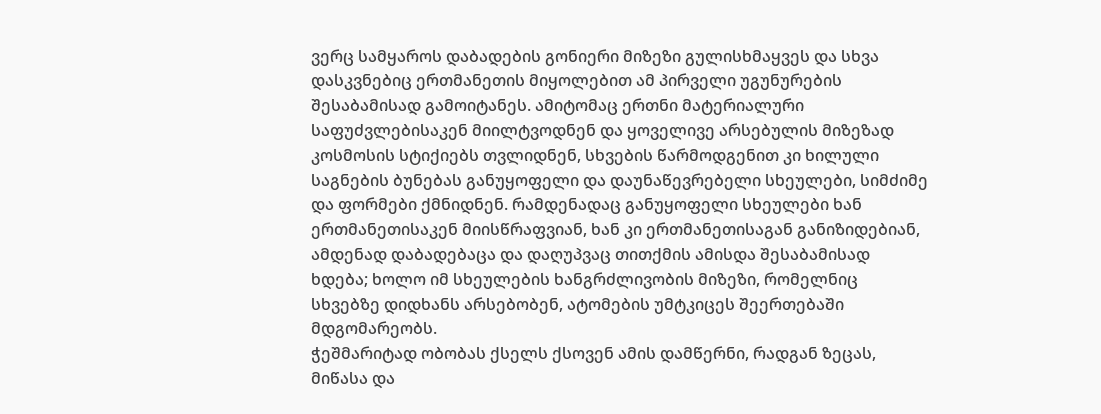ვერც სამყაროს დაბადების გონიერი მიზეზი გულისხმაყვეს და სხვა დასკვნებიც ერთმანეთის მიყოლებით ამ პირველი უგუნურების შესაბამისად გამოიტანეს. ამიტომაც ერთნი მატერიალური საფუძვლებისაკენ მიილტვოდნენ და ყოველივე არსებულის მიზეზად კოსმოსის სტიქიებს თვლიდნენ, სხვების წარმოდგენით კი ხილული საგნების ბუნებას განუყოფელი და დაუნაწევრებელი სხეულები, სიმძიმე და ფორმები ქმნიდნენ. რამდენადაც განუყოფელი სხეულები ხან ერთმანეთისაკენ მიისწრაფვიან, ხან კი ერთმანეთისაგან განიზიდებიან, ამდენად დაბადებაცა და დაღუპვაც თითქმის ამისდა შესაბამისად ხდება; ხოლო იმ სხეულების ხანგრძლივობის მიზეზი, რომელნიც სხვებზე დიდხანს არსებობენ, ატომების უმტკიცეს შეერთებაში მდგომარეობს.
ჭეშმარიტად ობობას ქსელს ქსოვენ ამის დამწერნი, რადგან ზეცას, მიწასა და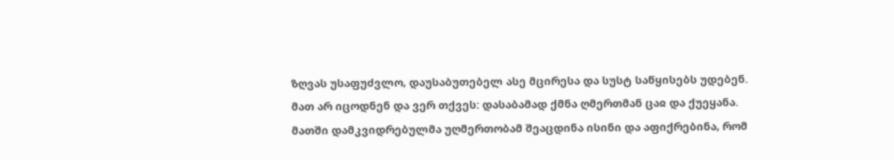ზღვას უსაფუძვლო, დაუსაბუთებელ ასე მცირესა და სუსტ საწყისებს უდებენ. მათ არ იცოდნენ და ვერ თქვეს: დასაბამად ქმნა ღმერთმან ცაჲ და ქუეყანა. მათში დამკვიდრებულმა უღმერთობამ შეაცდინა ისინი და აფიქრებინა, რომ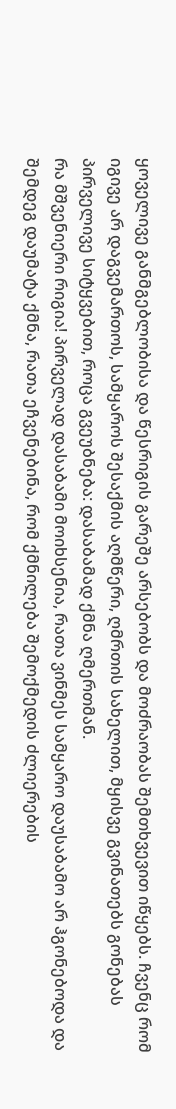ყოველივე განმგებლობისა და წესრიგის გარეშე არსებობს და მოძრაობას შემთხვევით იწყებს. ჩვენც რომ იგივე არ დაგვემართოს, სამყაროს შესაქმის აღმწერი, ღმრთის სახელით, მყისვე გვინათებს გონებას პირველივე სიტყვებით, როცა გვეუბნება: დასაბამად ქმნა ღმერთმან.
რა მშვენიერი რიგია! პირველად დასაბამი მოიხსენია, რათა ვინმეს სამყარო დაუსაბამო არ ჰგონებოდა და შემდეგ დაუმატა ქმნა, რათა ეჩვენებინა, რომ ქმნილება შემოქმედის ძლიერების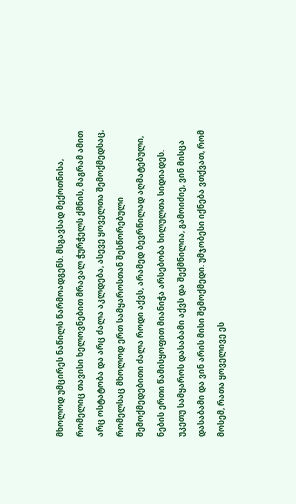მხოლოდ უმცირეს ნაწილს წარმოადგენს. მსგავსად მექოთნისა, რომელიც თავისი ხელოვნებით მრავალ ჭურჭელს ქმნის, მაგრამ ამით არც ოსტატობა და არც ძალა აკლდება, ასევე ყოველთა შემოქმედსაც, რომელსაც მხოლოდ ერთ სამყაროსთან შესწორებული შემოქმედებითი ძალა როდი აქვს, არამედ ბევრწილად აღმატებული, ნების ერთი წამისყოფით მიანიჭა არსებობა ხილულთა სიდიადეს. უკეთუ სამყაროს დასაბამი აქვს და შექმნილია, გამოიძიე, ვინ მისცა დასაბამი და ვინ არის მისი შემოქმედი. უმჯობესი იქნება ვთქვათ, რომ მოსემ, რათა ყოველივე ეს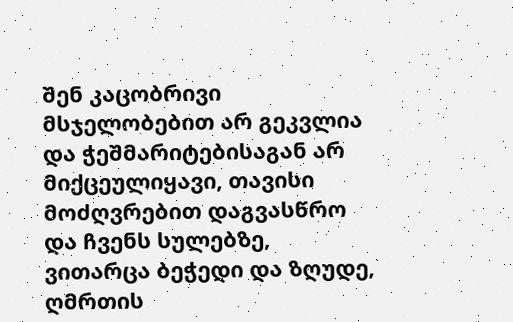შენ კაცობრივი მსჯელობებით არ გეკვლია და ჭეშმარიტებისაგან არ მიქცეულიყავი, თავისი მოძღვრებით დაგვასწრო და ჩვენს სულებზე, ვითარცა ბეჭედი და ზღუდე, ღმრთის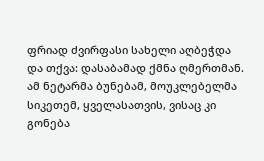ფრიად ძვირფასი სახელი აღბეჭდა და თქვა: დასაბამად ქმნა ღმერთმან. ამ ნეტარმა ბუნებამ, მოუკლებელმა სიკეთემ, ყველასათვის, ვისაც კი გონება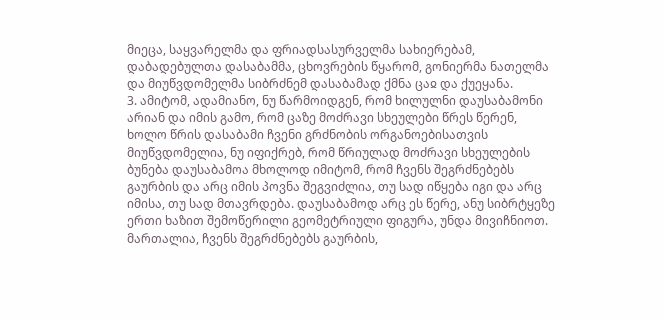მიეცა, საყვარელმა და ფრიადსასურველმა სახიერებამ, დაბადებულთა დასაბამმა, ცხოვრების წყარომ, გონიერმა ნათელმა და მიუწვდომელმა სიბრძნემ დასაბამად ქმნა ცაჲ და ქუეყანა.
3. ამიტომ, ადამიანო, ნუ წარმოიდგენ, რომ ხილულნი დაუსაბამონი არიან და იმის გამო, რომ ცაზე მოძრავი სხეულები წრეს წერენ, ხოლო წრის დასაბამი ჩვენი გრძნობის ორგანოებისათვის მიუწვდომელია, ნუ იფიქრებ, რომ წრიულად მოძრავი სხეულების ბუნება დაუსაბამოა მხოლოდ იმიტომ, რომ ჩვენს შეგრძნებებს გაურბის და არც იმის პოვნა შეგვიძლია, თუ სად იწყება იგი და არც იმისა, თუ სად მთავრდება. დაუსაბამოდ არც ეს წერე, ანუ სიბრტყეზე ერთი ხაზით შემოწერილი გეომეტრიული ფიგურა, უნდა მივიჩნიოთ. მართალია, ჩვენს შეგრძნებებს გაურბის,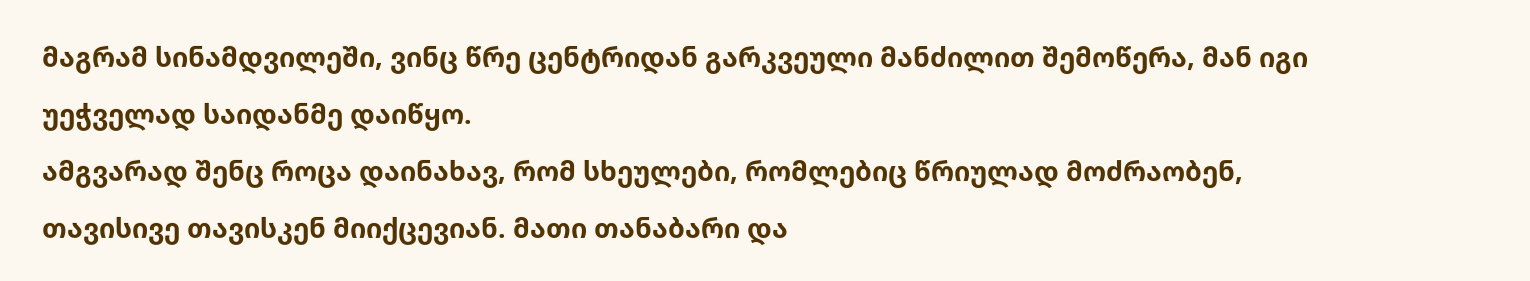მაგრამ სინამდვილეში, ვინც წრე ცენტრიდან გარკვეული მანძილით შემოწერა, მან იგი უეჭველად საიდანმე დაიწყო.
ამგვარად შენც როცა დაინახავ, რომ სხეულები, რომლებიც წრიულად მოძრაობენ, თავისივე თავისკენ მიიქცევიან. მათი თანაბარი და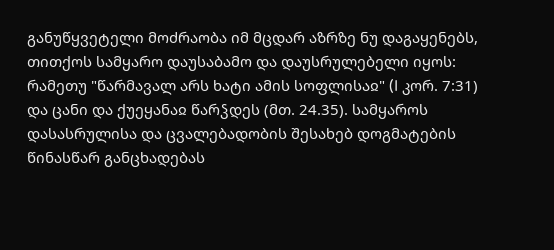განუწყვეტელი მოძრაობა იმ მცდარ აზრზე ნუ დაგაყენებს, თითქოს სამყარო დაუსაბამო და დაუსრულებელი იყოს: რამეთუ "წარმავალ არს ხატი ამის სოფლისაჲ" (I კორ. 7:31) და ცანი და ქუეყანაჲ წარჴდეს (მთ. 24.35). სამყაროს დასასრულისა და ცვალებადობის შესახებ დოგმატების წინასწარ განცხადებას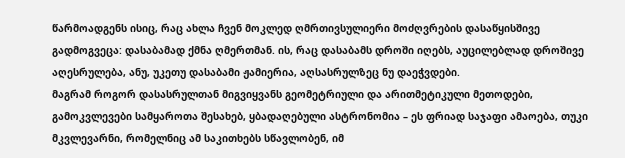წარმოადგენს ისიც, რაც ახლა ჩვენ მოკლედ ღმრთივსულიერი მოძღვრების დასაწყისშივე გადმოგვეცა: დასაბამად ქმნა ღმერთმან. ის, რაც დასაბამს დროში იღებს, აუცილებლად დროშივე აღესრულება, ანუ, უკეთუ დასაბამი ჟამიერია, აღსასრულზეც ნუ დაეჭვდები.
მაგრამ როგორ დასასრულთან მიგვიყვანს გეომეტრიული და არითმეტიკული მეთოდები, გამოკვლევები სამყაროთა შესახებ, ყბადაღებული ასტრონომია – ეს ფრიად საჯაფი ამაოება, თუკი მკვლევარნი, რომელნიც ამ საკითხებს სწავლობენ, იმ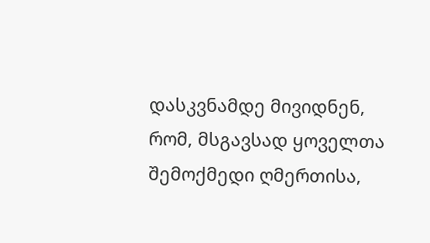დასკვნამდე მივიდნენ, რომ, მსგავსად ყოველთა შემოქმედი ღმერთისა,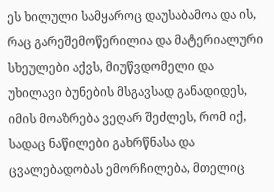ეს ხილული სამყაროც დაუსაბამოა და ის, რაც გარეშემოწერილია და მატერიალური სხეულები აქვს, მიუწვდომელი და უხილავი ბუნების მსგავსად განადიდეს, იმის მოაზრება ვეღარ შეძლეს, რომ იქ, სადაც ნაწილები გახრწნასა და ცვალებადობას ემორჩილება, მთელიც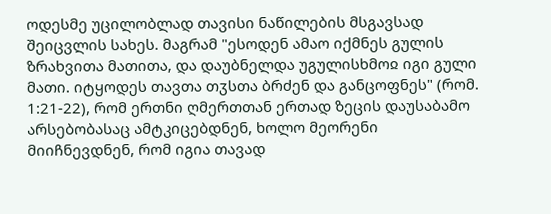ოდესმე უცილობლად თავისი ნაწილების მსგავსად შეიცვლის სახეს. მაგრამ "ესოდენ ამაო იქმნეს გულის ზრახვითა მათითა, და დაუბნელდა უგულისხმოჲ იგი გული მათი. იტყოდეს თავთა თჳსთა ბრძენ და განცოფნეს" (რომ. 1:21-22), რომ ერთნი ღმერთთან ერთად ზეცის დაუსაბამო არსებობასაც ამტკიცებდნენ, ხოლო მეორენი მიიჩნევდნენ, რომ იგია თავად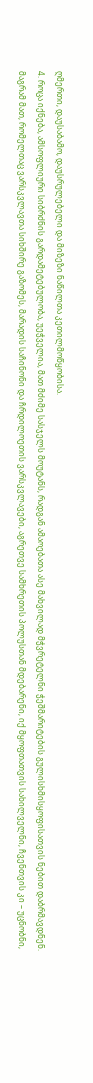ღმერთი, დაუსაბამო, დაუსრულებელი და მიზეზი ნაწილთა კეთილმოწყობისა.
4. როცა იქნება, ამსოფლიური სიბრძნის გარდამეტებულობა, უეჭველია, მათ მძიმე სასჯელს მოუტანს, რადგან ამაოებათა ასე მახვილად მჭვრეტელნი ჭეშმარიტების გულისხმისყოფისათვის ნებით დაბრმავდნენ.
მაგრამ მათ, რომელთაც ვარსკვლავთა სიხშირე გაზომეს, მარადის საჩინონი და ჩრდილოეთის ვარსკვლავები, აგრეთვე სამხრეთის პოლუსთან მდებარენი, იქ მყოფთათვის სახილველნი, ჩვენთვის კი – უცნობნი,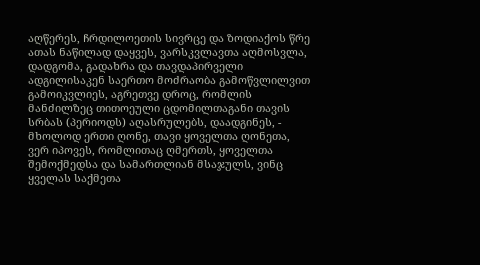აღწერეს, ჩრდილოეთის სივრცე და ზოდიაქოს წრე ათას ნაწილად დაყვეს, ვარსკვლავთა აღმოსვლა, დადგომა, გადახრა და თავდაპირველი ადგილისაკენ საერთო მოძრაობა გამოწვლილვით გამოიკვლიეს, აგრეთვე დროც, რომლის მანძილზეც თითოეული ცდომილთაგანი თავის სრბას (პერიოდს) აღასრულებს, დაადგინეს, - მხოლოდ ერთი ღონე, თავი ყოველთა ღონეთა, ვერ იპოვეს, რომლითაც ღმერთს, ყოველთა შემოქმედსა და სამართლიან მსაჯულს, ვინც ყველას საქმეთა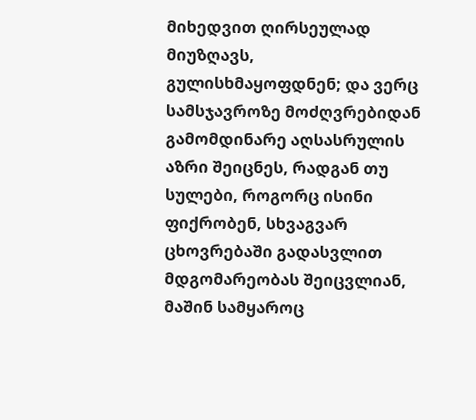მიხედვით ღირსეულად მიუზღავს, გულისხმაყოფდნენ; და ვერც სამსჯავროზე მოძღვრებიდან გამომდინარე აღსასრულის აზრი შეიცნეს, რადგან თუ სულები, როგორც ისინი ფიქრობენ, სხვაგვარ ცხოვრებაში გადასვლით მდგომარეობას შეიცვლიან, მაშინ სამყაროც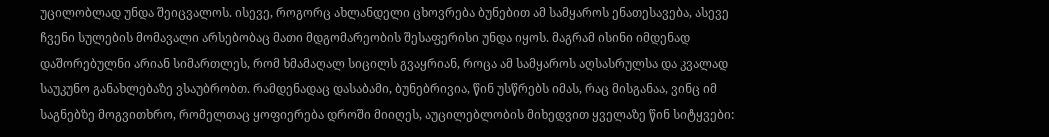უცილობლად უნდა შეიცვალოს. ისევე, როგორც ახლანდელი ცხოვრება ბუნებით ამ სამყაროს ენათესავება, ასევე ჩვენი სულების მომავალი არსებობაც მათი მდგომარეობის შესაფერისი უნდა იყოს. მაგრამ ისინი იმდენად დაშორებულნი არიან სიმართლეს, რომ ხმამაღალ სიცილს გვაყრიან, როცა ამ სამყაროს აღსასრულსა და კვალად საუკუნო განახლებაზე ვსაუბრობთ. რამდენადაც დასაბამი, ბუნებრივია, წინ უსწრებს იმას, რაც მისგანაა, ვინც იმ საგნებზე მოგვითხრო, რომელთაც ყოფიერება დროში მიიღეს, აუცილებლობის მიხედვით ყველაზე წინ სიტყვები: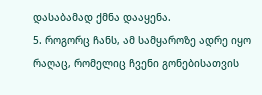დასაბამად ქმნა დააყენა.
5. როგორც ჩანს, ამ სამყაროზე ადრე იყო რაღაც, რომელიც ჩვენი გონებისათვის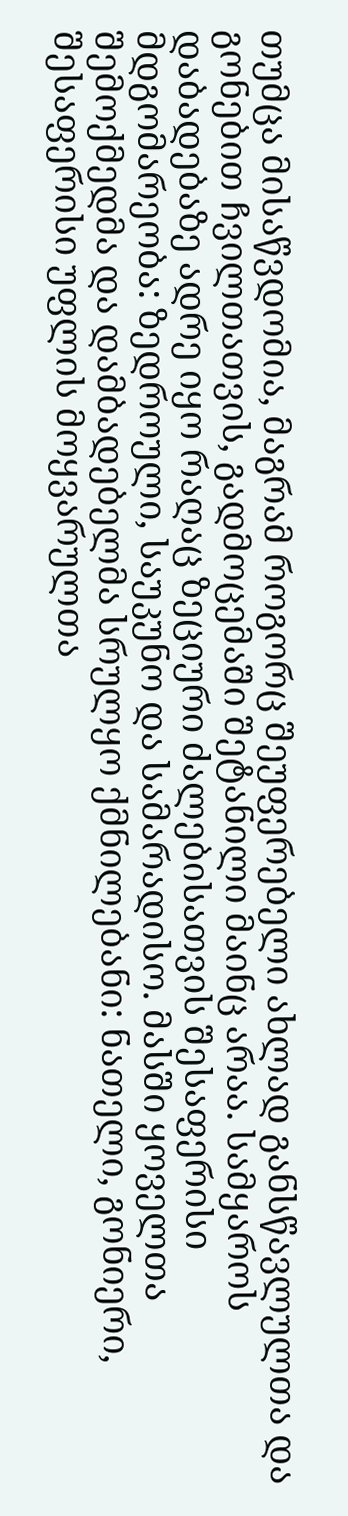თუმცა მისაწვდომია, მაგრამ როგორც შეუფერებელი ახლად განსწავლულთა და გონებით ჩვილთათვის, გადმოცემაში შეტანილი მაინც არაა. სამყაროს დაბადებაზე ადრე იყო რაღაც ზეციური ძალებისათვის შესაფერისი მდგომარეობა: ზედროული, საუკუნო და სამარადისო. მასში ყოველთა შემოქმედმა და დამბადებელმა სრულყო ქმნილებანი: ნათელი, გონიერი, შესაფერისი უფლის მოყვარულთა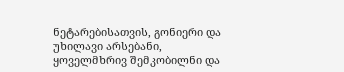ნეტარებისათვის, გონიერი და უხილავი არსებანი, ყოველმხრივ შემკობილნი და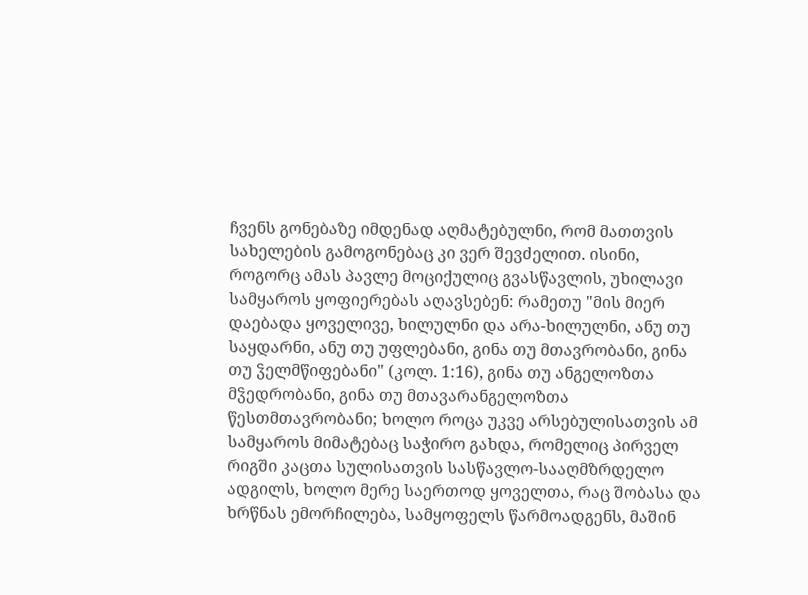ჩვენს გონებაზე იმდენად აღმატებულნი, რომ მათთვის სახელების გამოგონებაც კი ვერ შევძელით. ისინი, როგორც ამას პავლე მოციქულიც გვასწავლის, უხილავი სამყაროს ყოფიერებას აღავსებენ: რამეთუ "მის მიერ დაებადა ყოველივე, ხილულნი და არა-ხილულნი, ანუ თუ საყდარნი, ანუ თუ უფლებანი, გინა თუ მთავრობანი, გინა თუ ჴელმწიფებანი" (კოლ. 1:16), გინა თუ ანგელოზთა მჴედრობანი, გინა თუ მთავარანგელოზთა წესთმთავრობანი; ხოლო როცა უკვე არსებულისათვის ამ სამყაროს მიმატებაც საჭირო გახდა, რომელიც პირველ რიგში კაცთა სულისათვის სასწავლო-სააღმზრდელო ადგილს, ხოლო მერე საერთოდ ყოველთა, რაც შობასა და ხრწნას ემორჩილება, სამყოფელს წარმოადგენს, მაშინ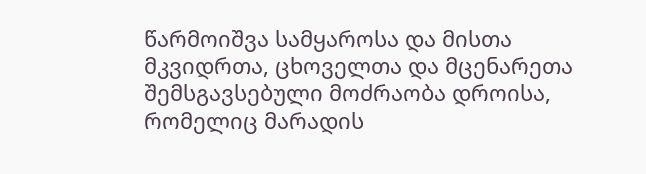წარმოიშვა სამყაროსა და მისთა მკვიდრთა, ცხოველთა და მცენარეთა შემსგავსებული მოძრაობა დროისა, რომელიც მარადის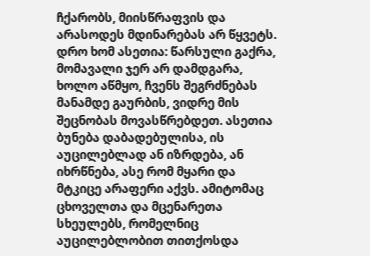ჩქარობს, მიისწრაფვის და არასოდეს მდინარებას არ წყვეტს.
დრო ხომ ასეთია: წარსული გაქრა, მომავალი ჯერ არ დამდგარა, ხოლო აწმყო, ჩვენს შეგრძნებას მანამდე გაურბის, ვიდრე მის შეცნობას მოვასწრებდეთ. ასეთია ბუნება დაბადებულისა, ის აუცილებლად ან იზრდება, ან იხრწნება, ასე რომ მყარი და მტკიცე არაფერი აქვს. ამიტომაც ცხოველთა და მცენარეთა სხეულებს, რომელნიც აუცილებლობით თითქოსდა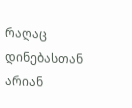რაღაც დინებასთან არიან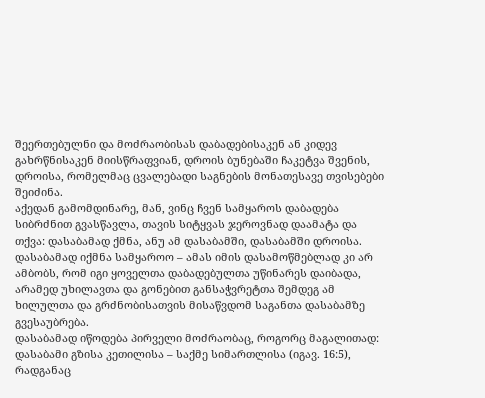შეერთებულნი და მოძრაობისას დაბადებისაკენ ან კიდევ გახრწნისაკენ მიისწრაფვიან, დროის ბუნებაში ჩაკეტვა შვენის, დროისა, რომელმაც ცვალებადი საგნების მონათესავე თვისებები შეიძინა.
აქედან გამომდინარე, მან, ვინც ჩვენ სამყაროს დაბადება სიბრძნით გვასწავლა, თავის სიტყვას ჯეროვნად დაამატა და თქვა: დასაბამად ქმნა, ანუ ამ დასაბამში, დასაბამში დროისა. დასაბამად იქმნა სამყაროო – ამას იმის დასამოწმებლად კი არ ამბობს, რომ იგი ყოველთა დაბადებულთა უწინარეს დაიბადა, არამედ უხილავთა და გონებით განსაჭვრეტთა შემდეგ ამ ხილულთა და გრძნობისათვის მისაწვდომ საგანთა დასაბამზე გვესაუბრება.
დასაბამად იწოდება პირველი მოძრაობაც, როგორც მაგალითად: დასაბამი გზისა კეთილისა – საქმე სიმართლისა (იგავ. 16:5), რადგანაც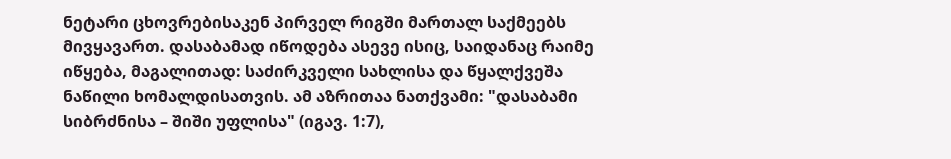ნეტარი ცხოვრებისაკენ პირველ რიგში მართალ საქმეებს მივყავართ. დასაბამად იწოდება ასევე ისიც, საიდანაც რაიმე იწყება, მაგალითად: საძირკველი სახლისა და წყალქვეშა ნაწილი ხომალდისათვის. ამ აზრითაა ნათქვამი: "დასაბამი სიბრძნისა – შიში უფლისა" (იგავ. 1:7),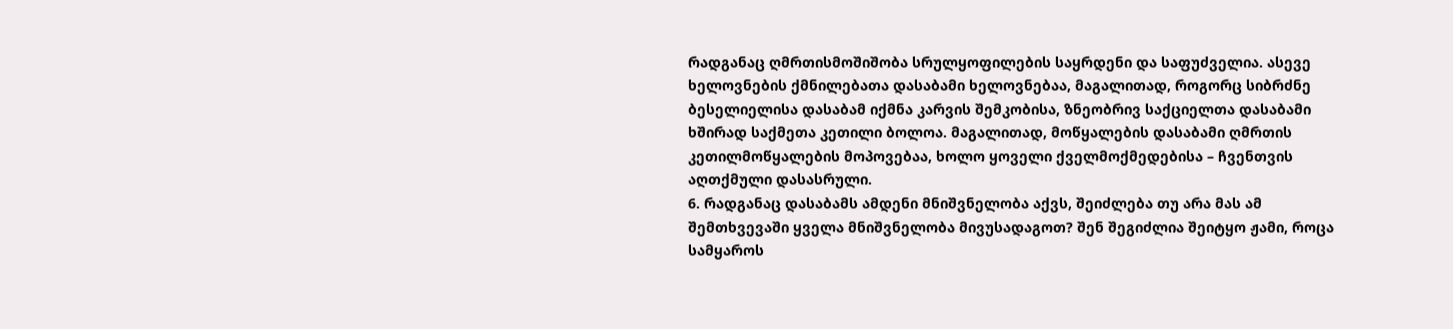რადგანაც ღმრთისმოშიშობა სრულყოფილების საყრდენი და საფუძველია. ასევე ხელოვნების ქმნილებათა დასაბამი ხელოვნებაა, მაგალითად, როგორც სიბრძნე ბესელიელისა დასაბამ იქმნა კარვის შემკობისა, ზნეობრივ საქციელთა დასაბამი ხშირად საქმეთა კეთილი ბოლოა. მაგალითად, მოწყალების დასაბამი ღმრთის კეთილმოწყალების მოპოვებაა, ხოლო ყოველი ქველმოქმედებისა – ჩვენთვის აღთქმული დასასრული.
6. რადგანაც დასაბამს ამდენი მნიშვნელობა აქვს, შეიძლება თუ არა მას ამ შემთხვევაში ყველა მნიშვნელობა მივუსადაგოთ? შენ შეგიძლია შეიტყო ჟამი, როცა სამყაროს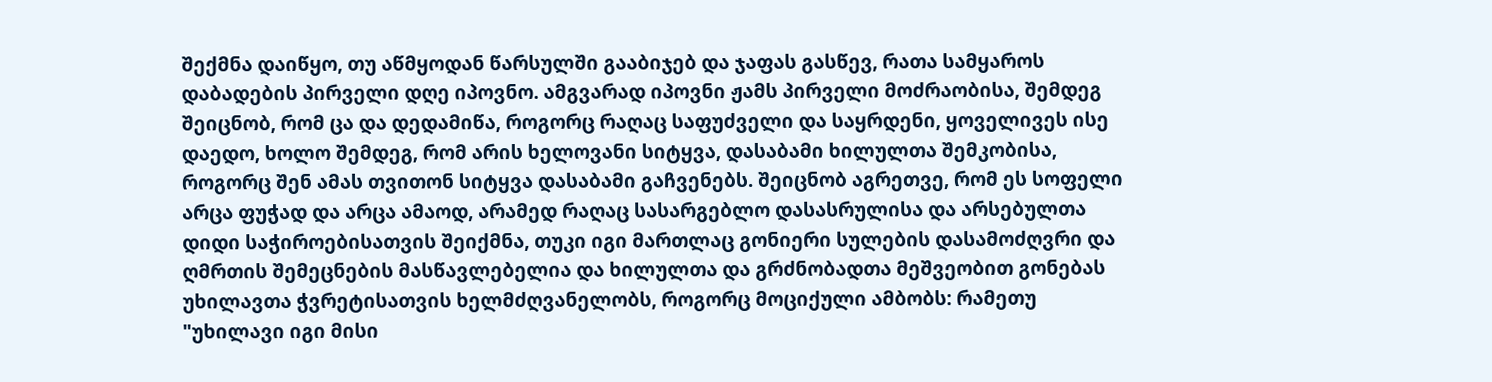შექმნა დაიწყო, თუ აწმყოდან წარსულში გააბიჯებ და ჯაფას გასწევ, რათა სამყაროს დაბადების პირველი დღე იპოვნო. ამგვარად იპოვნი ჟამს პირველი მოძრაობისა, შემდეგ შეიცნობ, რომ ცა და დედამიწა, როგორც რაღაც საფუძველი და საყრდენი, ყოველივეს ისე დაედო, ხოლო შემდეგ, რომ არის ხელოვანი სიტყვა, დასაბამი ხილულთა შემკობისა, როგორც შენ ამას თვითონ სიტყვა დასაბამი გაჩვენებს. შეიცნობ აგრეთვე, რომ ეს სოფელი არცა ფუჭად და არცა ამაოდ, არამედ რაღაც სასარგებლო დასასრულისა და არსებულთა დიდი საჭიროებისათვის შეიქმნა, თუკი იგი მართლაც გონიერი სულების დასამოძღვრი და ღმრთის შემეცნების მასწავლებელია და ხილულთა და გრძნობადთა მეშვეობით გონებას უხილავთა ჭვრეტისათვის ხელმძღვანელობს, როგორც მოციქული ამბობს: რამეთუ "უხილავი იგი მისი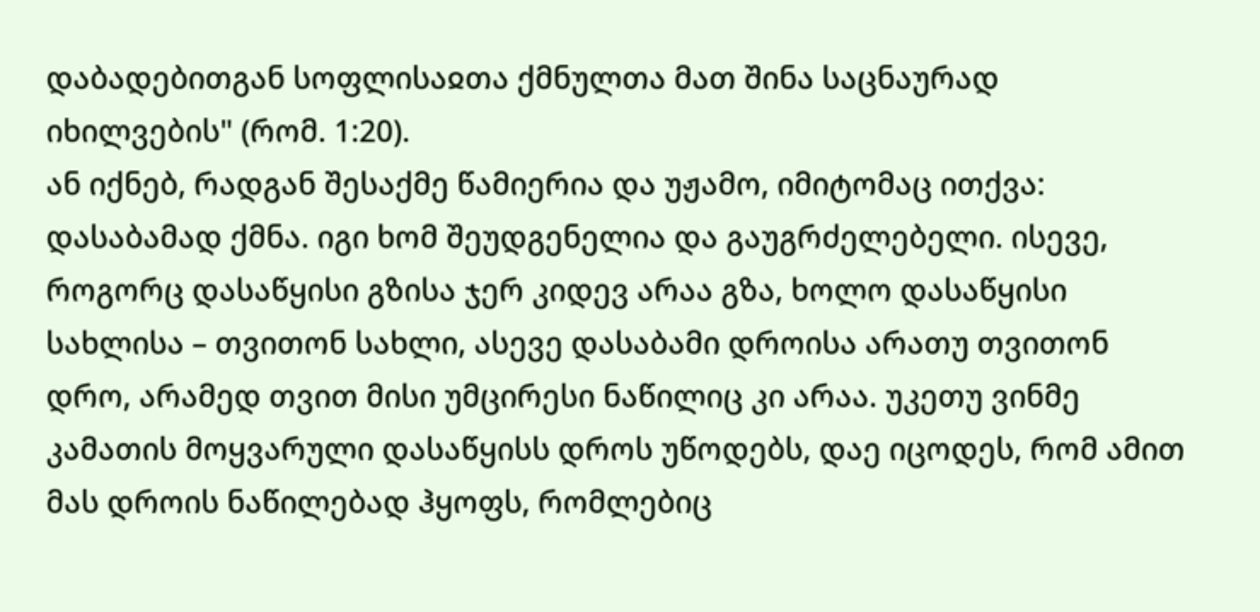დაბადებითგან სოფლისაჲთა ქმნულთა მათ შინა საცნაურად იხილვების" (რომ. 1:20).
ან იქნებ, რადგან შესაქმე წამიერია და უჟამო, იმიტომაც ითქვა: დასაბამად ქმნა. იგი ხომ შეუდგენელია და გაუგრძელებელი. ისევე, როგორც დასაწყისი გზისა ჯერ კიდევ არაა გზა, ხოლო დასაწყისი სახლისა – თვითონ სახლი, ასევე დასაბამი დროისა არათუ თვითონ დრო, არამედ თვით მისი უმცირესი ნაწილიც კი არაა. უკეთუ ვინმე კამათის მოყვარული დასაწყისს დროს უწოდებს, დაე იცოდეს, რომ ამით მას დროის ნაწილებად ჰყოფს, რომლებიც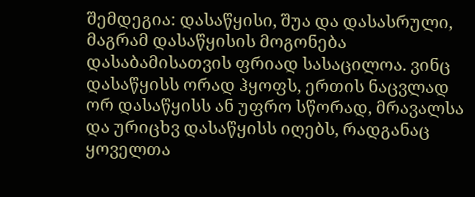შემდეგია: დასაწყისი, შუა და დასასრული, მაგრამ დასაწყისის მოგონება დასაბამისათვის ფრიად სასაცილოა. ვინც დასაწყისს ორად ჰყოფს, ერთის ნაცვლად ორ დასაწყისს ან უფრო სწორად, მრავალსა და ურიცხვ დასაწყისს იღებს, რადგანაც ყოველთა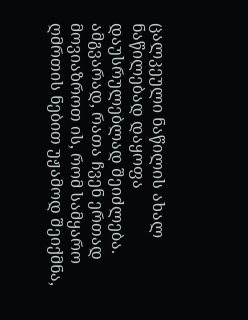ცალკეული ნაწილის ახალ ნაწილებად დაყოფა დაუსრულებლად შეიძლება.
ამგვარად, რათა ჩვენ ერთად მოვიაზროთ ის, რომ სამყარო ღმრთის ნებით უჟამოდ შეიქმნა,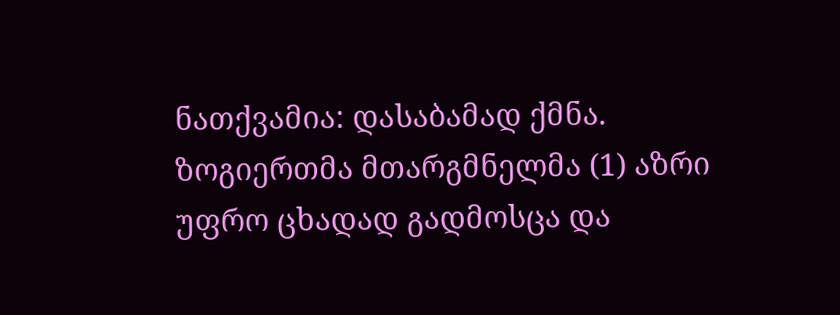ნათქვამია: დასაბამად ქმნა. ზოგიერთმა მთარგმნელმა (1) აზრი უფრო ცხადად გადმოსცა და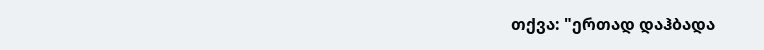თქვა: "ერთად დაჰბადა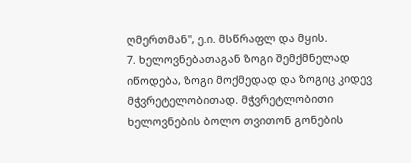ღმერთმან", ე.ი. მსწრაფლ და მყის.
7. ხელოვნებათაგან ზოგი შემქმნელად იწოდება, ზოგი მოქმედად და ზოგიც კიდევ მჭვრეტელობითად. მჭვრეტლობითი ხელოვნების ბოლო თვითონ გონების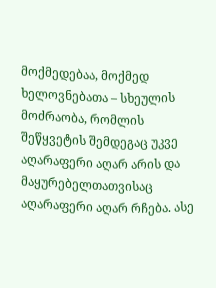მოქმედებაა, მოქმედ ხელოვნებათა – სხეულის მოძრაობა, რომლის შეწყვეტის შემდეგაც უკვე აღარაფერი აღარ არის და მაყურებელთათვისაც აღარაფერი აღარ რჩება. ასე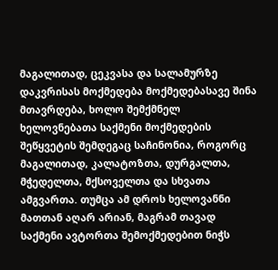მაგალითად, ცეკვასა და სალამურზე დაკვრისას მოქმედება მოქმედებასავე შინა მთავრდება, ხოლო შემქმნელ ხელოვნებათა საქმენი მოქმედების შეწყვეტის შემდეგაც საჩინონია, როგორც მაგალითად, კალატოზთა, დურგალთა, მჭედელთა, მქსოველთა და სხვათა ამგვართა. თუმცა ამ დროს ხელოვანნი მათთან აღარ არიან, მაგრამ თავად საქმენი ავტორთა შემოქმედებით ნიჭს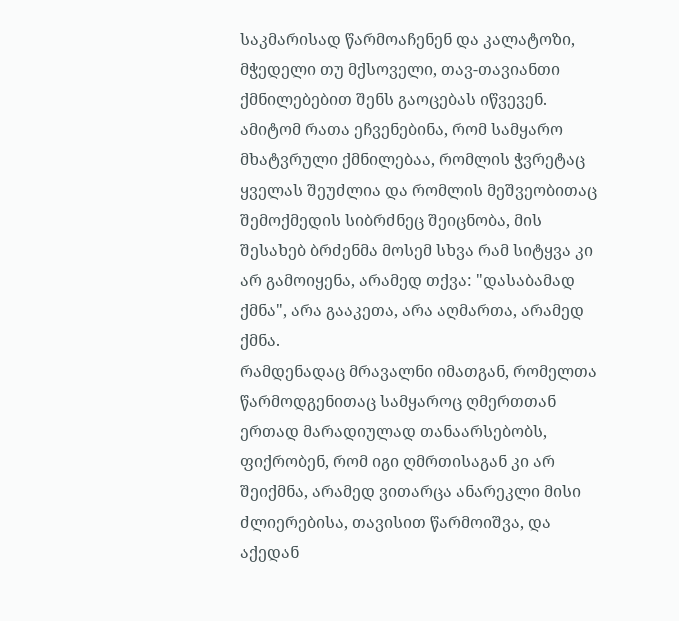საკმარისად წარმოაჩენენ და კალატოზი, მჭედელი თუ მქსოველი, თავ-თავიანთი ქმნილებებით შენს გაოცებას იწვევენ. ამიტომ რათა ეჩვენებინა, რომ სამყარო მხატვრული ქმნილებაა, რომლის ჭვრეტაც ყველას შეუძლია და რომლის მეშვეობითაც შემოქმედის სიბრძნეც შეიცნობა, მის შესახებ ბრძენმა მოსემ სხვა რამ სიტყვა კი არ გამოიყენა, არამედ თქვა: "დასაბამად ქმნა", არა გააკეთა, არა აღმართა, არამედ ქმნა.
რამდენადაც მრავალნი იმათგან, რომელთა წარმოდგენითაც სამყაროც ღმერთთან ერთად მარადიულად თანაარსებობს, ფიქრობენ, რომ იგი ღმრთისაგან კი არ შეიქმნა, არამედ ვითარცა ანარეკლი მისი ძლიერებისა, თავისით წარმოიშვა, და აქედან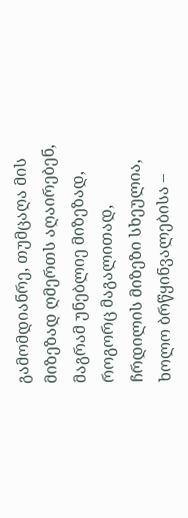გამომდიანრე, თუმცაღა მის მიზეზად ღმერთს აღაირებენ, მაგრამ უნებლიე მიზეზად, როგორც მაგალითად, ჩრდილის მიზეზი სხეულია, ხოლო ბრწყინვალებისა –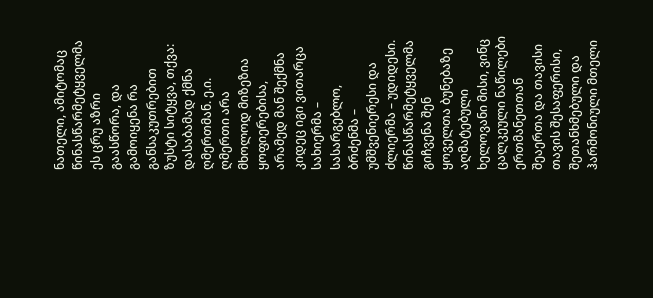ნათელი, ამიტომაც წინასწარმეტყველმა ეს ცრუ აზრი გაასწორა, და გამოიყენა რა განსაკუთრებით ზუსტი სიტყვა, თქვა: დასაბამად ქმნა ღმერთმან. ე.ი. ღმერთი არა მხოლოდ მიზეზია ყოფიერებისა, არამედ მან შექმნა კიდეც იგი ვითარცა სახიერმა – სასარგებლო, ბრძენმა – უმშვენიერესი და ძლიერმა – უდიდესი. წინასწარმეტყველმა გიჩვენა შენ ყოველთა ბუნებაზე აღმატებული ხელოვანი მისი, ვინც ცალკეული ნაწილები ერთმანეთთან შეაერთა და თავისი თავის შესაფერისი, შეთანხმებული და ჰარმონიული მთელი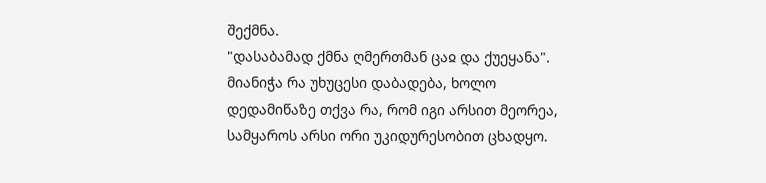შექმნა.
"დასაბამად ქმნა ღმერთმან ცაჲ და ქუეყანა". მიანიჭა რა უხუცესი დაბადება, ხოლო დედამიწაზე თქვა რა, რომ იგი არსით მეორეა, სამყაროს არსი ორი უკიდურესობით ცხადყო.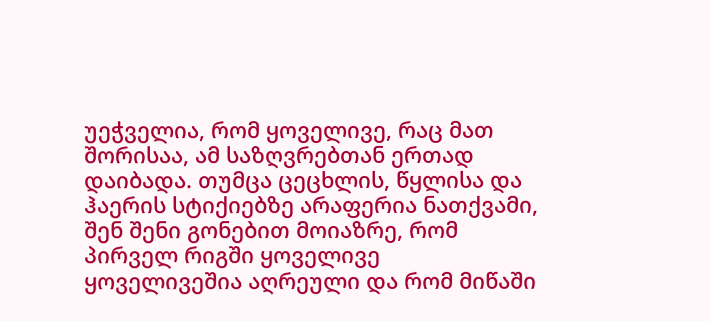უეჭველია, რომ ყოველივე, რაც მათ შორისაა, ამ საზღვრებთან ერთად დაიბადა. თუმცა ცეცხლის, წყლისა და ჰაერის სტიქიებზე არაფერია ნათქვამი, შენ შენი გონებით მოიაზრე, რომ პირველ რიგში ყოველივე ყოველივეშია აღრეული და რომ მიწაში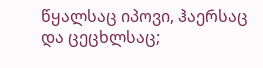წყალსაც იპოვი, ჰაერსაც და ცეცხლსაც;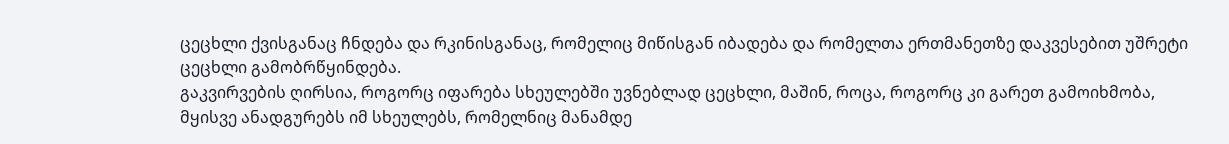ცეცხლი ქვისგანაც ჩნდება და რკინისგანაც, რომელიც მიწისგან იბადება და რომელთა ერთმანეთზე დაკვესებით უშრეტი ცეცხლი გამობრწყინდება.
გაკვირვების ღირსია, როგორც იფარება სხეულებში უვნებლად ცეცხლი, მაშინ, როცა, როგორც კი გარეთ გამოიხმობა, მყისვე ანადგურებს იმ სხეულებს, რომელნიც მანამდე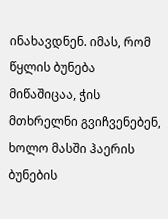ინახავდნენ. იმას, რომ წყლის ბუნება მიწაშიცაა, ჭის მთხრელნი გვიჩვენებენ, ხოლო მასში ჰაერის ბუნების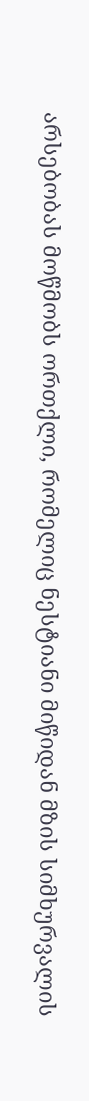არსებობას მოწმობს ორთქლი, რომელიც ნესტიანი მიწიდან მზის სიმხურვალის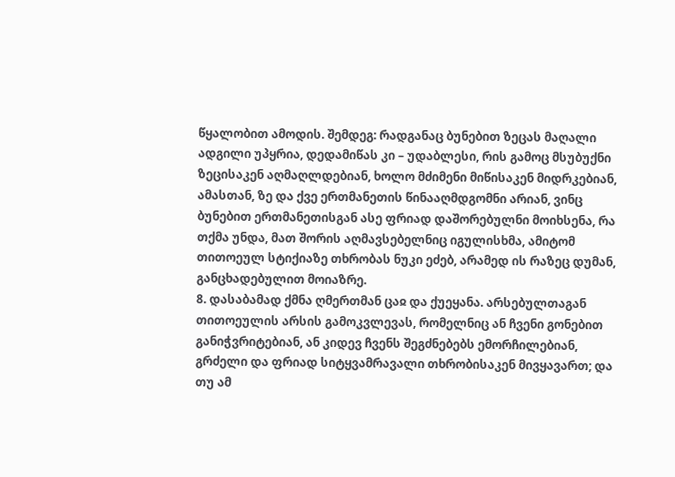წყალობით ამოდის. შემდეგ: რადგანაც ბუნებით ზეცას მაღალი ადგილი უპყრია, დედამიწას კი – უდაბლესი, რის გამოც მსუბუქნი ზეცისაკენ აღმაღლდებიან, ხოლო მძიმენი მიწისაკენ მიდრკებიან, ამასთან, ზე და ქვე ერთმანეთის წინააღმდგომნი არიან, ვინც ბუნებით ერთმანეთისგან ასე ფრიად დაშორებულნი მოიხსენა, რა თქმა უნდა, მათ შორის აღმავსებელნიც იგულისხმა, ამიტომ თითოეულ სტიქიაზე თხრობას ნუკი ეძებ, არამედ ის რაზეც დუმან, განცხადებულით მოიაზრე.
8. დასაბამად ქმნა ღმერთმან ცაჲ და ქუეყანა. არსებულთაგან თითოეულის არსის გამოკვლევას, რომელნიც ან ჩვენი გონებით განიჭვრიტებიან, ან კიდევ ჩვენს შეგძნებებს ემორჩილებიან, გრძელი და ფრიად სიტყვამრავალი თხრობისაკენ მივყავართ; და თუ ამ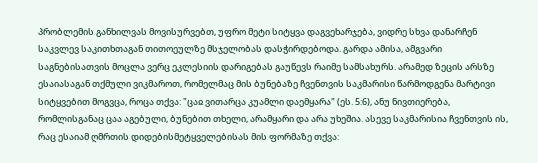პრობლემის განხილვას მოვისურვებთ, უფრო მეტი სიტყვა დაგვეხარჯება, ვიდრე სხვა დანარჩენ საკვლევ საკითხთაგან თითოეულზე მსჯელობას დასჭირდებოდა. გარდა ამისა, ამგვარი საგნებისათვის მოცლა ვერც ეკლესიის დარიგებას გაუწევს რაიმე სამსახურს. არამედ ზეცის არსზე ესაიასაგან თქმული ვიკმაროთ, რომელმაც მის ბუნებაზე ჩვენთვის საკმარისი წარმოდგენა მარტივი სიტყვებით მოგვცა, როცა თქვა: "ცაჲ ვითარცა კუამლი დაემყარა" (ეს. 5:6), ანუ ნივთიერება, რომლისგანაც ცაა აგებული, ბუნებით თხელი, არამყარი და არა უხეშია. ასევე საკმარისია ჩვენთვის ის, რაც ესაიამ ღმრთის დიდებისმეტყველებისას მის ფორმაზე თქვა: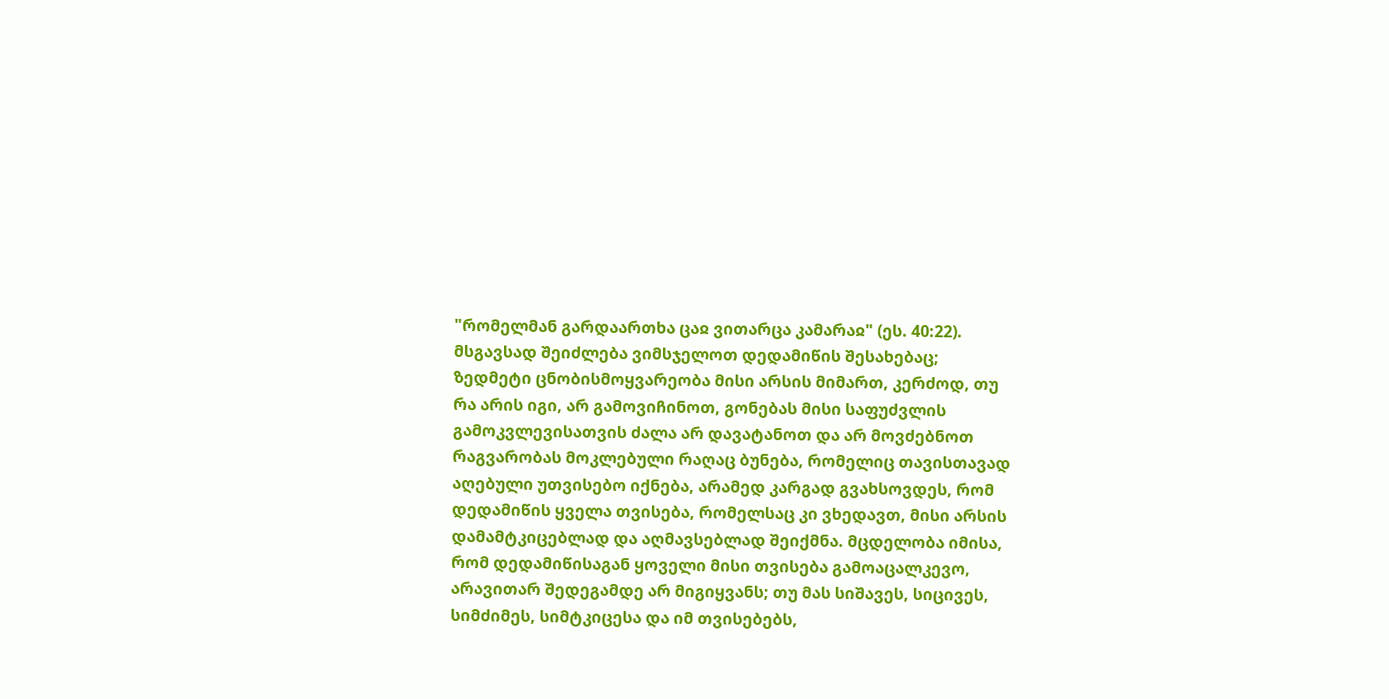"რომელმან გარდაართხა ცაჲ ვითარცა კამარაჲ" (ეს. 40:22).
მსგავსად შეიძლება ვიმსჯელოთ დედამიწის შესახებაც; ზედმეტი ცნობისმოყვარეობა მისი არსის მიმართ, კერძოდ, თუ რა არის იგი, არ გამოვიჩინოთ, გონებას მისი საფუძვლის გამოკვლევისათვის ძალა არ დავატანოთ და არ მოვძებნოთ რაგვარობას მოკლებული რაღაც ბუნება, რომელიც თავისთავად აღებული უთვისებო იქნება, არამედ კარგად გვახსოვდეს, რომ დედამიწის ყველა თვისება, რომელსაც კი ვხედავთ, მისი არსის დამამტკიცებლად და აღმავსებლად შეიქმნა. მცდელობა იმისა, რომ დედამიწისაგან ყოველი მისი თვისება გამოაცალკევო, არავითარ შედეგამდე არ მიგიყვანს; თუ მას სიშავეს, სიცივეს, სიმძიმეს, სიმტკიცესა და იმ თვისებებს,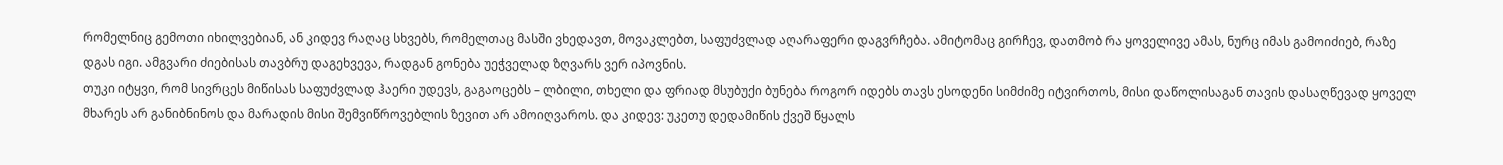რომელნიც გემოთი იხილვებიან, ან კიდევ რაღაც სხვებს, რომელთაც მასში ვხედავთ, მოვაკლებთ, საფუძვლად აღარაფერი დაგვრჩება. ამიტომაც გირჩევ, დათმობ რა ყოველივე ამას, ნურც იმას გამოიძიებ, რაზე დგას იგი. ამგვარი ძიებისას თავბრუ დაგეხვევა, რადგან გონება უეჭველად ზღვარს ვერ იპოვნის.
თუკი იტყვი, რომ სივრცეს მიწისას საფუძვლად ჰაერი უდევს, გაგაოცებს – ლბილი, თხელი და ფრიად მსუბუქი ბუნება როგორ იდებს თავს ესოდენი სიმძიმე იტვირთოს, მისი დაწოლისაგან თავის დასაღწევად ყოველ მხარეს არ განიბნინოს და მარადის მისი შემვიწროვებლის ზევით არ ამოიღვაროს. და კიდევ: უკეთუ დედამიწის ქვეშ წყალს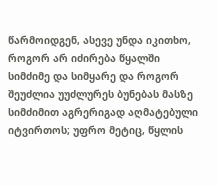წარმოიდგენ, ასევე უნდა იკითხო, როგორ არ იძირება წყალში სიმძიმე და სიმყარე და როგორ შეუძლია უუძლურეს ბუნებას მასზე სიმძიმით აგრერიგად აღმატებული იტვირთოს; უფრო მეტიც, წყლის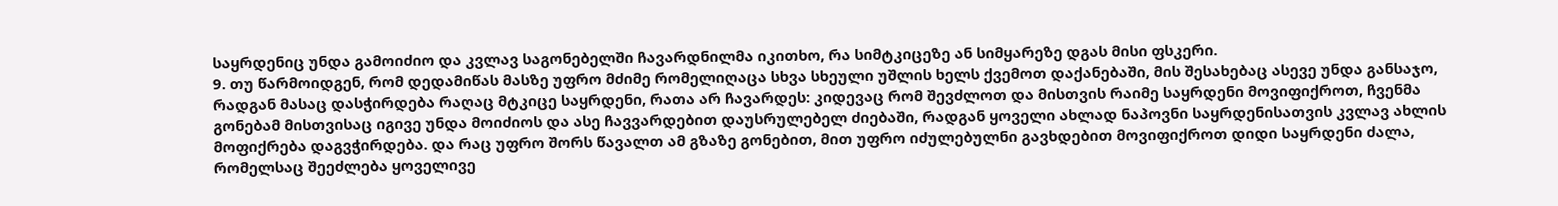საყრდენიც უნდა გამოიძიო და კვლავ საგონებელში ჩავარდნილმა იკითხო, რა სიმტკიცეზე ან სიმყარეზე დგას მისი ფსკერი.
9. თუ წარმოიდგენ, რომ დედამიწას მასზე უფრო მძიმე რომელიღაცა სხვა სხეული უშლის ხელს ქვემოთ დაქანებაში, მის შესახებაც ასევე უნდა განსაჯო, რადგან მასაც დასჭირდება რაღაც მტკიცე საყრდენი, რათა არ ჩავარდეს: კიდევაც რომ შევძლოთ და მისთვის რაიმე საყრდენი მოვიფიქროთ, ჩვენმა გონებამ მისთვისაც იგივე უნდა მოიძიოს და ასე ჩავვარდებით დაუსრულებელ ძიებაში, რადგან ყოველი ახლად ნაპოვნი საყრდენისათვის კვლავ ახლის მოფიქრება დაგვჭირდება. და რაც უფრო შორს წავალთ ამ გზაზე გონებით, მით უფრო იძულებულნი გავხდებით მოვიფიქროთ დიდი საყრდენი ძალა, რომელსაც შეეძლება ყოველივე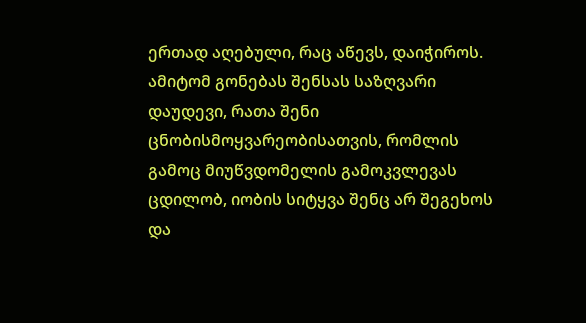ერთად აღებული, რაც აწევს, დაიჭიროს.
ამიტომ გონებას შენსას საზღვარი დაუდევი, რათა შენი ცნობისმოყვარეობისათვის, რომლის გამოც მიუწვდომელის გამოკვლევას ცდილობ, იობის სიტყვა შენც არ შეგეხოს და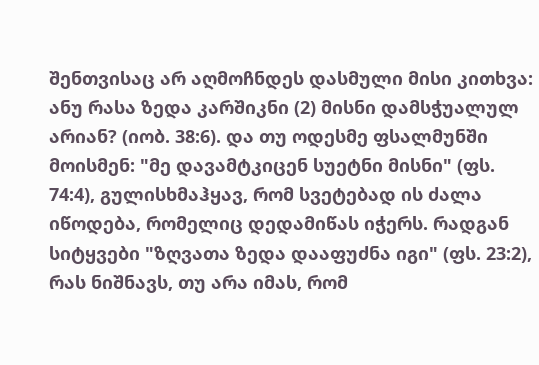შენთვისაც არ აღმოჩნდეს დასმული მისი კითხვა: ანუ რასა ზედა კარშიკნი (2) მისნი დამსჭუალულ არიან? (იობ. 38:6). და თუ ოდესმე ფსალმუნში მოისმენ: "მე დავამტკიცენ სუეტნი მისნი" (ფს. 74:4), გულისხმაჰყავ, რომ სვეტებად ის ძალა იწოდება, რომელიც დედამიწას იჭერს. რადგან სიტყვები "ზღვათა ზედა დააფუძნა იგი" (ფს. 23:2), რას ნიშნავს, თუ არა იმას, რომ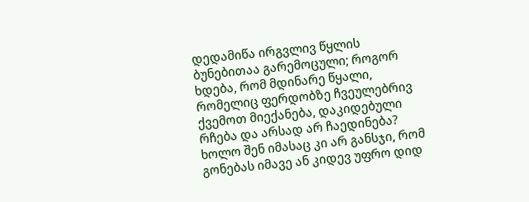დედამიწა ირგვლივ წყლის ბუნებითაა გარემოცული; როგორ ხდება, რომ მდინარე წყალი, რომელიც ფერდობზე ჩვეულებრივ ქვემოთ მიექანება, დაკიდებული რჩება და არსად არ ჩაედინება?
ხოლო შენ იმასაც კი არ განსჯი, რომ გონებას იმავე ან კიდევ უფრო დიდ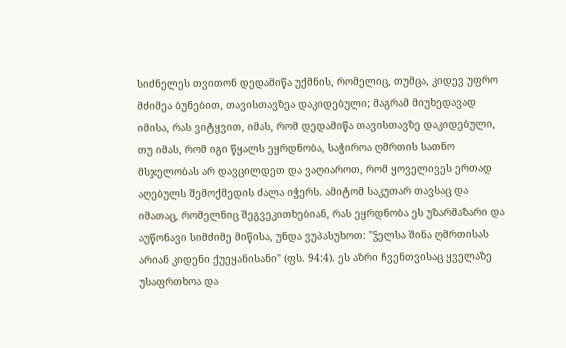სიძნელეს თვითონ დედამიწა უქმნის, რომელიც, თუმცა, კიდევ უფრო მძიმეა ბუნებით, თავისთავზეა დაკიდებული; მაგრამ მიუხედავად იმისა, რას ვიტყვით, იმას, რომ დედამიწა თავისთავზე დაკიდებული, თუ იმას, რომ იგი წყალს ეყრდნობა, საჭიროა ღმრთის სათნო მსჯელობას არ დავცილდეთ და ვაღიაროთ, რომ ყოველივეს ერთად აღებულს შემოქმედის ძალა იჭერს. ამიტომ საკუთარ თავსაც და იმათაც, რომელნიც შეგვეკითხებიან, რას ეყრდნობა ეს უზარმაზარი და აუწონავი სიმძიმე მიწისა, უნდა ვუპასუხოთ: "ჴელსა შინა ღმრთისას არიან კიდენი ქუეყანისანი" (ფს. 94:4). ეს აზრი ჩვენთვისაც ყველაზე უსაფრთხოა და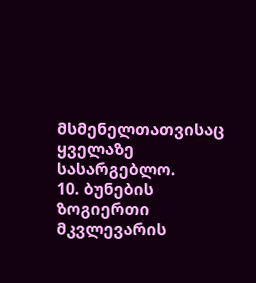მსმენელთათვისაც ყველაზე სასარგებლო.
10. ბუნების ზოგიერთი მკვლევარის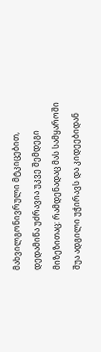მახვილგონივრული მტკიცებით, დედამიწა უძრავია უკვე შემდეგი მიზეზითაც: რამდენადაც მას სამყაროში შუა ადგილი უჭირავს და კიდეებიდან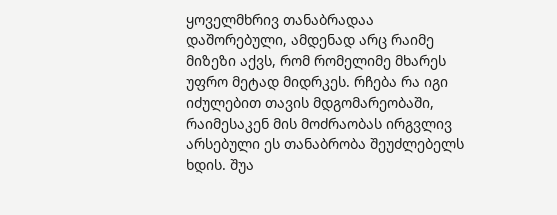ყოველმხრივ თანაბრადაა დაშორებული, ამდენად არც რაიმე მიზეზი აქვს, რომ რომელიმე მხარეს უფრო მეტად მიდრკეს. რჩება რა იგი იძულებით თავის მდგომარეობაში, რაიმესაკენ მის მოძრაობას ირგვლივ არსებული ეს თანაბრობა შეუძლებელს ხდის. შუა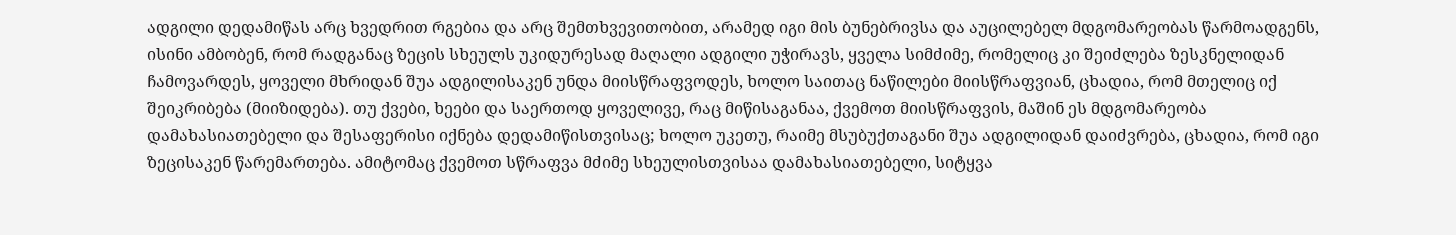ადგილი დედამიწას არც ხვედრით რგებია და არც შემთხვევითობით, არამედ იგი მის ბუნებრივსა და აუცილებელ მდგომარეობას წარმოადგენს, ისინი ამბობენ, რომ რადგანაც ზეცის სხეულს უკიდურესად მაღალი ადგილი უჭირავს, ყველა სიმძიმე, რომელიც კი შეიძლება ზესკნელიდან ჩამოვარდეს, ყოველი მხრიდან შუა ადგილისაკენ უნდა მიისწრაფვოდეს, ხოლო საითაც ნაწილები მიისწრაფვიან, ცხადია, რომ მთელიც იქ შეიკრიბება (მიიზიდება). თუ ქვები, ხეები და საერთოდ ყოველივე, რაც მიწისაგანაა, ქვემოთ მიისწრაფვის, მაშინ ეს მდგომარეობა დამახასიათებელი და შესაფერისი იქნება დედამიწისთვისაც; ხოლო უკეთუ, რაიმე მსუბუქთაგანი შუა ადგილიდან დაიძვრება, ცხადია, რომ იგი ზეცისაკენ წარემართება. ამიტომაც ქვემოთ სწრაფვა მძიმე სხეულისთვისაა დამახასიათებელი, სიტყვა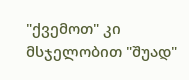"ქვემოთ" კი მსჯელობით "შუად"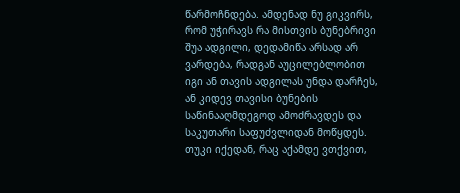წარმოჩნდება. ამდენად ნუ გიკვირს, რომ უჭირავს რა მისთვის ბუნებრივი შუა ადგილი, დედამიწა არსად არ ვარდება, რადგან აუცილებლობით იგი ან თავის ადგილას უნდა დარჩეს, ან კიდევ თავისი ბუნების საწინააღმდეგოდ ამოძრავდეს და საკუთარი საფუძვლიდან მოწყდეს. თუკი იქედან, რაც აქამდე ვთქვით,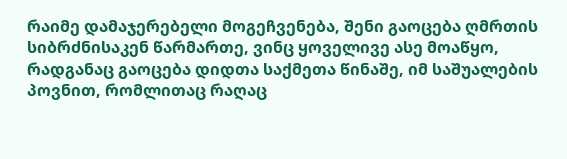რაიმე დამაჯერებელი მოგეჩვენება, შენი გაოცება ღმრთის სიბრძნისაკენ წარმართე, ვინც ყოველივე ასე მოაწყო, რადგანაც გაოცება დიდთა საქმეთა წინაშე, იმ საშუალების პოვნით, რომლითაც რაღაც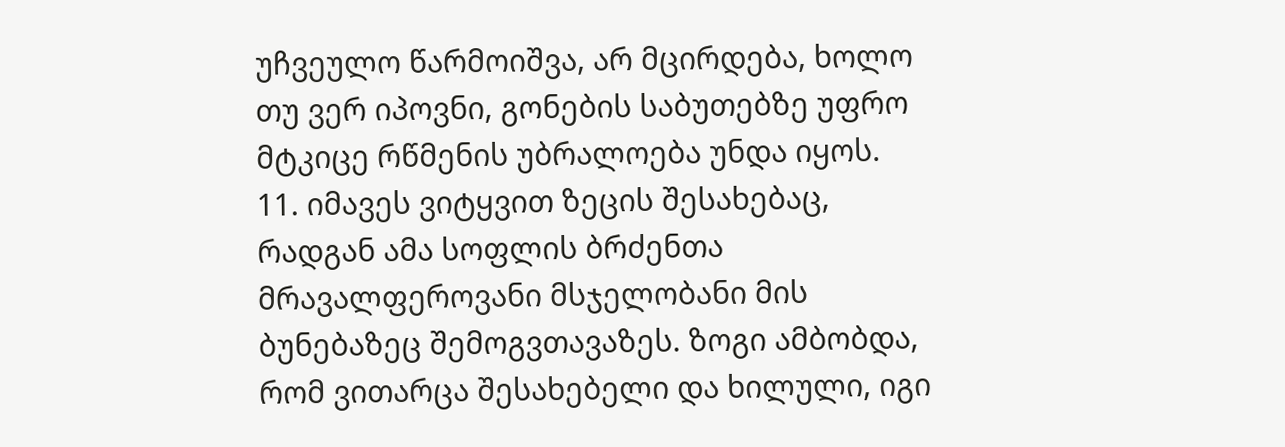უჩვეულო წარმოიშვა, არ მცირდება, ხოლო თუ ვერ იპოვნი, გონების საბუთებზე უფრო მტკიცე რწმენის უბრალოება უნდა იყოს.
11. იმავეს ვიტყვით ზეცის შესახებაც, რადგან ამა სოფლის ბრძენთა მრავალფეროვანი მსჯელობანი მის ბუნებაზეც შემოგვთავაზეს. ზოგი ამბობდა, რომ ვითარცა შესახებელი და ხილული, იგი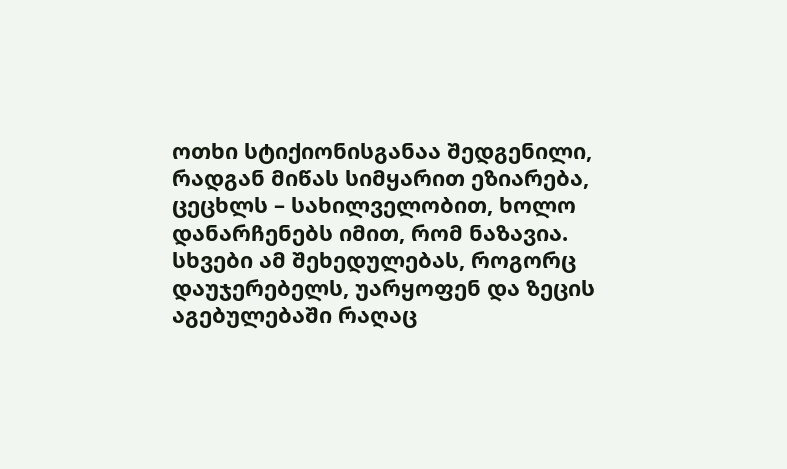ოთხი სტიქიონისგანაა შედგენილი, რადგან მიწას სიმყარით ეზიარება, ცეცხლს – სახილველობით, ხოლო დანარჩენებს იმით, რომ ნაზავია. სხვები ამ შეხედულებას, როგორც დაუჯერებელს, უარყოფენ და ზეცის აგებულებაში რაღაც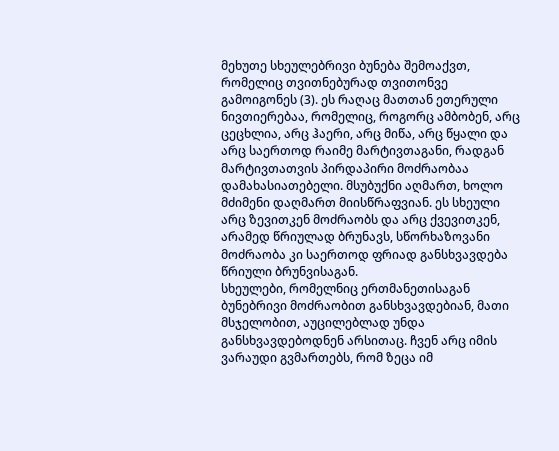მეხუთე სხეულებრივი ბუნება შემოაქვთ, რომელიც თვითნებურად თვითონვე გამოიგონეს (3). ეს რაღაც მათთან ეთერული ნივთიერებაა, რომელიც, როგორც ამბობენ, არც ცეცხლია, არც ჰაერი, არც მიწა, არც წყალი და არც საერთოდ რაიმე მარტივთაგანი, რადგან მარტივთათვის პირდაპირი მოძრაობაა დამახასიათებელი. მსუბუქნი აღმართ, ხოლო მძიმენი დაღმართ მიისწრაფვიან. ეს სხეული არც ზევითკენ მოძრაობს და არც ქვევითკენ, არამედ წრიულად ბრუნავს, სწორხაზოვანი მოძრაობა კი საერთოდ ფრიად განსხვავდება წრიული ბრუნვისაგან.
სხეულები, რომელნიც ერთმანეთისაგან ბუნებრივი მოძრაობით განსხვავდებიან, მათი მსჯელობით, აუცილებლად უნდა განსხვავდებოდნენ არსითაც. ჩვენ არც იმის ვარაუდი გვმართებს, რომ ზეცა იმ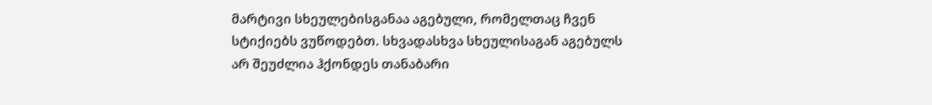მარტივი სხეულებისგანაა აგებული, რომელთაც ჩვენ სტიქიებს ვუწოდებთ. სხვადასხვა სხეულისაგან აგებულს არ შეუძლია ჰქონდეს თანაბარი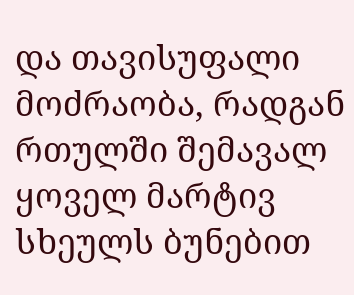და თავისუფალი მოძრაობა, რადგან რთულში შემავალ ყოველ მარტივ სხეულს ბუნებით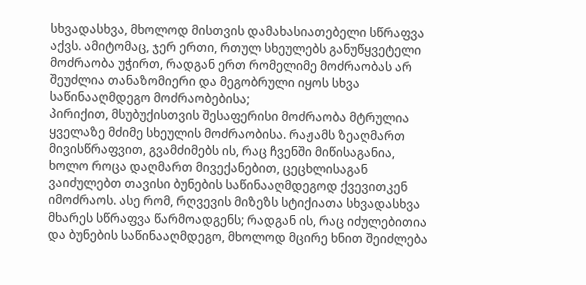სხვადასხვა, მხოლოდ მისთვის დამახასიათებელი სწრაფვა აქვს. ამიტომაც, ჯერ ერთი, რთულ სხეულებს განუწყვეტელი მოძრაობა უჭირთ, რადგან ერთ რომელიმე მოძრაობას არ შეუძლია თანაზომიერი და მეგობრული იყოს სხვა საწინააღმდეგო მოძრაობებისა;
პირიქით, მსუბუქისთვის შესაფერისი მოძრაობა მტრულია ყველაზე მძიმე სხეულის მოძრაობისა. რაჟამს ზეაღმართ მივისწრაფვით, გვამძიმებს ის, რაც ჩვენში მიწისაგანია, ხოლო როცა დაღმართ მივექანებით, ცეცხლისაგან ვაიძულებთ თავისი ბუნების საწინააღმდეგოდ ქვევითკენ იმოძრაოს. ასე რომ, რღვევის მიზეზს სტიქიათა სხვადასხვა მხარეს სწრაფვა წარმოადგენს; რადგან ის, რაც იძულებითია და ბუნების საწინააღმდეგო, მხოლოდ მცირე ხნით შეიძლება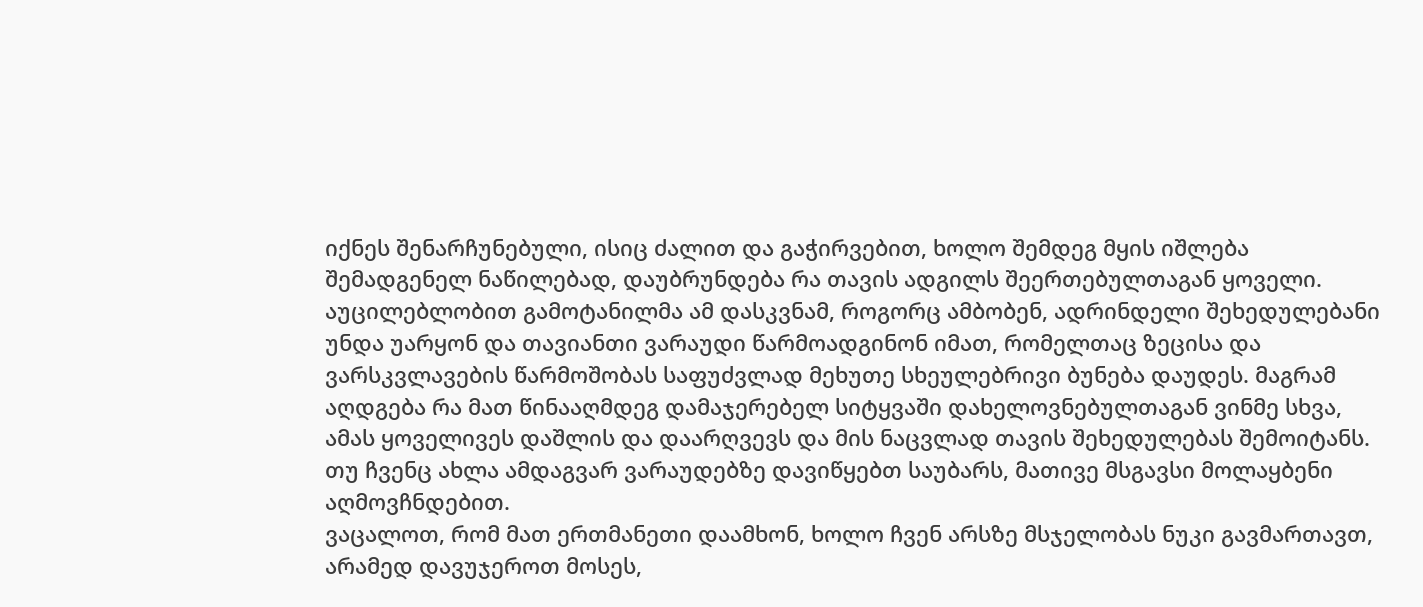იქნეს შენარჩუნებული, ისიც ძალით და გაჭირვებით, ხოლო შემდეგ მყის იშლება შემადგენელ ნაწილებად, დაუბრუნდება რა თავის ადგილს შეერთებულთაგან ყოველი.
აუცილებლობით გამოტანილმა ამ დასკვნამ, როგორც ამბობენ, ადრინდელი შეხედულებანი უნდა უარყონ და თავიანთი ვარაუდი წარმოადგინონ იმათ, რომელთაც ზეცისა და ვარსკვლავების წარმოშობას საფუძვლად მეხუთე სხეულებრივი ბუნება დაუდეს. მაგრამ აღდგება რა მათ წინააღმდეგ დამაჯერებელ სიტყვაში დახელოვნებულთაგან ვინმე სხვა, ამას ყოველივეს დაშლის და დაარღვევს და მის ნაცვლად თავის შეხედულებას შემოიტანს. თუ ჩვენც ახლა ამდაგვარ ვარაუდებზე დავიწყებთ საუბარს, მათივე მსგავსი მოლაყბენი აღმოვჩნდებით.
ვაცალოთ, რომ მათ ერთმანეთი დაამხონ, ხოლო ჩვენ არსზე მსჯელობას ნუკი გავმართავთ, არამედ დავუჯეროთ მოსეს,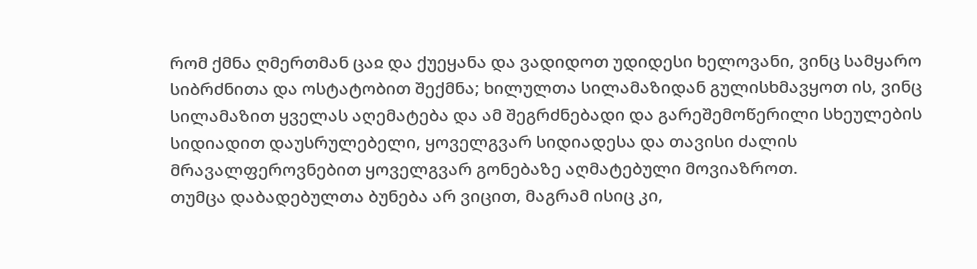რომ ქმნა ღმერთმან ცაჲ და ქუეყანა და ვადიდოთ უდიდესი ხელოვანი, ვინც სამყარო სიბრძნითა და ოსტატობით შექმნა; ხილულთა სილამაზიდან გულისხმავყოთ ის, ვინც სილამაზით ყველას აღემატება და ამ შეგრძნებადი და გარეშემოწერილი სხეულების სიდიადით დაუსრულებელი, ყოველგვარ სიდიადესა და თავისი ძალის მრავალფეროვნებით ყოველგვარ გონებაზე აღმატებული მოვიაზროთ.
თუმცა დაბადებულთა ბუნება არ ვიცით, მაგრამ ისიც კი,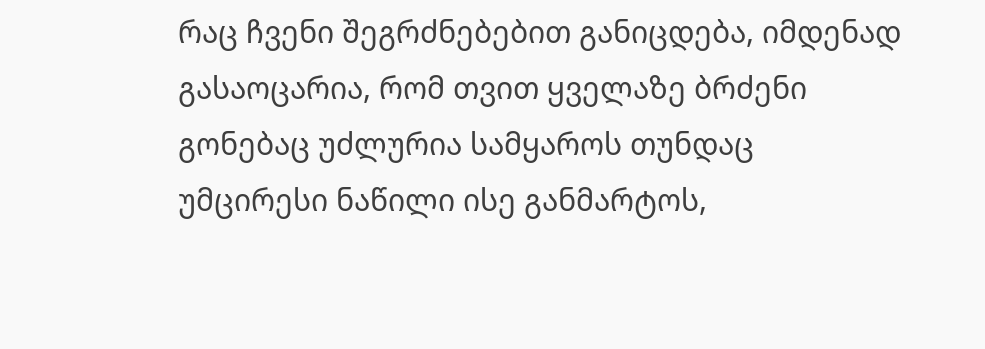რაც ჩვენი შეგრძნებებით განიცდება, იმდენად გასაოცარია, რომ თვით ყველაზე ბრძენი გონებაც უძლურია სამყაროს თუნდაც უმცირესი ნაწილი ისე განმარტოს,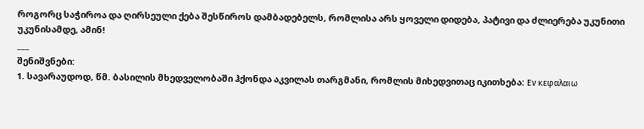როგორც საჭიროა და ღირსეული ქება შესწიროს დამბადებელს, რომლისა არს ყოველი დიდება, პატივი და ძლიერება უკუნითი უკუნისამდე, ამინ!
___
შენიშვნები:
1. სავარაუდოდ, წმ. ბასილის მხედველობაში ჰქონდა აკვილას თარგმანი, რომლის მიხედვითაც იკითხება: Εv κεφαλαιω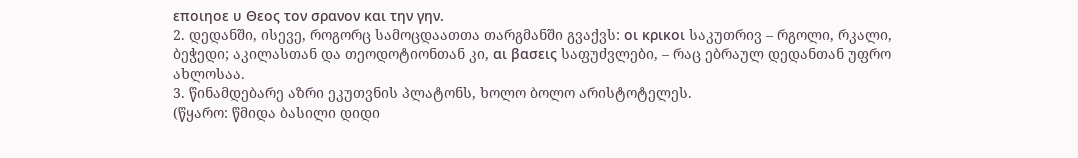εποιηοε υ Θεος τον σρανον και την γην.
2. დედანში, ისევე, როგორც სამოცდაათთა თარგმანში გვაქვს: οι κρικοι საკუთრივ – რგოლი, რკალი, ბეჭედი; აკილასთან და თეოდოტიონთან კი, αι βασεις საფუძვლები, – რაც ებრაულ დედანთან უფრო ახლოსაა.
3. წინამდებარე აზრი ეკუთვნის პლატონს, ხოლო ბოლო არისტოტელეს.
(წყარო: წმიდა ბასილი დიდი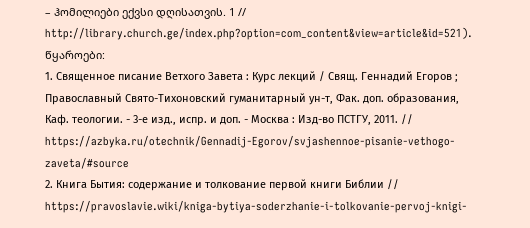– ჰომილიები ექვსი დღისათვის. 1 // http://library.church.ge/index.php?option=com_content&view=article&id=521).
წყაროები:
1. Священное писание Ветхого Завета : Курс лекций / Свящ. Геннадий Егоров ; Православный Свято-Тихоновский гуманитарный ун-т, Фак. доп. образования, Каф. теологии. - 3-е изд., испр. и доп. - Москва : Изд-во ПСТГУ, 2011. // https://azbyka.ru/otechnik/Gennadij-Egorov/svjashennoe-pisanie-vethogo-zaveta/#source
2. Книга Бытия: содержание и толкование первой книги Библии // https://pravoslavie.wiki/kniga-bytiya-soderzhanie-i-tolkovanie-pervoj-knigi-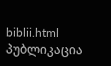biblii.html
პუბლიკაცია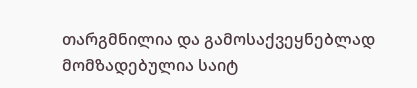თარგმნილია და გამოსაქვეყნებლად მომზადებულია საიტ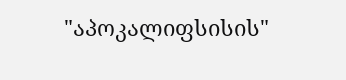"აპოკალიფსისის"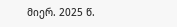მიერ. 2025 წ.